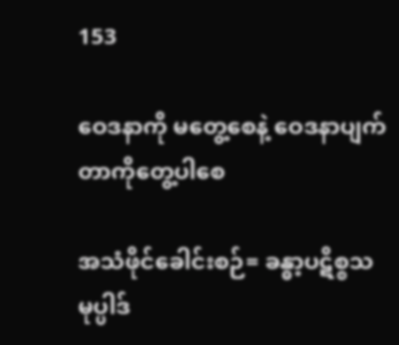153

ဝေဒနာကို မတွေ့စေနဲ့ ဝေဒနာပျက်တာကိုတွေ့ပါစေ

အသံဖိုင်ခေါင်းစဉ်= ခန္ဓာ့ပဋိစ္စသမုပ္ပါဒ်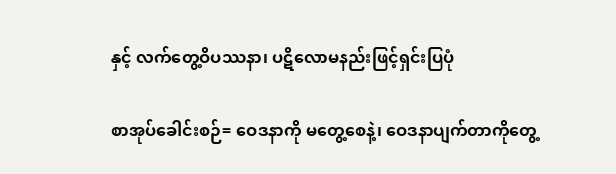နှင့် လက်တွေ့ဝိပဿနာ၊ ပဋိလောမနည်းဖြင့်ရှင်းပြပုံ

စာအုပ်ခေါင်းစဉ်= ဝေဒနာကို မတွေ့စေနဲ့၊ ဝေဒနာပျက်တာကိုတွေ့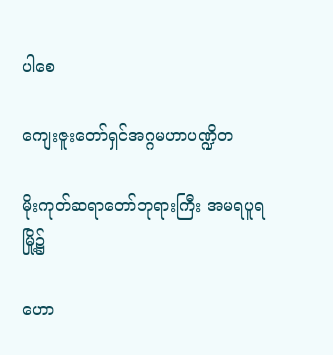ပါစေ

ကျေးဇူးတော်ရှင်အဂ္ဂမဟာပဏ္ဍိတ

မိုးကုတ်ဆရာတော်ဘုရားကြီး အမရပူရမြို့၌

ဟော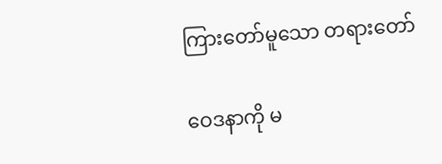ကြားတော်မူသော တရားတော်

ဝေဒနာကို မ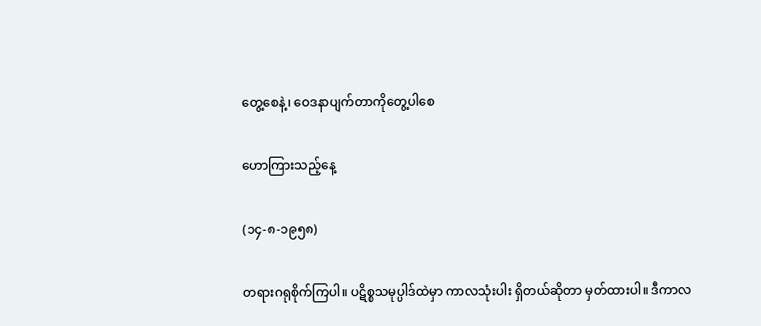တွေ့စေနဲ့၊ ဝေဒနာပျက်တာကိုတွေ့ပါစေ

ဟောကြားသည့်နေ့

(၁၄-၈-၁၉၅၈)

တရားဂရုစိုက်ကြပါ။ ပဋိစ္စသမုပ္ပါဒ်ထဲမှာ ကာလသုံးပါး ရှိတယ်ဆိုတာ မှတ်ထားပါ။ ဒီကာလ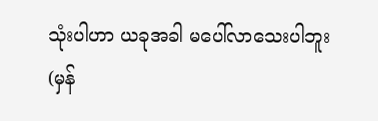သုံးပါဟာ ယခုအခါ မပေါ်လာသေးပါဘူး (မှန်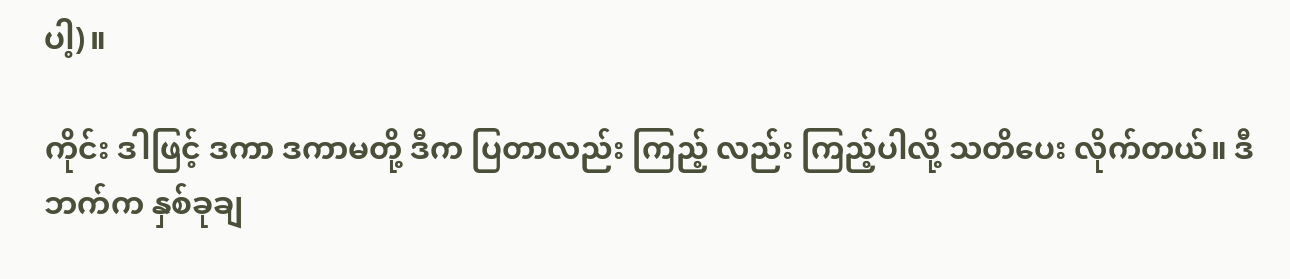ပါ့)။

ကိုင်း ဒါဖြင့် ဒကာ ဒကာမတို့ ဒီက ပြတာလည်း ကြည့် လည်း ကြည့်ပါလို့ သတိပေး လိုက်တယ်။ ဒီဘက်က နှစ်ခုချ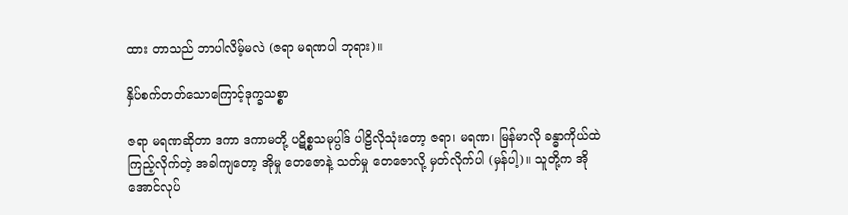ထား တာသည် ဘာပါလိမ့်မလဲ (ဇရာ မရဏပါ ဘုရား)။

နှိပ်စက်တတ်သောကြောင့်ဒုက္ခသစ္စာ

ဇရာ မရဏဆိုတာ ဒကာ ဒကာမတို့ ပဋိစ္စသမုပ္ပါဒ် ပါဠိလိုသုံးတော့ ဇရာ၊ မရဏ၊ မြန်မာလို ခန္ဓာကိုယ်ထဲ ကြည့်လိုက်တဲ့ အခါကျတော့ အိုမှု တေဇောနဲ့ သတ်မှု တေဇောလို့ မှတ်လိုက်ပါ (မှန်ပါ့)။ သူတို့က အိုအောင်လုပ်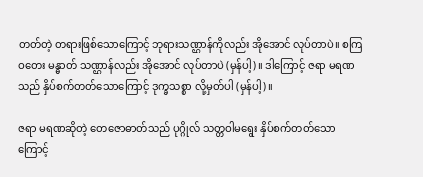တတ်တဲ့ တရားဖြစ်သောကြောင့် ဘုရားသဏ္ဌာန်ကိုလည်း အိုအောင် လုပ်တာပဲ။ စကြဝတေး မန္ဓာတ် သဏ္ဌာန်လည်း အိုအောင် လုပ်တာပဲ (မှန်ပါ့)။ ဒါကြောင့် ဇရာ မရဏ သည် နှိပ်စက်တတ်သောကြောင့် ဒုက္ခသစ္စာ လို့မှတ်ပါ (မှန်ပါ့)။

ဇရာ မရဏဆိုတဲ့ တေဇောဓာတ်သည် ပုဂ္ဂိုလ် သတ္တဝါမရွေး နှိပ်စက်တတ်သောကြောင့်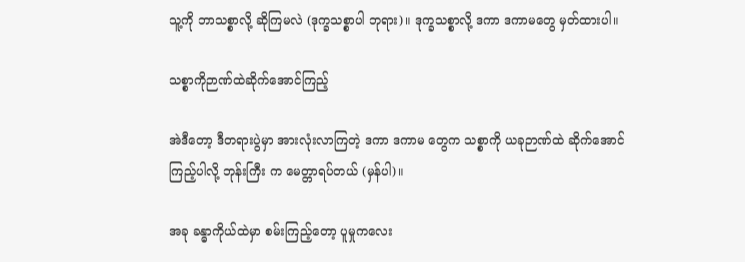သူ့ကို ဘာသစ္စာလို့ ဆိုကြမလဲ (ဒုက္ခသစ္စာပါ ဘုရား)။ ဒုက္ခသစ္စာလို့ ဒကာ ဒကာမတွေ မှတ်ထားပါ။

သစ္စာကိုဉာဏ်ထဲဆိုက်အောင်ကြည့်

အဲဒီတော့ ဒီတရားပွဲမှာ အားလုံးလာကြတဲ့ ဒကာ ဒကာမ တွေက သစ္စာကို ယခုဉာဏ်ထဲ ဆိုက်အောင် ကြည့်ပါလို့ ဘုန်းကြီး က မေတ္တာရပ်တယ် (မှန်ပါ)။

အခု ခန္ဓာကိုယ်ထဲမှာ စမ်းကြည့်တော့ ပူမှုကလေး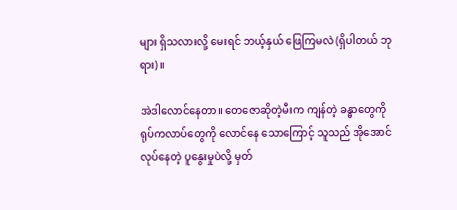များ ရှိသလားလို့ မေးရင် ဘယ့်နှယ် ဖြေကြမလဲ (ရှိပါတယ် ဘုရား)။

အဲဒါလောင်နေတာ။ တေဇောဆိုတဲ့မီးက ကျန်တဲ့ ခန္ဓာတွေကို ရုပ်ကလာပ်တွေကို လောင်နေ သောကြောင့် သူသည် အိုအောင်လုပ်နေတဲ့ ပူနွေးမှုပဲလို့ မှတ်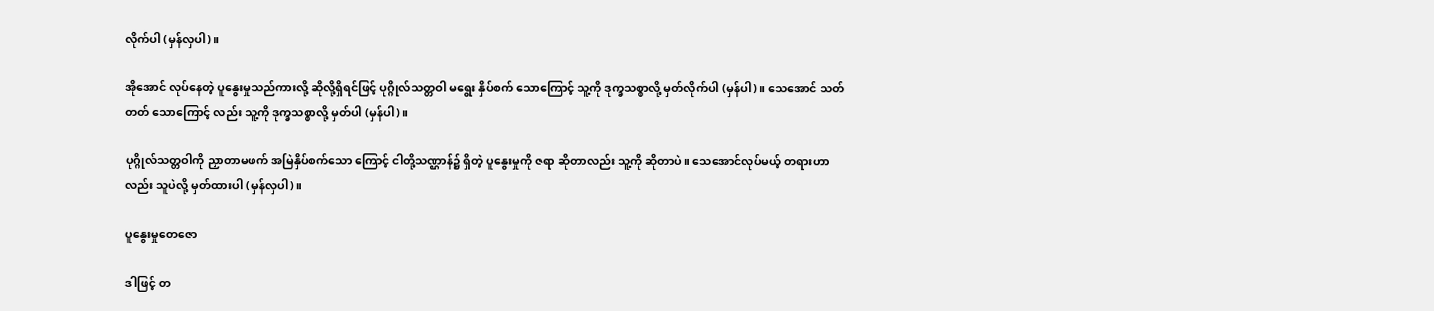လိုက်ပါ (မှန်လှပါ)။

အိုအောင် လုပ်နေတဲ့ ပူနွေးမှုသည်ကားလို့ ဆိုလို့ရှိရင်ဖြင့် ပုဂ္ဂိုလ်သတ္တဝါ မရွေး နှိပ်စက် သောကြောင့် သူ့ကို ဒုက္ခသစ္စာလို့ မှတ်လိုက်ပါ (မှန်ပါ)။ သေအောင် သတ်တတ် သောကြောင့် လည်း သူ့ကို ဒုက္ခသစ္စာလို့ မှတ်ပါ (မှန်ပါ)။

ပုဂ္ဂိုလ်သတ္တဝါကို ညှာတာမဖက် အမြဲနှိပ်စက်သော ကြောင့် ငါတို့သဏ္ဌာန်၌ ရှိတဲ့ ပူနွေးမှုကို ဇရာ ဆိုတာလည်း သူ့ကို ဆိုတာပဲ။ သေအောင်လုပ်မယ့် တရားဟာလည်း သူပဲလို့ မှတ်ထားပါ (မှန်လှပါ)။

ပူနွေးမှုတေဇော

ဒါဖြင့် တ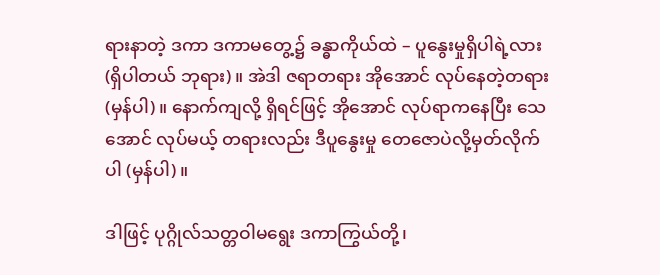ရားနာတဲ့ ဒကာ ဒကာမတွေ့၌ ခန္ဓာကိုယ်ထဲ – ပူနွေးမှုရှိပါရဲ့လား (ရှိပါတယ် ဘုရား)။ အဲဒါ ဇရာတရား အိုအောင် လုပ်နေတဲ့တရား (မှန်ပါ)။ နောက်ကျလို့ ရှိရင်ဖြင့် အိုအောင် လုပ်ရာကနေပြီး သေအောင် လုပ်မယ့် တရားလည်း ဒီပူနွေးမှု တေဇောပဲလို့မှတ်လိုက်ပါ (မှန်ပါ)။

ဒါဖြင့် ပုဂ္ဂိုလ်သတ္တဝါမရွေး ဒကာကြွယ်တို့၊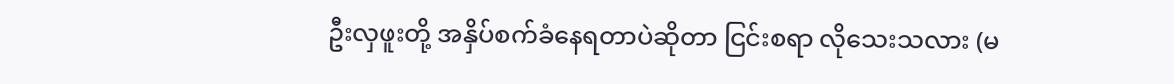ဦးလှဖူးတို့ အနှိပ်စက်ခံနေရတာပဲဆိုတာ ငြင်းစရာ လိုသေးသလား (မ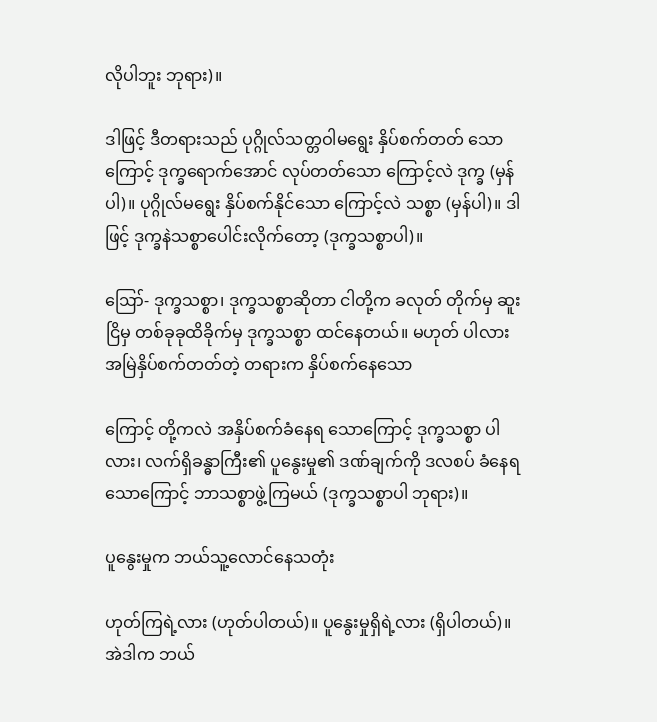လိုပါဘူး ဘုရား)။

ဒါဖြင့် ဒီတရားသည် ပုဂ္ဂိုလ်သတ္တဝါမရွေး နှိပ်စက်တတ် သောကြောင့် ဒုက္ခရောက်အောင် လုပ်တတ်သော ကြောင့်လဲ ဒုက္ခ (မှန်ပါ)။ ပုဂ္ဂိုလ်မရွေး နှိပ်စက်နိုင်သော ကြောင့်လဲ သစ္စာ (မှန်ပါ)။ ဒါဖြင့် ဒုက္ခနဲသစ္စာပေါင်းလိုက်တော့ (ဒုက္ခသစ္စာပါ)။

ဪ- ဒုက္ခသစ္စာ၊ ဒုက္ခသစ္စာဆိုတာ ငါတို့က ခလုတ် တိုက်မှ ဆူးငြိမှ တစ်ခုခုထိခိုက်မှ ဒုက္ခသစ္စာ ထင်နေတယ်။ မဟုတ် ပါလား အမြဲနှိပ်စက်တတ်တဲ့ တရားက နှိပ်စက်နေသော

ကြောင့် တို့ကလဲ အနှိပ်စက်ခံနေရ သောကြောင့် ဒုက္ခသစ္စာ ပါလား၊ လက်ရှိခန္ဓာကြီး၏ ပူနွေးမှု၏ ဒဏ်ချက်ကို ဒလစပ် ခံနေရသောကြောင့် ဘာသစ္စာဖွဲ့ကြမယ် (ဒုက္ခသစ္စာပါ ဘုရား)။

ပူနွေးမှုက ဘယ်သူ့လောင်နေသတုံး

ဟုတ်ကြရဲ့လား (ဟုတ်ပါတယ်)။ ပူနွေးမှုရှိရဲ့လား (ရှိပါတယ်)။ အဲဒါက ဘယ်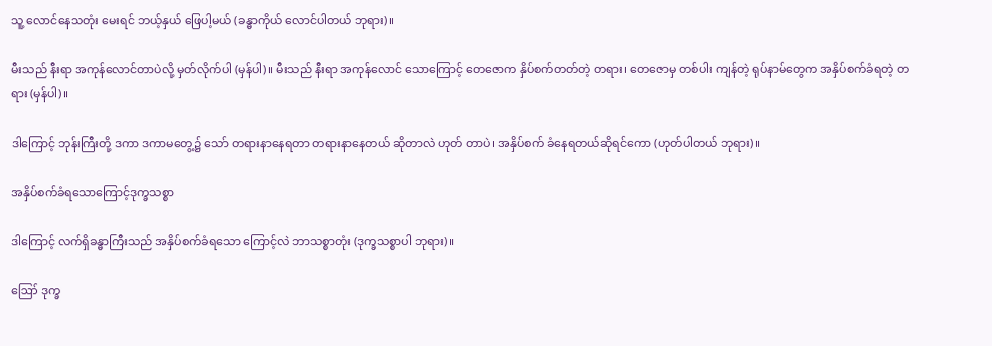သူ့ လောင်နေသတုံး မေးရင် ဘယ့်နှယ် ဖြေပါ့မယ် (ခန္ဓာကိုယ် လောင်ပါတယ် ဘုရား)။

မီးသည် နီးရာ အကုန်လောင်တာပဲလို့ မှတ်လိုက်ပါ (မှန်ပါ)။ မီးသည် နီးရာ အကုန်လောင် သောကြောင့် တေဇောက နှိပ်စက်တတ်တဲ့ တရား၊ တေဇောမှ တစ်ပါး ကျန်တဲ့ ရုပ်နာမ်တွေက အနှိပ်စက်ခံရတဲ့ တရား (မှန်ပါ)။

ဒါကြောင့် ဘုန်းကြီးတို့ ဒကာ ဒကာမတွေ့၌ သော် တရားနာနေရတာ တရားနာနေတယ် ဆိုတာလဲ ဟုတ် တာပဲ၊ အနှိပ်စက် ခံနေရတယ်ဆိုရင်ကော (ဟုတ်ပါတယ် ဘုရား)။

အနှိပ်စက်ခံရသောကြောင့်ဒုက္ခသစ္စာ

ဒါကြောင့် လက်ရှိခန္ဓာကြီးသည် အနှိပ်စက်ခံရသော ကြောင့်လဲ ဘာသစ္စာတုံး (ဒုက္ခသစ္စာပါ ဘုရား)။

ဪ ဒုက္ခ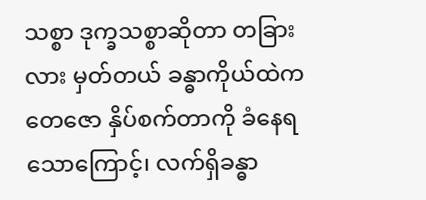သစ္စာ ဒုက္ခသစ္စာဆိုတာ တခြားလား မှတ်တယ် ခန္ဓာကိုယ်ထဲက တေဇော နှိပ်စက်တာကို ခံနေရ သောကြောင့်၊ လက်ရှိခန္ဓာ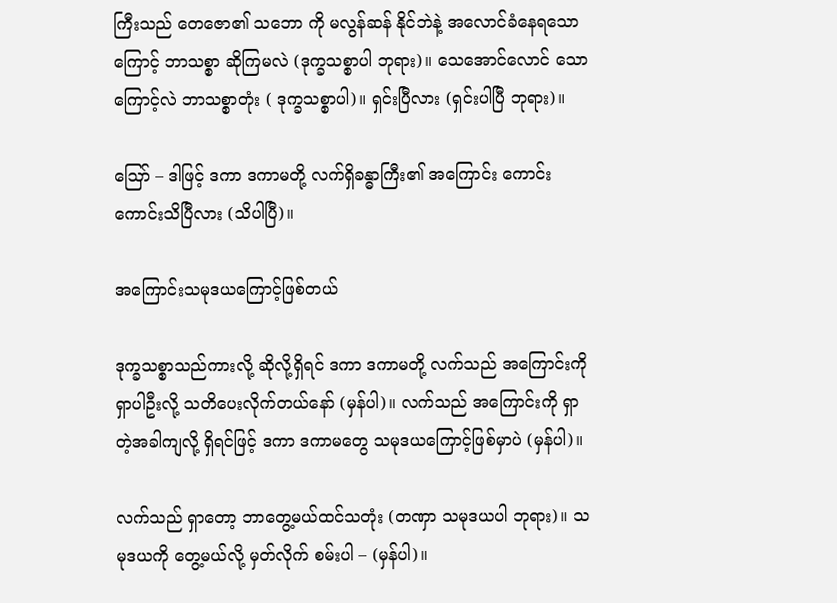ကြီးသည် တေဇော၏ သဘော ကို မလွန်ဆန် နိုင်ဘဲနဲ့ အလောင်ခံနေရသောကြောင့် ဘာသစ္စာ ဆိုကြမလဲ (ဒုက္ခသစ္စာပါ ဘုရား)။ သေအောင်လောင် သောကြောင့်လဲ ဘာသစ္စာတုံး ( ဒုက္ခသစ္စာပါ)။ ရှင်းပြီလား (ရှင်းပါပြီ ဘုရား)။

ဪ – ဒါဖြင့် ဒကာ ဒကာမတို့ လက်ရှိခန္ဓာကြီး၏ အကြောင်း ကောင်းကောင်းသိပြီလား (သိပါပြီ)။

အကြောင်းသမုဒယကြောင့်ဖြစ်တယ်

ဒုက္ခသစ္စာသည်ကားလို့ ဆိုလို့ရှိရင် ဒကာ ဒကာမတို့ လက်သည် အကြောင်းကို ရှာပါဦးလို့ သတိပေးလိုက်တယ်နော် (မှန်ပါ)။ လက်သည် အကြောင်းကို ရှာတဲ့အခါကျလို့ ရှိရင်ဖြင့် ဒကာ ဒကာမတွေ သမုဒယကြောင့်ဖြစ်မှာပဲ (မှန်ပါ)။

လက်သည် ရှာတော့ ဘာတွေ့မယ်ထင်သတုံး (တဏှာ သမုဒယပါ ဘုရား)။ သမုဒယကို တွေ့မယ်လို့ မှတ်လိုက် စမ်းပါ – (မှန်ပါ)။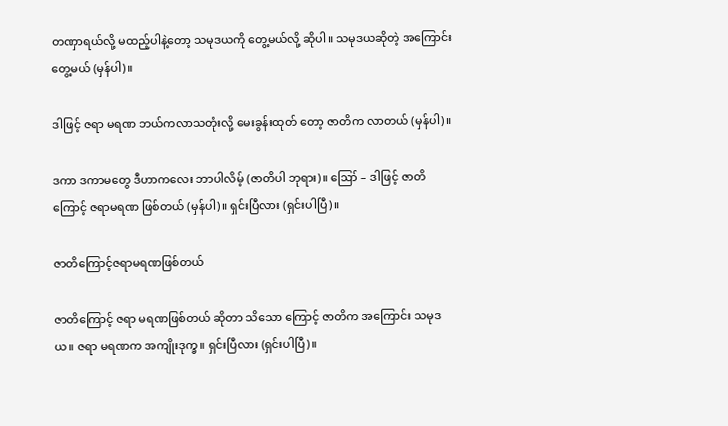တဏှာရယ်လို့ မထည့်ပါနဲ့တော့ သမုဒယကို တွေ့မယ်လို့ ဆိုပါ။ သမုဒယဆိုတဲ့ အကြောင်းတွေ့မယ် (မှန်ပါ)။

ဒါဖြင့် ဇရာ မရဏ ဘယ်ကလာသတုံးလို့ မေးခွန်းထုတ် တော့ ဇာတိက လာတယ် (မှန်ပါ)။

ဒကာ ဒကာမတွေ ဒီဟာကလေး ဘာပါလိမ့် (ဇာတိပါ ဘုရား)။ ဪ – ဒါဖြင့် ဇာတိကြောင့် ဇရာမရဏ ဖြစ်တယ် (မှန်ပါ)။ ရှင်းပြီလား (ရှင်းပါပြီ)။

ဇာတိကြောင့်ဇရာမရဏဖြစ်တယ်

ဇာတိကြောင့် ဇရာ မရဏဖြစ်တယ် ဆိုတာ သိသော ကြောင့် ဇာတိက အကြောင်း သမုဒယ။ ဇရာ မရဏက အကျိုးဒုက္ခ။ ရှင်းပြီလား (ရှင်းပါပြီ)။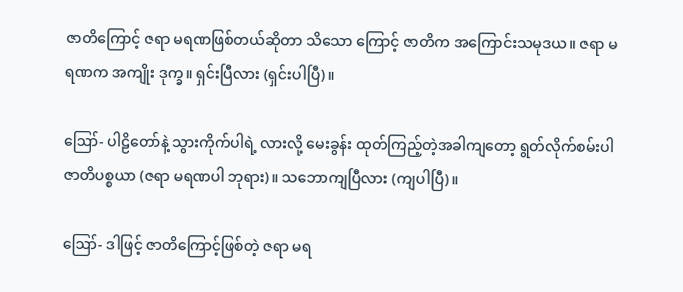ဇာတိကြောင့် ဇရာ မရဏဖြစ်တယ်ဆိုတာ သိသော ကြောင့် ဇာတိက အကြောင်းသမုဒယ။ ဇရာ မရဏက အကျိုး ဒုက္ခ။ ရှင်းပြီလား (ရှင်းပါပြီ)။

ဪ- ပါဠိတော်နဲ့ သွားကိုက်ပါရဲ့ လားလို့ မေးခွန်း ထုတ်ကြည့်တဲ့အခါကျတော့ ရွတ်လိုက်စမ်းပါ ဇာတိပစ္စယာ (ဇရာ မရဏပါ ဘုရား)။ သဘောကျပြီလား (ကျပါပြီ)။

ဪ- ဒါဖြင့် ဇာတိကြောင့်ဖြစ်တဲ့ ဇရာ မရ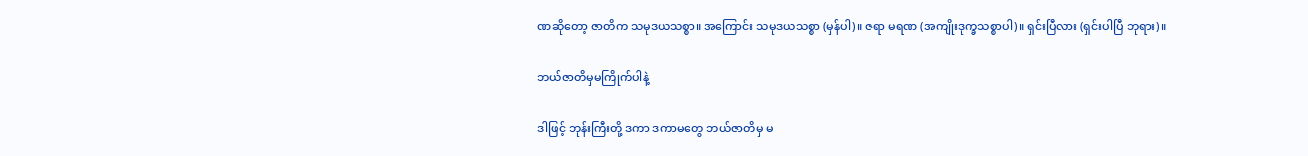ဏဆိုတော့ ဇာတိက သမုဒယသစ္စာ။ အကြောင်း သမုဒယသစ္စာ (မှန်ပါ)။ ဇရာ မရဏ (အကျိုးဒုက္ခသစ္စာပါ)။ ရှင်းပြီလား (ရှင်းပါပြီ ဘုရား)။

ဘယ်ဇာတိမှမကြိုက်ပါနဲ့

ဒါဖြင့် ဘုန်းကြီးတို့ ဒကာ ဒကာမတွေ ဘယ်ဇာတိမှ မ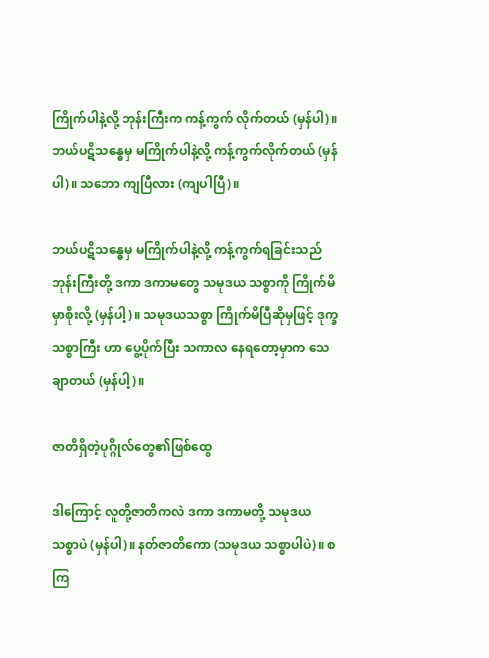ကြိုက်ပါနဲ့လို့ ဘုန်းကြီးက ကန့်ကွက် လိုက်တယ် (မှန်ပါ)။ ဘယ်ပဋိသန္ဓေမှ မကြိုက်ပါနဲ့လို့ ကန့်ကွက်လိုက်တယ် (မှန်ပါ)။ သဘော ကျပြီလား (ကျပါပြီ)။

ဘယ်ပဋိသန္ဓေမှ မကြိုက်ပါနဲ့လို့ ကန့်ကွက်ရခြင်းသည် ဘုန်းကြီးတို့ ဒကာ ဒကာမတွေ သမုဒယ သစ္စာကို ကြိုက်မိ မှာစိုးလို့ (မှန်ပါ့)။ သမုဒယသစ္စာ ကြိုက်မိပြီဆိုမှဖြင့် ဒုက္ခသစ္စာကြီး ဟာ ပွေ့ပိုက်ပြီး သကာလ နေရတော့မှာက သေချာတယ် (မှန်ပါ့)။

ဇာတိရှိတဲ့ပုဂ္ဂိုလ်တွေ၏ဖြစ်ထွေ

ဒါကြောင့် လူတို့ဇာတိကလဲ ဒကာ ဒကာမတို့ သမုဒယ သစ္စာပဲ (မှန်ပါ)။ နတ်ဇာတိကော (သမုဒယ သစ္စာပါပဲ)။ စကြ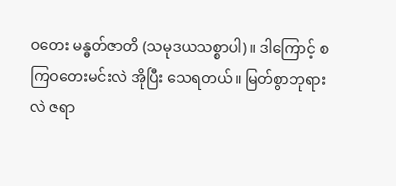ဝတေး မန္ဓတ်ဇာတိ (သမုဒယသစ္စာပါ)။ ဒါကြောင့် စကြဝတေးမင်းလဲ အိုပြီး သေရတယ်။ မြတ်စွာဘုရားလဲ ဇရာ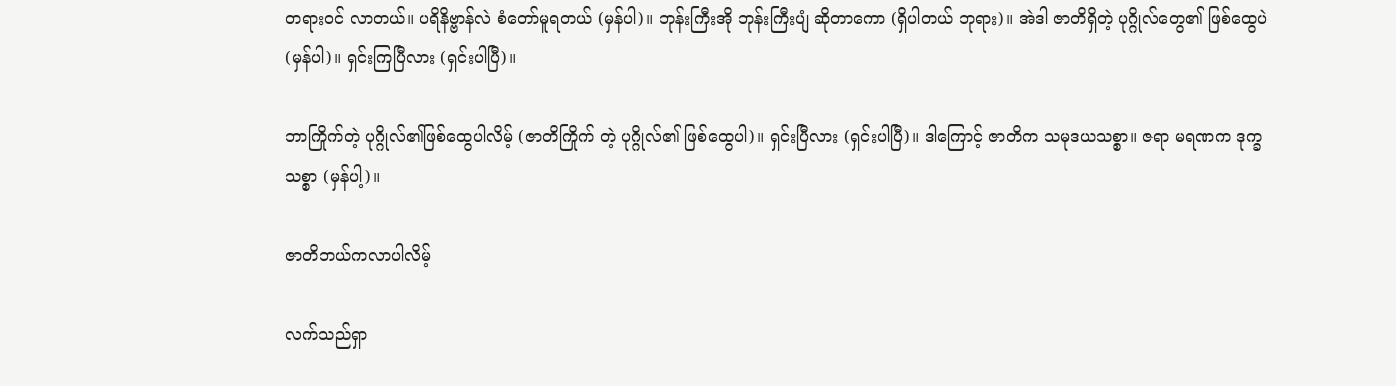တရားဝင် လာတယ်။ ပရိနိဗ္ဗာန်လဲ စံတော်မူရတယ် (မှန်ပါ)။ ဘုန်းကြီးအို ဘုန်းကြီးပျံ ဆိုတာကော (ရှိပါတယ် ဘုရား)။ အဲဒါ ဇာတိရှိတဲ့ ပုဂ္ဂိုလ်တွေ၏ ဖြစ်ထွေပဲ (မှန်ပါ)။ ရှင်းကြပြီလား (ရှင်းပါပြီ)။

ဘာကြိုက်တဲ့ ပုဂ္ဂိုလ်၏ဖြစ်ထွေပါလိမ့် (ဇာတိကြိုက် တဲ့ ပုဂ္ဂိုလ်၏ ဖြစ်ထွေပါ)။ ရှင်းပြီလား (ရှင်းပါပြီ)။ ဒါကြောင့် ဇာတိက သမုဒယသစ္စာ။ ဇရာ မရဏက ဒုက္ခသစ္စာ (မှန်ပါ့)။

ဇာတိဘယ်ကလာပါလိမ့်

လက်သည်ရှာ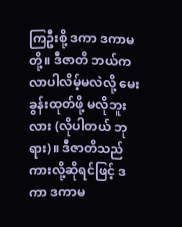ကြဦးစို့ ဒကာ ဒကာမတို့။ ဒီဇာတိ ဘယ်က လာပါလိမ့်မလဲလို့ မေးခွန်းထုတ်ဖို့ မလိုဘူးလား (လိုပါတယ် ဘုရား)။ ဒီဇာတိသည်ကားလို့ဆိုရင်ဖြင့် ဒကာ ဒကာမ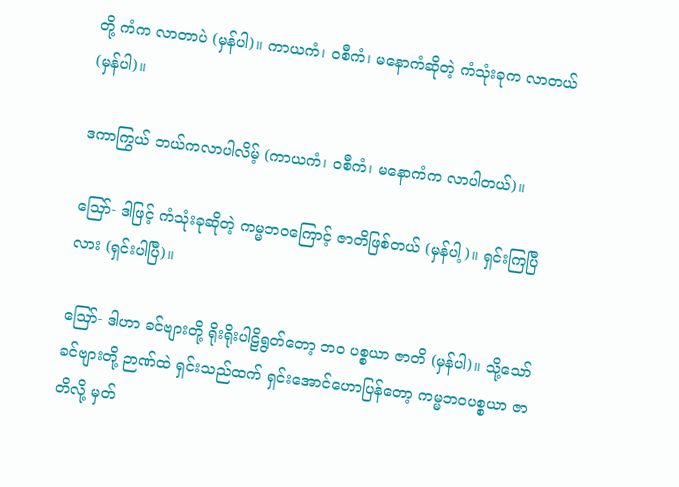တို့ ကံက လာတာပဲ (မှန်ပါ)။ ကာယကံ၊ ဝစီကံ၊ မနောကံဆိုတဲ့ ကံသုံးခုက လာတယ် (မှန်ပါ)။

ဒကာကြွယ် ဘယ်ကလာပါလိမ့် (ကာယကံ၊ ဝစီကံ၊ မနောကံက လာပါတယ်)။

ဪ- ဒါဖြင့် ကံသုံးခုဆိုတဲ့ ကမ္မဘဝကြောင့် ဇာတိဖြစ်တယ် (မှန်ပါ့)။ ရှင်းကြပြီလား (ရှင်းပါပြီ)။

ဪ- ဒါဟာ ခင်ဗျားတို့ ရိုးရိုးပါဠိရွတ်တော့ ဘဝ ပစ္စယာ ဇာတိ (မှန်ပါ)။ သို့သော် ခင်ဗျားတို့ ဉာဏ်ထဲ ရှင်းသည်ထက် ရှင်းအောင်ဟောပြန်တော့ ကမ္မဘဝပစ္စယာ ဇာတိလို့ မှတ်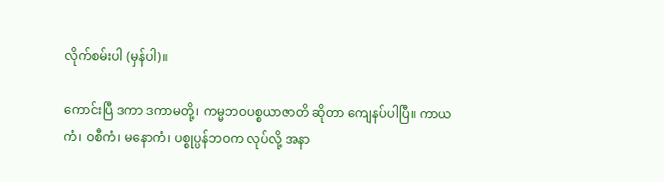လိုက်စမ်းပါ (မှန်ပါ)။

ကောင်းပြီ ဒကာ ဒကာမတို့၊ ကမ္မဘဝပစ္စယာဇာတိ ဆိုတာ ကျေနပ်ပါပြီ။ ကာယကံ၊ ဝစီကံ၊ မနောကံ၊ ပစ္စုပ္ပန်ဘဝက လုပ်လို့ အနာ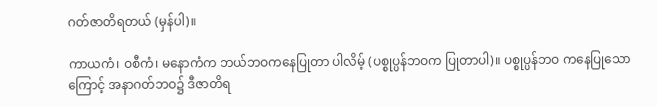ဂတ်ဇာတိရတယ် (မှန်ပါ)။

ကာယကံ၊ ဝစီကံ၊ မနောကံက ဘယ်ဘဝကနေပြုတာ ပါလိမ့် (ပစ္စုပ္ပန်ဘဝက ပြုတာပါ)။ ပစ္စုပ္ပန်ဘဝ ကနေပြုသောကြောင့် အနာဂတ်ဘဝ၌ ဒီဇာတိရ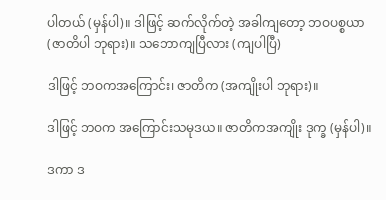ပါတယ် (မှန်ပါ)။ ဒါဖြင့် ဆက်လိုက်တဲ့ အခါကျတော့ ဘဝပစ္စယာ (ဇာတိပါ ဘုရား)။ သဘောကျပြီလား (ကျပါပြီ)

ဒါဖြင့် ဘဝကအကြောင်း၊ ဇာတိက (အကျိုးပါ ဘုရား)။

ဒါဖြင့် ဘဝက အကြောင်းသမုဒယ။ ဇာတိကအကျိုး ဒုက္ခ (မှန်ပါ)။

ဒကာ ဒ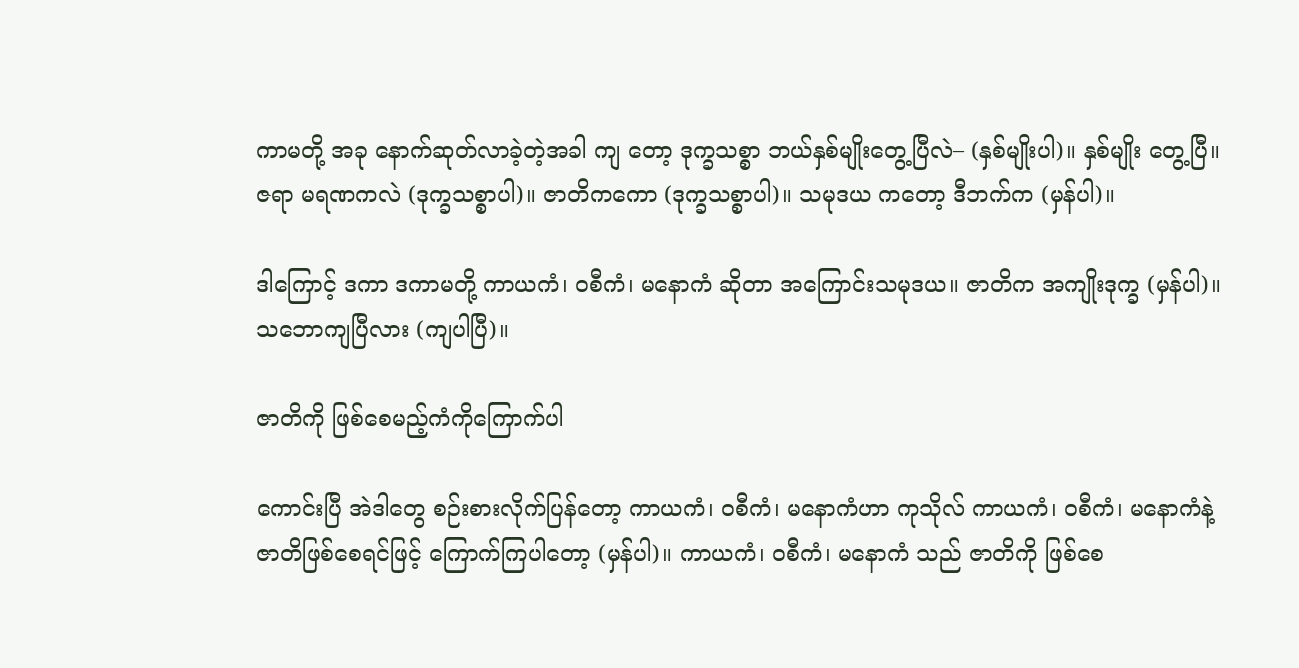ကာမတို့ အခု နောက်ဆုတ်လာခဲ့တဲ့အခါ ကျ တော့ ဒုက္ခသစ္စာ ဘယ်နှစ်မျိုးတွေ့ပြီလဲ– (နှစ်မျိုးပါ)။ နှစ်မျိုး တွေ့ပြီ။ ဇရာ မရဏကလဲ (ဒုက္ခသစ္စာပါ)။ ဇာတိကကော (ဒုက္ခသစ္စာပါ)။ သမုဒယ ကတော့ ဒီဘက်က (မှန်ပါ)။

ဒါကြောင့် ဒကာ ဒကာမတို့ ကာယကံ၊ ဝစီကံ၊ မနောကံ ဆိုတာ အကြောင်းသမုဒယ။ ဇာတိက အကျိုးဒုက္ခ (မှန်ပါ)။ သဘောကျပြီလား (ကျပါပြီ)။

ဇာတိကို ဖြစ်စေမည့်ကံကိုကြောက်ပါ

ကောင်းပြီ အဲဒါတွေ စဉ်းစားလိုက်ပြန်တော့ ကာယကံ၊ ဝစီကံ၊ မနောကံဟာ ကုသိုလ် ကာယကံ၊ ဝစီကံ၊ မနောကံနဲ့ ဇာတိဖြစ်စေရင်ဖြင့် ကြောက်ကြပါတော့ (မှန်ပါ)။ ကာယကံ၊ ဝစီကံ၊ မနောကံ သည် ဇာတိကို ဖြစ်စေ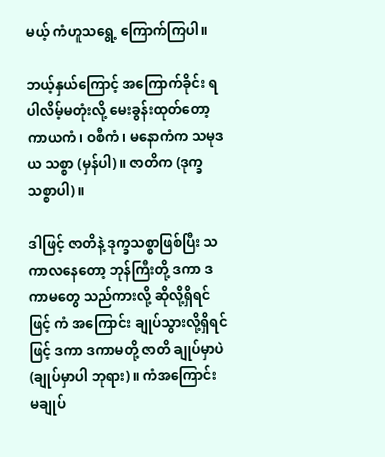မယ့် ကံဟူသရွေ့ ကြောက်ကြပါ။

ဘယ့်နှယ်ကြောင့် အကြောက်ခိုင်း ရပါလိမ့်မတုံးလို့ မေးခွန်းထုတ်တော့ ကာယကံ၊ ဝစီကံ၊ မနောကံက သမုဒယ သစ္စာ (မှန်ပါ)။ ဇာတိက (ဒုက္ခသစ္စာပါ)။

ဒါဖြင့် ဇာတိနဲ့ ဒုက္ခသစ္စာဖြစ်ပြီး သကာလနေတော့ ဘုန်ကြီးတို့ ဒကာ ဒကာမတွေ သည်ကားလို့ ဆိုလို့ရှိရင်ဖြင့် ကံ အကြောင်း ချုပ်သွားလို့ရှိရင်ဖြင့် ဒကာ ဒကာမတို့ ဇာတိ ချုပ်မှာပဲ (ချုပ်မှာပါ ဘုရား)။ ကံအကြောင်း မချုပ်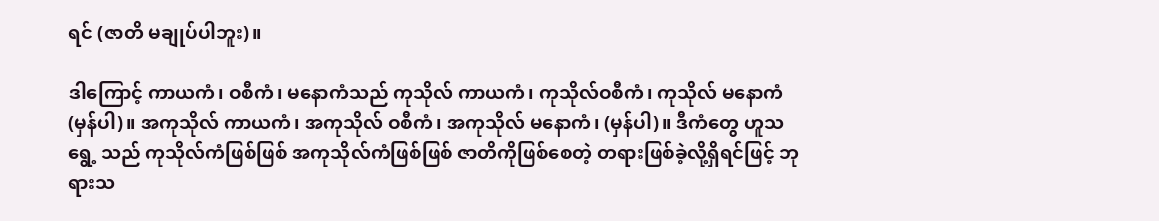ရင် (ဇာတိ မချုပ်ပါဘူး)။

ဒါကြောင့် ကာယကံ၊ ဝစီကံ၊ မနောကံသည် ကုသိုလ် ကာယကံ၊ ကုသိုလ်ဝစီကံ၊ ကုသိုလ် မနောကံ (မှန်ပါ)။ အကုသိုလ် ကာယကံ၊ အကုသိုလ် ဝစီကံ၊ အကုသိုလ် မနောကံ၊ (မှန်ပါ)။ ဒီကံတွေ ဟူသရွေ့ သည် ကုသိုလ်ကံဖြစ်ဖြစ် အကုသိုလ်ကံဖြစ်ဖြစ် ဇာတိကိုဖြစ်စေတဲ့ တရားဖြစ်ခဲ့လို့ရှိရင်ဖြင့် ဘုရားသ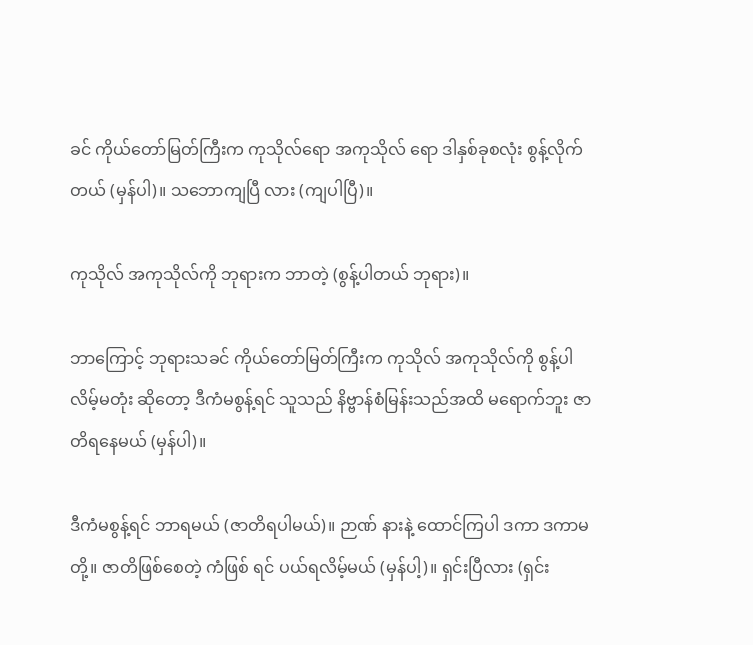ခင် ကိုယ်တော်မြတ်ကြီးက ကုသိုလ်ရော အကုသိုလ် ရော ဒါနှစ်ခုစလုံး စွန့်လိုက်တယ် (မှန်ပါ)။ သဘောကျပြီ လား (ကျပါပြီ)။

ကုသိုလ် အကုသိုလ်ကို ဘုရားက ဘာတဲ့ (စွန့်ပါတယ် ဘုရား)။

ဘာကြောင့် ဘုရားသခင် ကိုယ်တော်မြတ်ကြီးက ကုသိုလ် အကုသိုလ်ကို စွန့်ပါလိမ့်မတုံး ဆိုတော့ ဒီကံမစွန့်ရင် သူသည် နိဗ္ဗာန်စံမြန်းသည်အထိ မရောက်ဘူး ဇာတိရနေမယ် (မှန်ပါ)။

ဒီကံမစွန့်ရင် ဘာရမယ် (ဇာတိရပါမယ်)။ ဉာဏ် နားနဲ့ ထောင်ကြပါ ဒကာ ဒကာမတို့။ ဇာတိဖြစ်စေတဲ့ ကံဖြစ် ရင် ပယ်ရလိမ့်မယ် (မှန်ပါ့)။ ရှင်းပြီလား (ရှင်း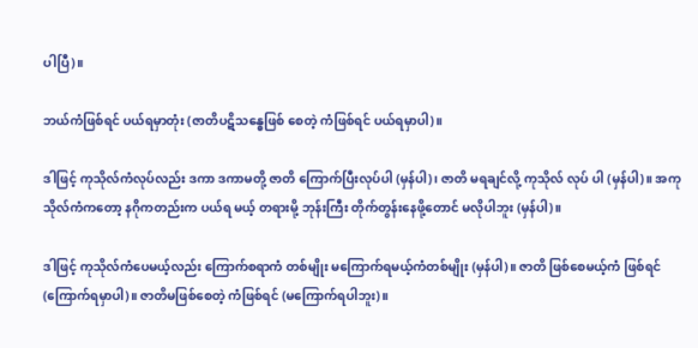ပါပြီ)။

ဘယ်ကံဖြစ်ရင် ပယ်ရမှာတုံး (ဇာတိပဋိသန္ဓေဖြစ် စေတဲ့ ကံဖြစ်ရင် ပယ်ရမှာပါ)။

ဒါဖြင့် ကုသိုလ်ကံလုပ်လည်း ဒကာ ဒကာမတို့ ဇာတိ ကြောက်ပြီးလုပ်ပါ (မှန်ပါ)၊ ဇာတိ မရချင်လို့ ကုသိုလ် လုပ် ပါ (မှန်ပါ)။ အကုသိုလ်ကံကတော့ နဂိုကတည်းက ပယ်ရ မယ့် တရားမို့ ဘုန်းကြီး တိုက်တွန်းနေဖို့တောင် မလိုပါဘူး (မှန်ပါ)။

ဒါဖြင့် ကုသိုလ်ကံပေမယ့်လည်း ကြောက်စရာကံ တစ်မျိုး မကြောက်ရမယ့်ကံတစ်မျိုး (မှန်ပါ)။ ဇာတိ ဖြစ်စေမယ့်ကံ ဖြစ်ရင် (ကြောက်ရမှာပါ)။ ဇာတိမဖြစ်စေတဲ့ ကံဖြစ်ရင် (မကြောက်ရပါဘူး)။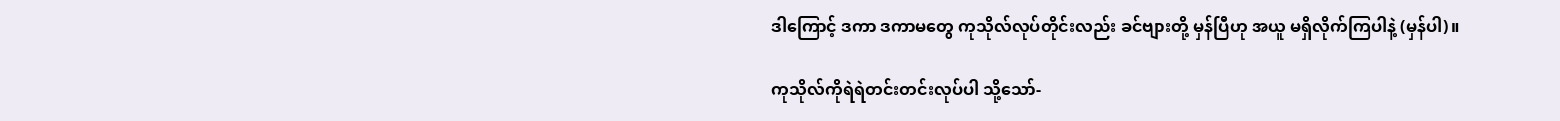ဒါကြောင့် ဒကာ ဒကာမတွေ ကုသိုလ်လုပ်တိုင်းလည်း ခင်ဗျားတို့ မှန်ပြီဟု အယူ မရှိလိုက်ကြပါနဲ့ (မှန်ပါ)။

ကုသိုလ်ကိုရဲရဲတင်းတင်းလုပ်ပါ သို့သော်-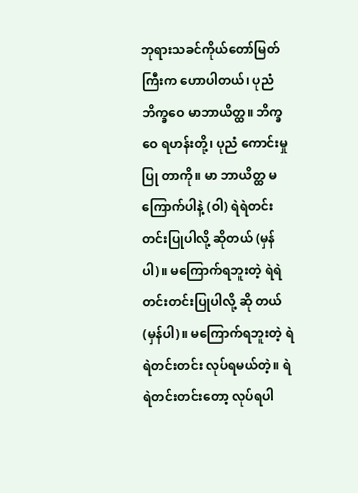ဘုရားသခင်ကိုယ်တော်မြတ်ကြီးက ဟောပါတယ်၊ ပုညံ ဘိက္ခဝေ မာဘာယိတ္ထ။ ဘိက္ခဝေ ရဟန်းတို့၊ ပုညံ ကောင်းမှုပြု တာကို။ မာ ဘာယိတ္ထ မကြောက်ပါနဲ့ (ဝါ) ရဲရဲတင်းတင်းပြုပါလို့ ဆိုတယ် (မှန်ပါ)။ မကြောက်ရဘူးတဲ့ ရဲရဲတင်းတင်းပြုပါလို့ ဆို တယ် (မှန်ပါ)။ မကြောက်ရဘူးတဲ့ ရဲရဲတင်းတင်း လုပ်ရမယ်တဲ့။ ရဲရဲတင်းတင်းတော့ လုပ်ရပါ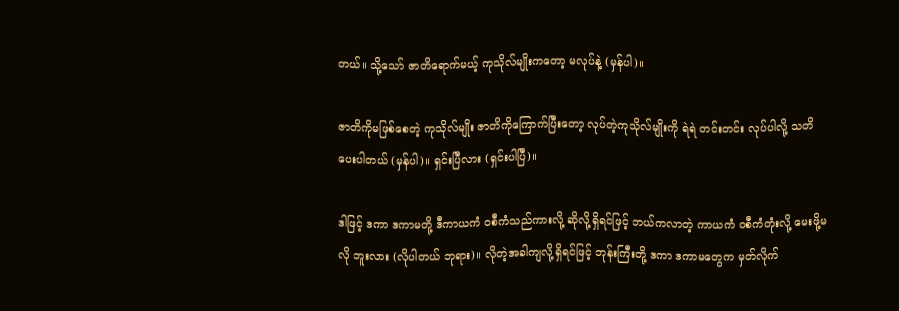တယ်။ သို့သော် ဇာတိရောက်မယ့် ကုသိုလ်မျိုးကတော့ မလုပ်နဲ့ (မှန်ပါ)။

ဇာတိကိုမဖြစ်စေတဲ့ ကုသိုလ်မျိုး ဇာတိကိုကြောက်ပြီးတော့ လုပ်တဲ့ကုသိုလ်မျိုးကို ရဲရဲ တင်းတင်း လုပ်ပါလို့ သတိပေးပါတယ် (မှန်ပါ)။ ရှင်းပြီလား (ရှင်းပါပြီ)။

ဒါဖြင့် ဒကာ ဒကာမတို့ ဒီကာယကံ ဝစီကံသည်ကားလို့ ဆိုလို့ရှိရင်ဖြင့် ဘယ်ကလာတဲ့ ကာယကံ ဝစီကံတုံးလို့ မေးဖို့မလို ဘူးလား (လိုပါတယ် ဘုရား)။ လိုတဲ့အခါကျလို့ရှိရင်ဖြင့် ဘုန်းကြီးတို့ ဒကာ ဒကာမတွေက မှတ်လိုက်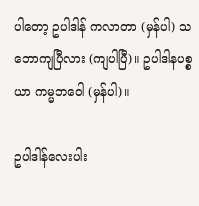ပါတော့ ဥပါဒါန် ကလာတာ (မှန်ပါ) သဘောကျပြီလား (ကျပါပြီ)။ ဥပါဒါနပစ္စယာ ကမ္မဘဝေါ (မှန်ပါ)။

ဥပါဒါန်လေးပါး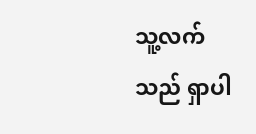သူ့လက်သည် ရှာပါ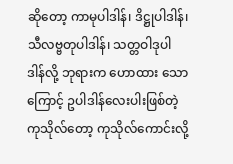ဆိုတော့ ကာမုပါဒါန်၊ ဒိဋ္ဌုပါဒါန်၊ သီလဗ္ဗတုပါဒါန်၊ သတ္တဝါဒုပါဒါန်လို့ ဘုရားက ဟောထား သောကြောင့် ဥပါဒါန်လေးပါးဖြစ်တဲ့ ကုသိုလ်တော့ ကုသိုလ်ကောင်းလို့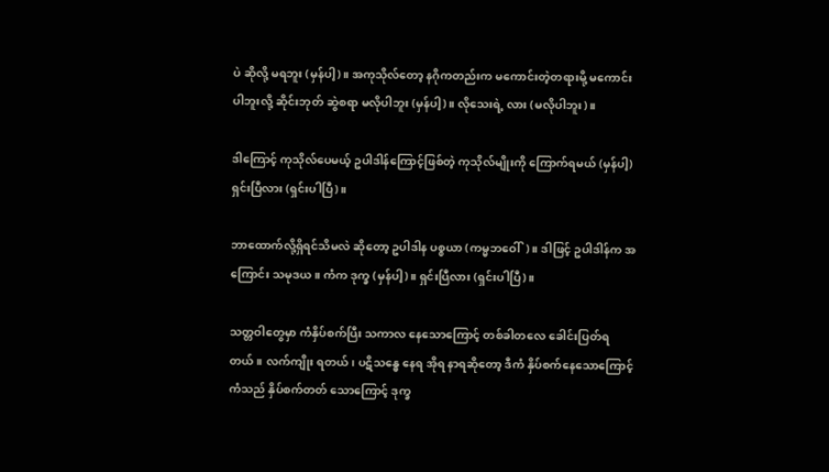ပဲ ဆိုလို့ မရဘူး (မှန်ပါ့)။ အကုသိုလ်တော့ နဂိုကတည်းက မကောင်းတဲ့တရားမို့ မကောင်းပါဘူးလို့ ဆိုင်းဘုတ် ဆွဲစရာ မလိုပါဘူး (မှန်ပါ့)။ လိုသေးရဲ့ လား (မလိုပါဘူး)။

ဒါကြောင့် ကုသိုလ်ပေမယ့် ဥပါဒါန်ကြောင့်ဖြစ်တဲ့ ကုသိုလ်မျိုးကို ကြောက်ရမယ် (မှန်ပါ့) ရှင်းပြီလား (ရှင်းပါပြီ)။

ဘာထောက်လို့ရှိရင်သိမလဲ ဆိုတော့ ဥပါဒါန ပစ္စယာ (ကမ္မဘဝေါ်)။ ဒါဖြင့် ဥပါဒါန်က အကြောင်း သမုဒယ။ ကံက ဒုက္ခ (မှန်ပါ့)။ ရှင်းပြီလား (ရှင်းပါပြီ)။

သတ္တဝါတွေမှာ ကံနှိပ်စက်ပြီး သကာလ နေသောကြောင့် တစ်ခါတလေ ခေါင်းပြတ်ရတယ်။ လက်ကျိုး ရတယ်၊ ပဋိသန္ဓေ နေရ အိုရ နာရဆိုတော့ ဒီကံ နှိပ်စက်နေသောကြောင့် ကံသည် နှိပ်စက်တတ် သောကြောင့် ဒုက္ခ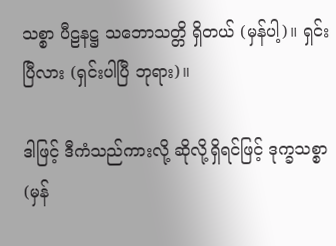သစ္စာ ပီဠနဋ္ဌ သဘောသတ္တိ ရှိတယ် (မှန်ပါ့)။ ရှင်းပြီလား (ရှင်းပါပြီ ဘုရား)။

ဒါဖြင့် ဒီကံသည်ကားလို့ ဆိုလို့ရှိရင်ဖြင့် ဒုက္ခသစ္စာ (မှန်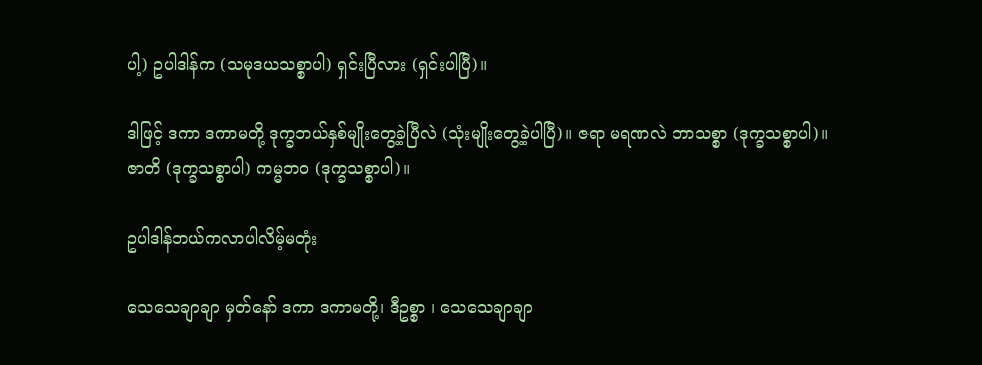ပါ့) ဥပါဒါန်က (သမုဒယသစ္စာပါ) ရှင်းပြီလား (ရှင်းပါပြီ)။

ဒါဖြင့် ဒကာ ဒကာမတို့ ဒုက္ခဘယ်နှစ်မျိုးတွေ့ခဲ့ပြီလဲ (သုံးမျိုးတွေ့ခဲ့ပါပြီ)။ ဇရာ မရဏလဲ ဘာသစ္စာ (ဒုက္ခသစ္စာပါ)။ ဇာတိ (ဒုက္ခသစ္စာပါ) ကမ္မဘဝ (ဒုက္ခသစ္စာပါ)။

ဥပါဒါန်ဘယ်ကလာပါလိမ့်မတုံး

သေသေချာချာ မှတ်နော် ဒကာ ဒကာမတို့၊ ဒီဥစ္စာ ၊ သေသေချာချာ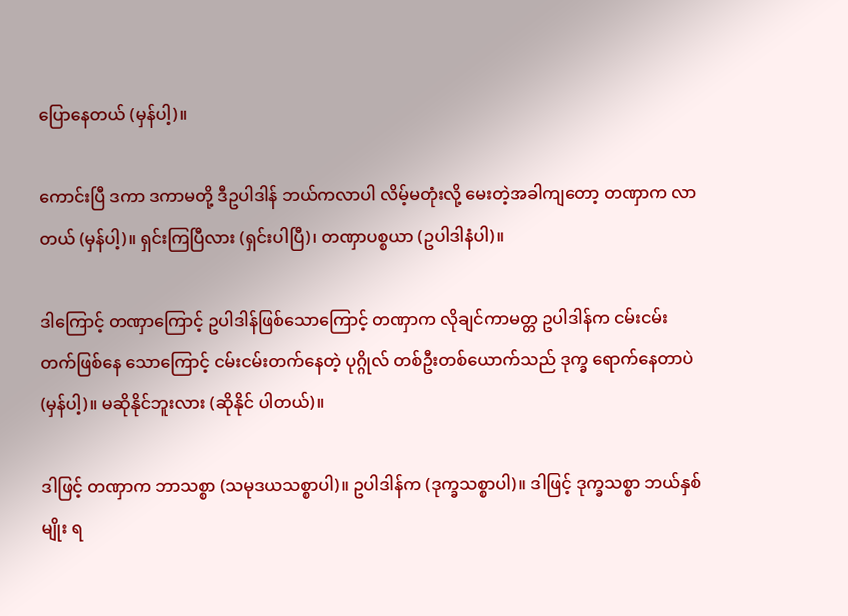ပြောနေတယ် (မှန်ပါ့)။

ကောင်းပြီ ဒကာ ဒကာမတို့ ဒီဥပါဒါန် ဘယ်ကလာပါ လိမ့်မတုံးလို့ မေးတဲ့အခါကျတော့ တဏှာက လာတယ် (မှန်ပါ့)။ ရှင်းကြပြီလား (ရှင်းပါပြီ)၊ တဏှာပစ္စယာ (ဥပါဒါနံပါ)။

ဒါကြောင့် တဏှာကြောင့် ဥပါဒါန်ဖြစ်သောကြောင့် တဏှာက လိုချင်ကာမတ္တ ဥပါဒါန်က ငမ်းငမ်းတက်ဖြစ်နေ သောကြောင့် ငမ်းငမ်းတက်နေတဲ့ ပုဂ္ဂိုလ် တစ်ဦးတစ်ယောက်သည် ဒုက္ခ ရောက်နေတာပဲ (မှန်ပါ့)။ မဆိုနိုင်ဘူးလား (ဆိုနိုင် ပါတယ်)။

ဒါဖြင့် တဏှာက ဘာသစ္စာ (သမုဒယသစ္စာပါ)။ ဥပါဒါန်က (ဒုက္ခသစ္စာပါ)။ ဒါဖြင့် ဒုက္ခသစ္စာ ဘယ်နှစ်မျိုး ရ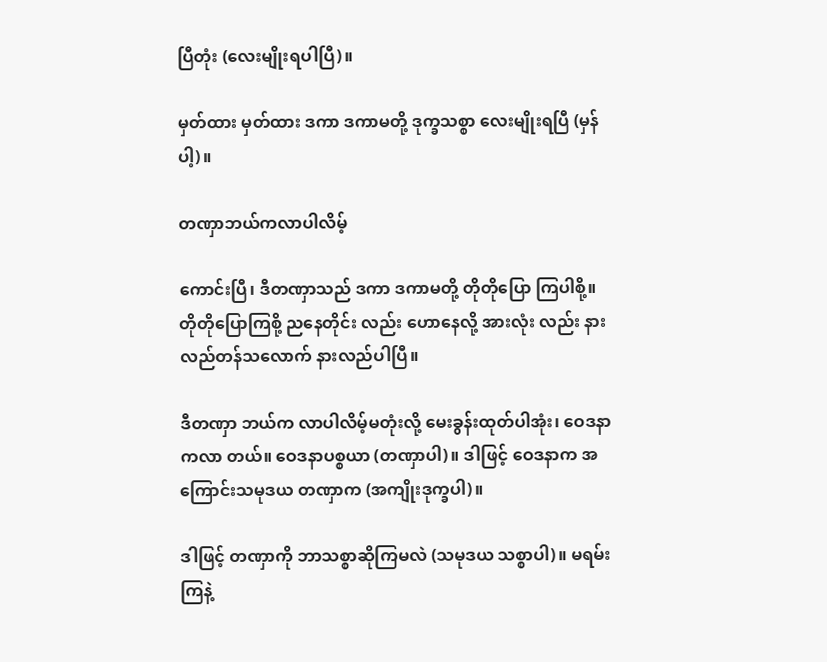ပြီတုံး (လေးမျိုးရပါပြီ)။

မှတ်ထား မှတ်ထား ဒကာ ဒကာမတို့ ဒုက္ခသစ္စာ လေးမျိုးရပြီ (မှန်ပါ့)။

တဏှာဘယ်ကလာပါလိမ့်

ကောင်းပြီ၊ ဒီတဏှာသည် ဒကာ ဒကာမတို့ တိုတိုပြော ကြပါစို့။ တိုတိုပြောကြစို့ ညနေတိုင်း လည်း ဟောနေလို့ အားလုံး လည်း နားလည်တန်သလောက် နားလည်ပါပြီ။

ဒီတဏှာ ဘယ်က လာပါလိမ့်မတုံးလို့ မေးခွန်းထုတ်ပါအုံး၊ ဝေဒနာကလာ တယ်။ ဝေဒနာပစ္စယာ (တဏှာပါ)။ ဒါဖြင့် ဝေဒနာက အကြောင်းသမုဒယ တဏှာက (အကျိုးဒုက္ခပါ)။

ဒါဖြင့် တဏှာကို ဘာသစ္စာဆိုကြမလဲ (သမုဒယ သစ္စာပါ)။ မရမ်းကြနဲ့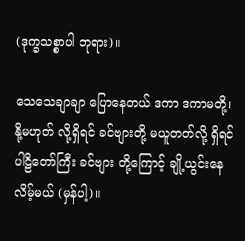(ဒုက္ခသစ္စာပါ ဘုရား)။

သေသေချာချာ ပြောနေတယ် ဒကာ ဒကာမတို့၊ နို့မဟုတ် လို့ရှိရင် ခင်ဗျားတို့ မယူတတ်လို့ ရှိရင် ပါဠိတော်ကြီး ခင်ဗျား တို့ကြောင့် ချို့ယွင်းနေလိမ့်မယ် (မှန်ပါ့)။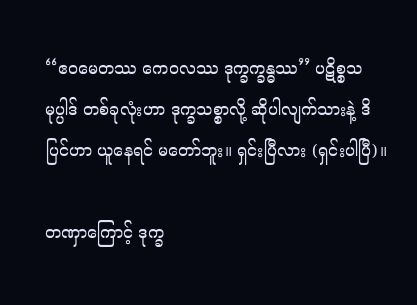‘‘ဧဝမေတဿ ကေဝလဿ ဒုက္ခက္ခန္ဓဿ’’ ပဋိစ္စသမုပ္ပါဒ် တစ်ခုလုံးဟာ ဒုက္ခသစ္စာလို့ ဆိုပါလျက်သားနဲ့ ဒိပြင်ဟာ ယူနေရင် မတော်ဘူး။ ရှင်းပြီလား (ရှင်းပါပြီ)။

တဏှာကြောင့် ဒုက္ခ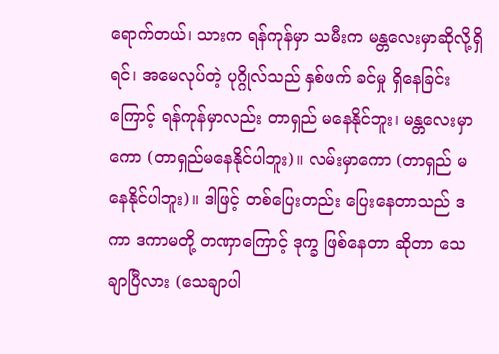ရောက်တယ်၊ သားက ရန်ကုန်မှာ သမီးက မန္တလေးမှာဆိုလို့ရှိရင်၊ အမေလုပ်တဲ့ ပုဂ္ဂိုလ်သည် နှစ်ဖက် ခင်မှု ရှိနေခြင်းကြောင့် ရန်ကုန်မှာလည်း တာရှည် မနေနိုင်ဘူး၊ မန္တလေးမှာကော (တာရှည်မနေနိုင်ပါဘူး)။ လမ်းမှာကော (တာရှည် မနေနိုင်ပါဘူး)။ ဒါဖြင့် တစ်ပြေးတည်း ပြေးနေတာသည် ဒကာ ဒကာမတို့ တဏှာကြောင့် ဒုက္ခ ဖြစ်နေတာ ဆိုတာ သေချာပြီလား (သေချာပါ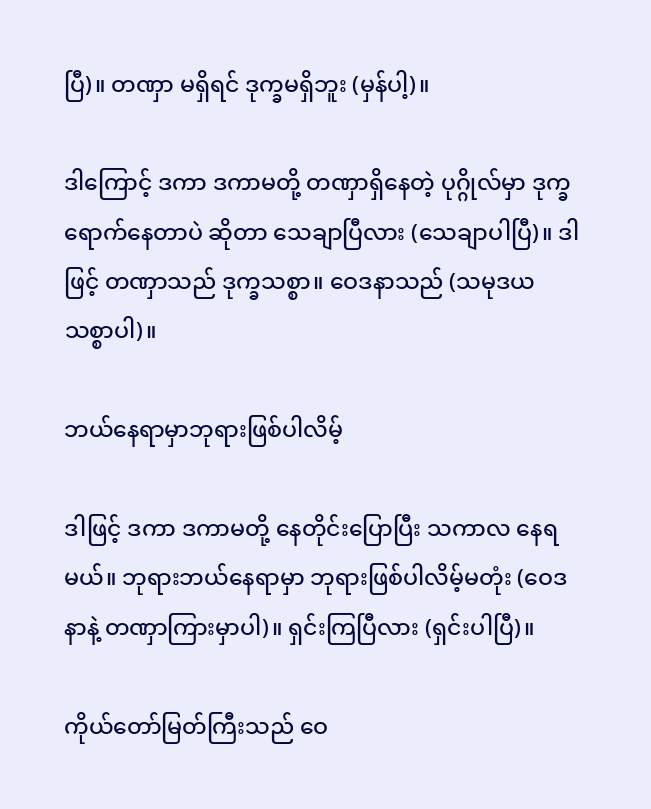ပြီ)။ တဏှာ မရှိရင် ဒုက္ခမရှိဘူး (မှန်ပါ့)။

ဒါကြောင့် ဒကာ ဒကာမတို့ တဏှာရှိနေတဲ့ ပုဂ္ဂိုလ်မှာ ဒုက္ခရောက်နေတာပဲ ဆိုတာ သေချာပြီလား (သေချာပါပြီ)။ ဒါဖြင့် တဏှာသည် ဒုက္ခသစ္စာ။ ဝေဒနာသည် (သမုဒယ သစ္စာပါ)။

ဘယ်နေရာမှာဘုရားဖြစ်ပါလိမ့်

ဒါဖြင့် ဒကာ ဒကာမတို့ နေတိုင်းပြောပြီး သကာလ နေရမယ်။ ဘုရားဘယ်နေရာမှာ ဘုရားဖြစ်ပါလိမ့်မတုံး (ဝေဒနာနဲ့ တဏှာကြားမှာပါ)။ ရှင်းကြပြီလား (ရှင်းပါပြီ)။

ကိုယ်တော်မြတ်ကြီးသည် ဝေ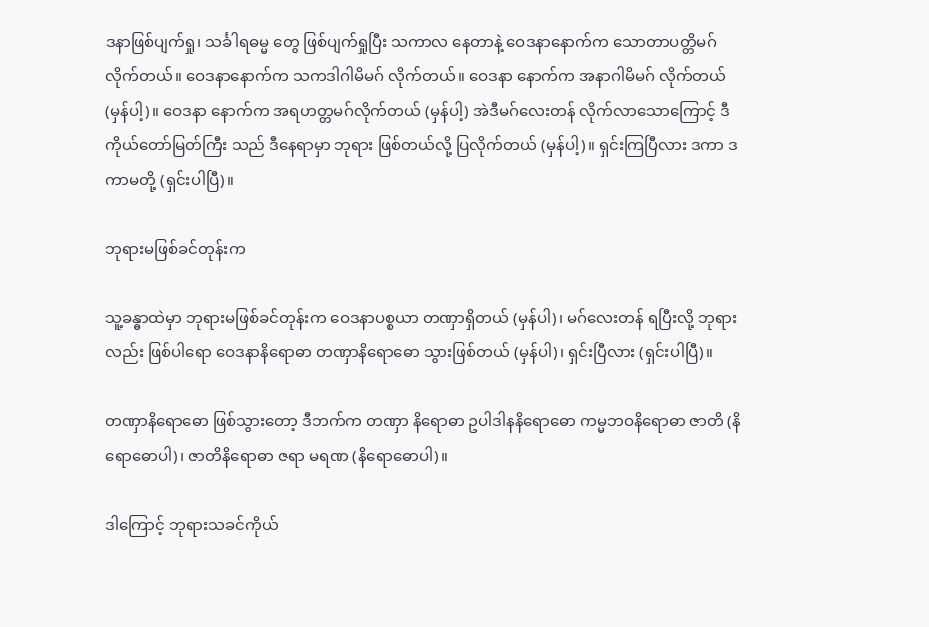ဒနာဖြစ်ပျက်ရှု၊ သင်္ခါရဓမ္မ တွေ ဖြစ်ပျက်ရှုပြီး သကာလ နေတာနဲ့ ဝေဒနာနောက်က သောတာပတ္တိမဂ် လိုက်တယ်။ ဝေဒနာနောက်က သကဒါဂါမိမဂ် လိုက်တယ်။ ဝေဒနာ နောက်က အနာဂါမိမဂ် လိုက်တယ် (မှန်ပါ့)။ ဝေဒနာ နောက်က အရဟတ္တမဂ်လိုက်တယ် (မှန်ပါ့) အဲဒီမဂ်လေးတန် လိုက်လာသောကြောင့် ဒီကိုယ်တော်မြတ်ကြီး သည် ဒီနေရာမှာ ဘုရား ဖြစ်တယ်လို့ ပြလိုက်တယ် (မှန်ပါ့)။ ရှင်းကြပြီလား ဒကာ ဒကာမတို့ (ရှင်းပါပြီ)။

ဘုရားမဖြစ်ခင်တုန်းက

သူ့ခန္ဓာထဲမှာ ဘုရားမဖြစ်ခင်တုန်းက ဝေဒနာပစ္စယာ တဏှာရှိတယ် (မှန်ပါ)၊ မဂ်လေးတန် ရပြီးလို့ ဘုရားလည်း ဖြစ်ပါရော ဝေဒနာနိရောဓာ တဏှာနိရောဓော သွားဖြစ်တယ် (မှန်ပါ)၊ ရှင်းပြီလား (ရှင်းပါပြီ)။

တဏှာနိရောဓော ဖြစ်သွားတော့ ဒီဘက်က တဏှာ နိရောဓာ ဥပါဒါနနိရောဓော ကမ္မဘဝနိရောဓာ ဇာတိ (နိရောဓောပါ)၊ ဇာတိနိရောဓာ ဇရာ မရဏ (နိရောဓောပါ)။

ဒါကြောင့် ဘုရားသခင်ကိုယ်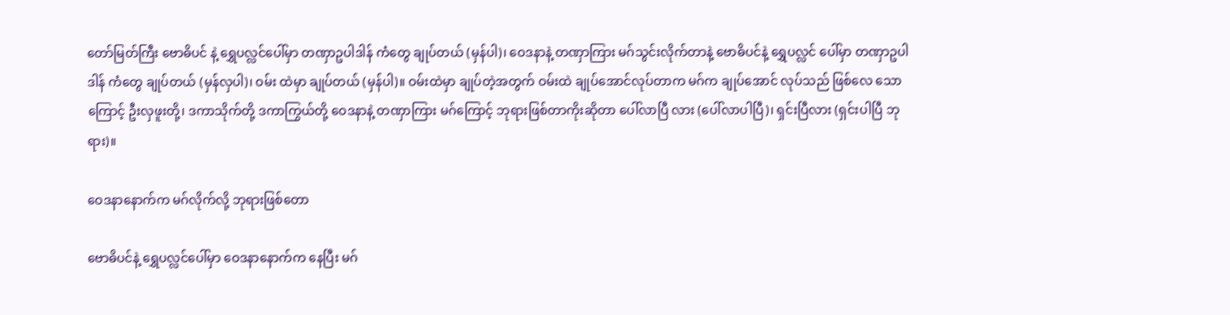တော်မြတ်ကြီး ဗောဓိပင် နဲ့ ရွှေပလ္လင်ပေါ်မှာ တဏှာဥပါဒါန် ကံတွေ ချုပ်တယ် (မှန်ပါ)၊ ဝေဒနာနဲ့ တဏှာကြား မဂ်သွင်းလိုက်တာနဲ့ ဗောဓိပင်နဲ့ ရွှေပလ္လင် ပေါ်မှာ တဏှာဥပါဒါန် ကံတွေ ချုပ်တယ် (မှန်လှပါ)၊ ဝမ်း ထဲမှာ ချုပ်တယ် (မှန်ပါ)။ ဝမ်းထဲမှာ ချုပ်တဲ့အတွက် ဝမ်းထဲ ချုပ်အောင်လုပ်တာက မဂ်က ချုပ်အောင် လုပ်သည် ဖြစ်လေ သောကြောင့် ဦးလှဖူးတို့၊ ဒကာသိုက်တို့ ဒကာကြွယ်တို့ ဝေဒနာနဲ့ တဏှာကြား မဂ်ကြောင့် ဘုရားဖြစ်တာကိုးဆိုတာ ပေါ်လာပြီ လား (ပေါ်လာပါပြီ)၊ ရှင်းပြီလား (ရှင်းပါပြီ ဘုရား)။

ဝေဒနာနောက်က မဂ်လိုက်လို့ ဘုရားဖြစ်တော

ဗောဓိပင်နဲ့ ရွှေပလ္လင်ပေါ်မှာ ဝေဒနာနောက်က နေပြီး မဂ်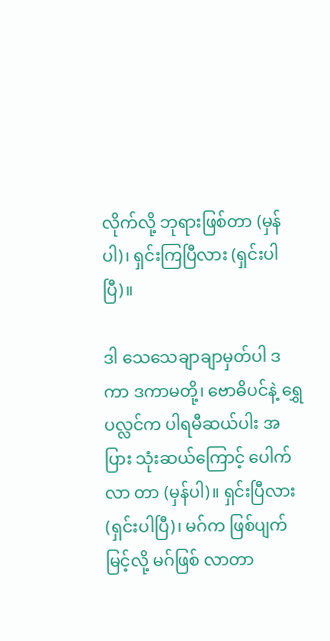လိုက်လို့ ဘုရားဖြစ်တာ (မှန်ပါ)၊ ရှင်းကြပြီလား (ရှင်းပါပြီ)။

ဒါ သေသေချာချာမှတ်ပါ ဒကာ ဒကာမတို့၊ ဗောဓိပင်နဲ့ ရွှေပလ္လင်က ပါရမီဆယ်ပါး အပြား သုံးဆယ်ကြောင့် ပေါက်လာ တာ (မှန်ပါ)။ ရှင်းပြီလား (ရှင်းပါပြီ)၊ မဂ်က ဖြစ်ပျက် မြင့်လို့ မဂ်ဖြစ် လာတာ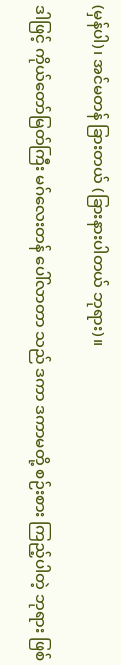(မှန်ပါ)၊ အင်မတန် ခြားတယ် (ခြားနားပါတယ် ဘုရား)။

ဒါဖြင့် ကိုယ်တော်မြတ်ကြီး မဂ်လေးတန် ပေါ်လာတာ သည် ဒကာ ဒကာမတို့ စဉ်းစား ကြည့်ပါတဲ့ ဘုရား ဖြစ်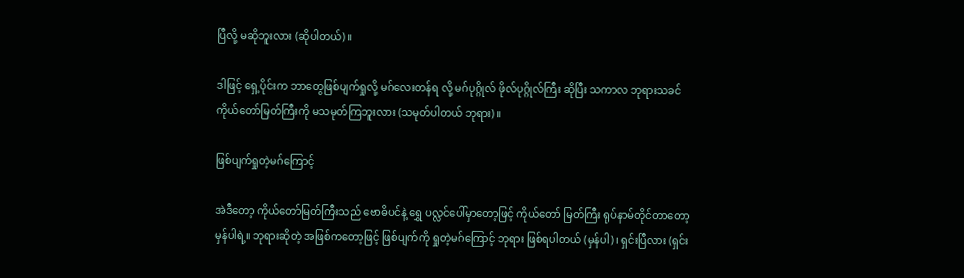ပြီလို့ မဆိုဘူးလား (ဆိုပါတယ်)။

ဒါဖြင့် ရှေ့ပိုင်းက ဘာတွေဖြစ်ပျက်ရှုလို့ မဂ်လေးတန်ရ လို့ မဂ်ပုဂ္ဂိုလ် ဖိုလ်ပုဂ္ဂိုလ်ကြီး ဆိုပြီး သကာလ ဘုရားသခင် ကိုယ်တော်မြတ်ကြီးကို မသမုတ်ကြဘူးလား (သမုတ်ပါတယ် ဘုရား)။

ဖြစ်ပျက်ရှုတဲ့မဂ်ကြောင့်

အဲဒီတော့ ကိုယ်တော်မြတ်ကြီးသည် ဗောဓိပင်နဲ့ ရွှေ ပလ္လင်ပေါ်မှာတော့ဖြင့် ကိုယ်တော် မြတ်ကြီး ရုပ်နာမ်တိုင်တာတော့ မှန်ပါရဲ့။ ဘုရားဆိုတဲ့ အဖြစ်ကတော့ဖြင့် ဖြစ်ပျက်ကို ရှုတဲ့မဂ်ကြောင့် ဘုရား ဖြစ်ရပါတယ် (မှန်ပါ)၊ ရှင်းပြီလား (ရှင်း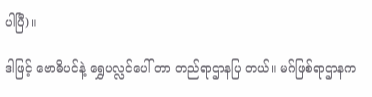ပါပြီ)။

ဒါဖြင့် ဗောဓိပင်နဲ့ ရွှေပလ္လင်ပေါ် တာ တည်ရာဌာနပြ တယ်။ မဂ်ဖြစ်ရာဌာနက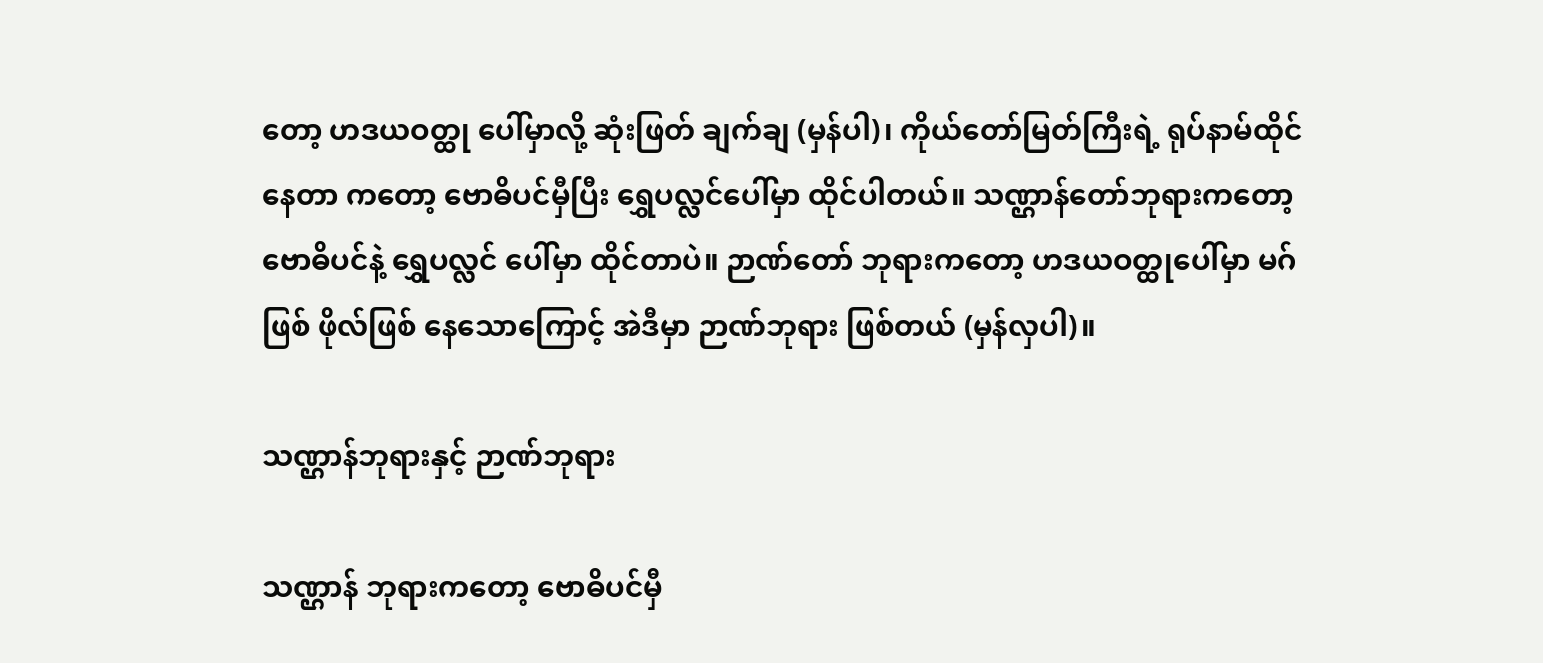တော့ ဟဒယဝတ္ထု ပေါ်မှာလို့ ဆုံးဖြတ် ချက်ချ (မှန်ပါ)၊ ကိုယ်တော်မြတ်ကြီးရဲ့ ရုပ်နာမ်ထိုင်နေတာ ကတော့ ဗောဓိပင်မှီပြီး ရွှေပလ္လင်ပေါ်မှာ ထိုင်ပါတယ်။ သဏ္ဌာန်တော်ဘုရားကတော့ ဗောဓိပင်နဲ့ ရွှေပလ္လင် ပေါ်မှာ ထိုင်တာပဲ။ ဉာဏ်တော် ဘုရားကတော့ ဟဒယဝတ္ထုပေါ်မှာ မဂ်ဖြစ် ဖိုလ်ဖြစ် နေသောကြောင့် အဲဒီမှာ ဉာဏ်ဘုရား ဖြစ်တယ် (မှန်လှပါ)။

သဏ္ဌာန်ဘုရားနှင့် ဉာဏ်ဘုရား

သဏ္ဌာန် ဘုရားကတော့ ဗောဓိပင်မှီ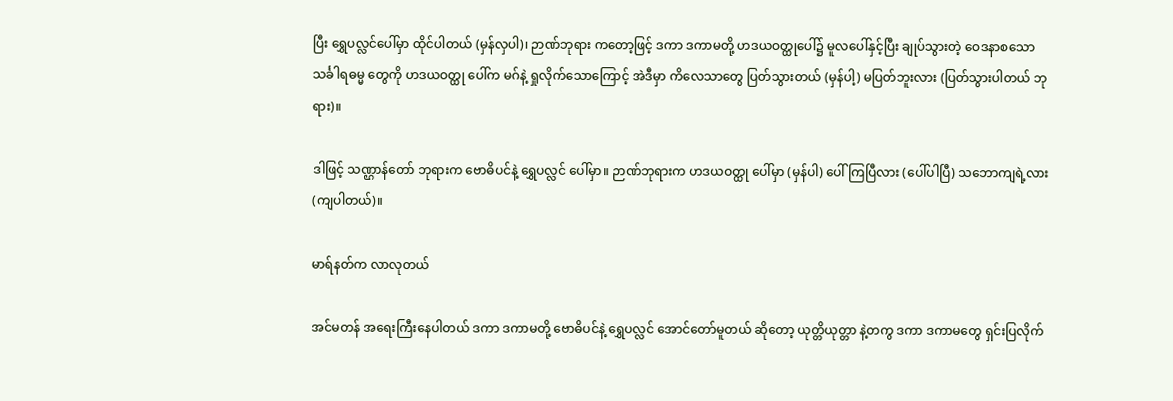ပြီး ရွှေပလ္လင်ပေါ်မှာ ထိုင်ပါတယ် (မှန်လှပါ)၊ ဉာဏ်ဘုရား ကတော့ဖြင့် ဒကာ ဒကာမတို့ ဟဒယဝတ္ထုပေါ်၌ မူလပေါ်နှင့်ပြီး ချုပ်သွားတဲ့ ဝေဒနာစသော သင်္ခါရဓမ္မ တွေကို ဟဒယဝတ္ထု ပေါ်က မဂ်နဲ့ ရှုလိုက်သောကြောင့် အဲဒီမှာ ကိလေသာတွေ ပြတ်သွားတယ် (မှန်ပါ့) မပြတ်ဘူးလား (ပြတ်သွားပါတယ် ဘုရား)။

ဒါဖြင့် သဏ္ဌာန်တော် ဘုရားက ဗောဓိပင်နဲ့ ရွှေပလ္လင် ပေါ်မှာ။ ဉာဏ်ဘုရားက ဟဒယဝတ္ထု ပေါ်မှာ (မှန်ပါ) ပေါ်ကြပြီလား (ပေါ်ပါပြီ) သဘောကျရဲ့လား (ကျပါတယ်)။

မာရ်နတ်က လာလုတယ်

အင်မတန် အရေးကြီးနေပါတယ် ဒကာ ဒကာမတို့ ဗောဓိပင်နဲ့ ရွှေပလ္လင် အောင်တော်မူတယ် ဆိုတော့ ယုတ္တိယုတ္တာ နဲ့တကွ ဒကာ ဒကာမတွေ ရှင်းပြလိုက်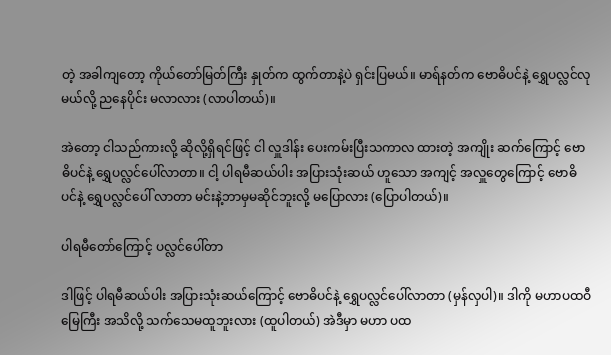တဲ့ အခါကျတော့ ကိုယ်တော်မြတ်ကြီး နှုတ်က ထွက်တာနဲ့ပဲ ရှင်းပြမယ်။ မာရ်နတ်က ဗောဓိပင်နဲ့ ရွှေပလ္လင်လုမယ်လို့ ညနေပိုင်း မလာလား (လာပါတယ်)။

အဲတော့ ငါသည်ကားလို့ ဆိုလို့ရှိရင်ဖြင့် ငါ လှူဒါန်း ပေးကမ်းပြီးသကာလ ထားတဲ့ အကျိုး ဆက်ကြောင့် ဗောဓိပင်နဲ့ ရွှေပလ္လင်ပေါ်လာတာ။ ငါ့ ပါရမီဆယ်ပါး အပြားသုံးဆယ် ဟူသော အကျင့် အလှူတွေကြောင့် ဗောဓိပင်နဲ့ ရွှေပလ္လင်ပေါ် လာတာ မင်းနဲ့ဘာမှမဆိုင်ဘူးလို့ မပြောလား (ပြောပါတယ်)။

ပါရမီတော်ကြောင့် ပလ္လင်ပေါ်တာ

ဒါဖြင့် ပါရမီဆယ်ပါး အပြားသုံးဆယ်ကြောင့် ဗောဓိပင်နဲ့ ရွှေပလ္လင်ပေါ်လာတာ (မှန်လှပါ)။ ဒါကို မဟာပထဝီမြေကြီး အသိလို့ သက်သေမထူဘူးလား (ထူပါတယ်) အဲဒီမှာ မဟာ ပထ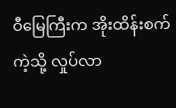ဝီမြေကြီးက အိုးထိန်းစက်ကဲ့သို့ လှုပ်လာ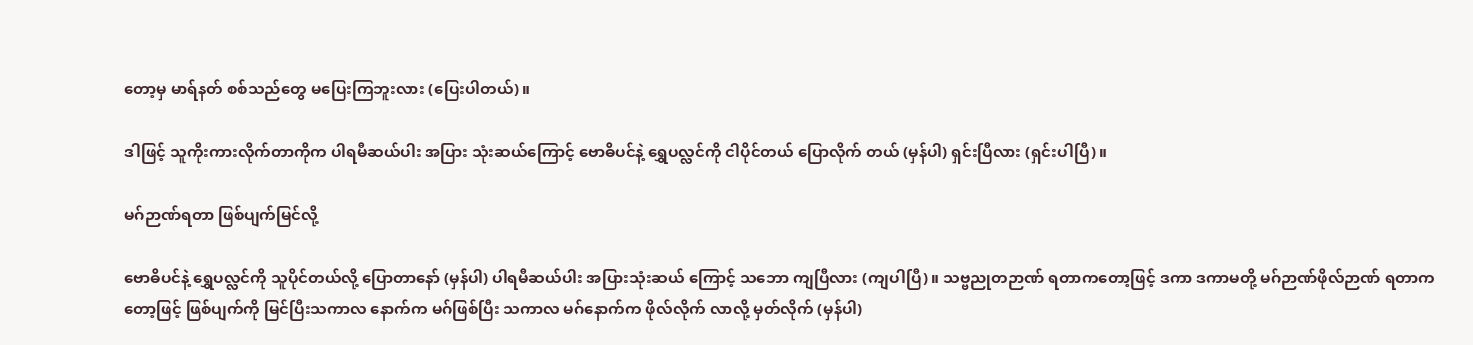တော့မှ မာရ်နတ် စစ်သည်တွေ မပြေးကြဘူးလား (ပြေးပါတယ်)။

ဒါဖြင့် သူကိုးကားလိုက်တာကိုက ပါရမီဆယ်ပါး အပြား သုံးဆယ်ကြောင့် ဗောဓိပင်နဲ့ ရွှေပလ္လင်ကို ငါပိုင်တယ် ပြောလိုက် တယ် (မှန်ပါ) ရှင်းပြီလား (ရှင်းပါပြီ)။

မဂ်ဉာဏ်ရတာ ဖြစ်ပျက်မြင်လို့

ဗောဓိပင်နဲ့ ရွှေပလ္လင်ကို သူပိုင်တယ်လို့ ပြောတာနော် (မှန်ပါ) ပါရမီဆယ်ပါး အပြားသုံးဆယ် ကြောင့် သဘော ကျပြီလား (ကျပါပြီ)။ သဗ္ဗညုတဉာဏ် ရတာကတော့ဖြင့် ဒကာ ဒကာမတို့ မဂ်ဉာဏ်ဖိုလ်ဉာဏ် ရတာကတော့ဖြင့် ဖြစ်ပျက်ကို မြင်ပြီးသကာလ နောက်က မဂ်ဖြစ်ပြီး သကာလ မဂ်နောက်က ဖိုလ်လိုက် လာလို့ မှတ်လိုက် (မှန်ပါ)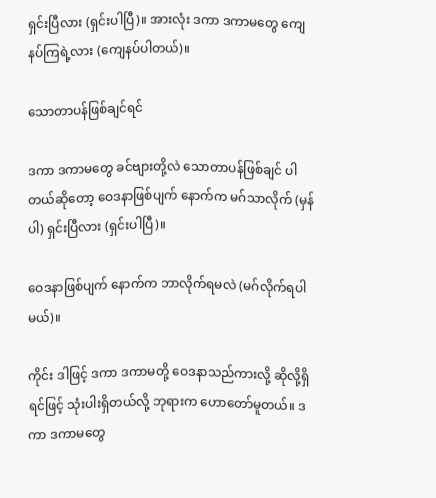ရှင်းပြီလား (ရှင်းပါပြီ)။ အားလုံး ဒကာ ဒကာမတွေ ကျေနပ်ကြရဲ့လား (ကျေနပ်ပါတယ်)။

သောတာပန်ဖြစ်ချင်ရင်

ဒကာ ဒကာမတွေ ခင်ဗျားတို့လဲ သောတာပန်ဖြစ်ချင် ပါတယ်ဆိုတော့ ဝေဒနာဖြစ်ပျက် နောက်က မဂ်သာလိုက် (မှန်ပါ) ရှင်းပြီလား (ရှင်းပါပြီ)။

ဝေဒနာဖြစ်ပျက် နောက်က ဘာလိုက်ရမလဲ (မဂ်လိုက်ရပါမယ်)။

ကိုင်း ဒါဖြင့် ဒကာ ဒကာမတို့ ဝေဒနာသည်ကားလို့ ဆိုလို့ရှိရင်ဖြင့် သုံးပါးရှိတယ်လို့ ဘုရားက ဟောတော်မူတယ်။ ဒကာ ဒကာမတွေ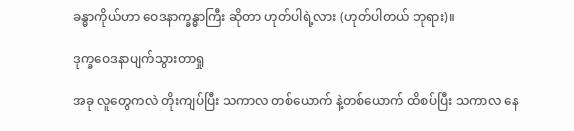ခန္ဓာကိုယ်ဟာ ဝေဒနာက္ခန္ဓာကြီး ဆိုတာ ဟုတ်ပါရဲ့လား (ဟုတ်ပါတယ် ဘုရား)။

ဒုက္ခဝေဒနာပျက်သွားတာရှု

အခု လူတွေကလဲ တိုးကျပ်ပြီး သကာလ တစ်ယောက် နဲ့တစ်ယောက် ထိစပ်ပြီး သကာလ နေ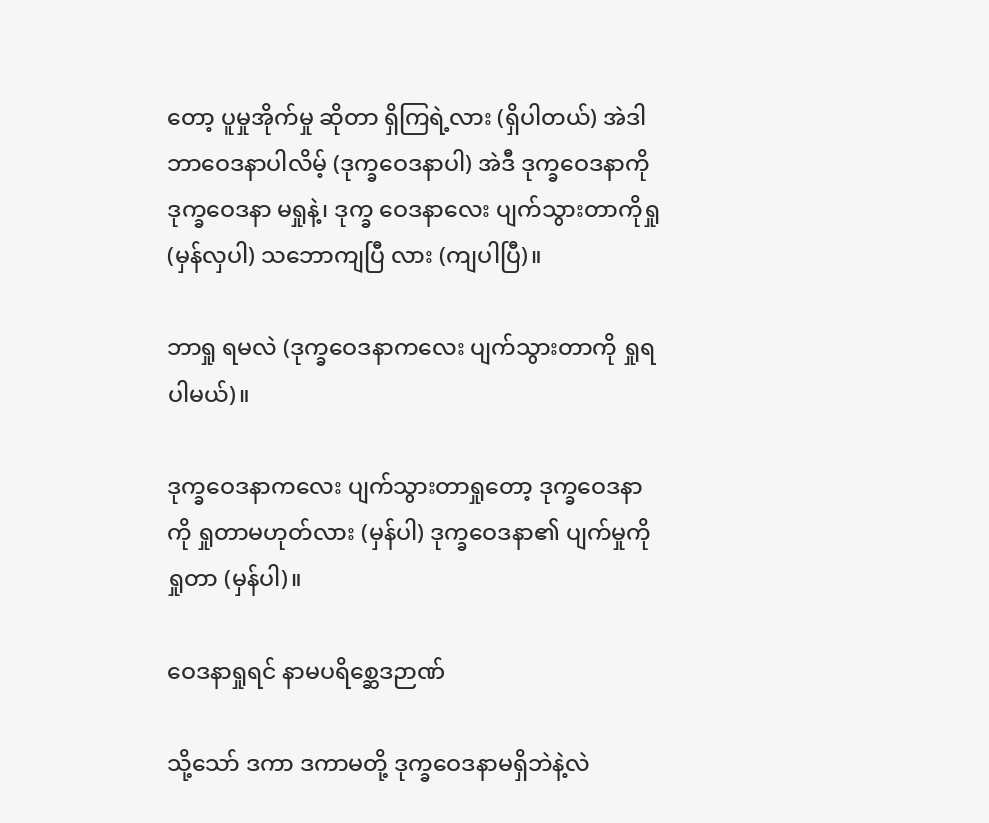တော့ ပူမှုအိုက်မှု ဆိုတာ ရှိကြရဲ့လား (ရှိပါတယ်) အဲဒါ ဘာဝေဒနာပါလိမ့် (ဒုက္ခဝေဒနာပါ) အဲဒီ ဒုက္ခဝေဒနာကို ဒုက္ခဝေဒနာ မရှုနဲ့၊ ဒုက္ခ ဝေဒနာလေး ပျက်သွားတာကိုရှု (မှန်လှပါ) သဘောကျပြီ လား (ကျပါပြီ)။

ဘာရှု ရမလဲ (ဒုက္ခဝေဒနာကလေး ပျက်သွားတာကို ရှုရပါမယ်)။

ဒုက္ခဝေဒနာကလေး ပျက်သွားတာရှုတော့ ဒုက္ခဝေဒနာ ကို ရှုတာမဟုတ်လား (မှန်ပါ) ဒုက္ခဝေဒနာ၏ ပျက်မှုကို ရှုတာ (မှန်ပါ)။

ဝေဒနာရှုရင် နာမပရိစ္ဆေဒဉာဏ်

သို့သော် ဒကာ ဒကာမတို့ ဒုက္ခဝေဒနာမရှိဘဲနဲ့လဲ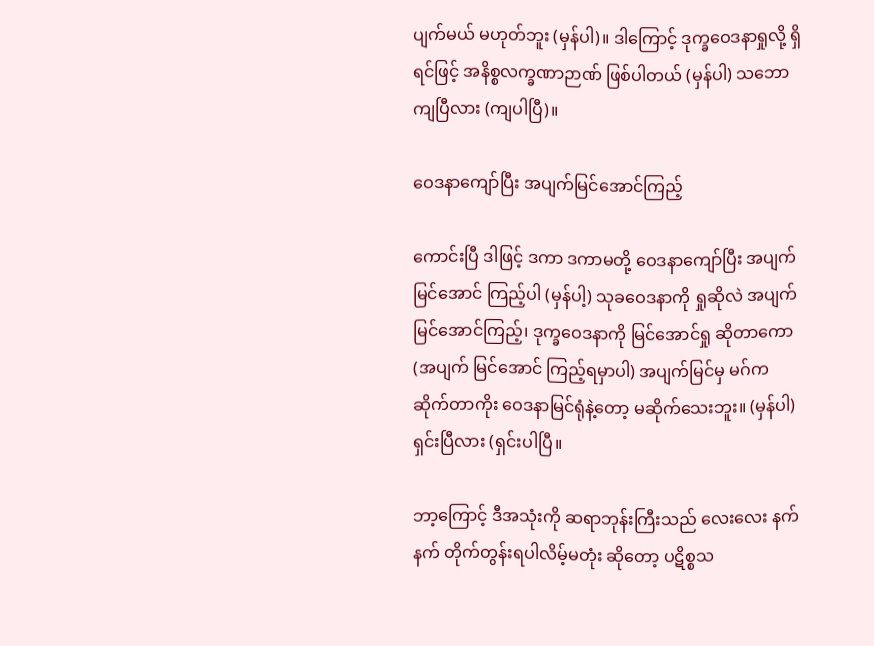ပျက်မယ် မဟုတ်ဘူး (မှန်ပါ)။ ဒါကြောင့် ဒုက္ခဝေဒနာရှုလို့ ရှိရင်ဖြင့် အနိစ္စလက္ခဏာဉာဏ် ဖြစ်ပါတယ် (မှန်ပါ) သဘောကျပြီလား (ကျပါပြီ)။

ဝေဒနာကျော်ပြီး အပျက်မြင်အောင်ကြည့်

ကောင်းပြီ ဒါဖြင့် ဒကာ ဒကာမတို့ ဝေဒနာကျော်ပြီး အပျက်မြင်အောင် ကြည့်ပါ (မှန်ပါ့) သုခဝေဒနာကို ရှုဆိုလဲ အပျက်မြင်အောင်ကြည့်၊ ဒုက္ခဝေဒနာကို မြင်အောင်ရှု ဆိုတာကော (အပျက် မြင်အောင် ကြည့်ရမှာပါ) အပျက်မြင်မှ မဂ်က ဆိုက်တာကိုး ဝေဒနာမြင်ရုံနဲ့တော့ မဆိုက်သေးဘူး။ (မှန်ပါ) ရှင်းပြီလား (ရှင်းပါပြီ။

ဘာ့ကြောင့် ဒီအသုံးကို ဆရာဘုန်းကြီးသည် လေးလေး နက်နက် တိုက်တွန်းရပါလိမ့်မတုံး ဆိုတော့ ပဋိစ္စသ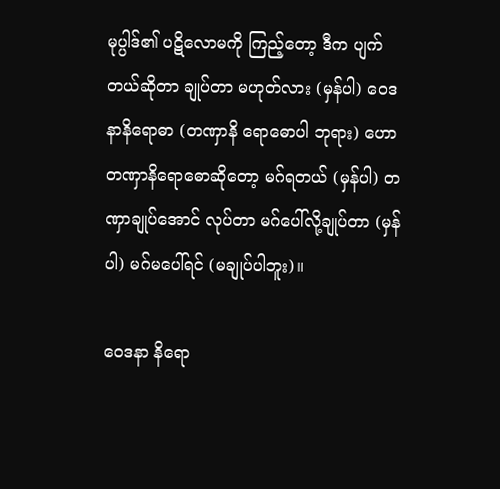မုပ္ပါဒ်၏ ပဋိလောမကို ကြည့်တော့ ဒီက ပျက်တယ်ဆိုတာ ချုပ်တာ မဟုတ်လား (မှန်ပါ) ဝေဒနာနိရောဓာ (တဏှာနိ ရောဓောပါ ဘုရား) ဟော တဏှာနိရောဓောဆိုတော့ မဂ်ရတယ် (မှန်ပါ) တဏှာချုပ်အောင် လုပ်တာ မဂ်ပေါ်လို့ချုပ်တာ (မှန်ပါ) မဂ်မပေါ်ရင် (မချုပ်ပါဘူး)။

ဝေဒနာ နိရော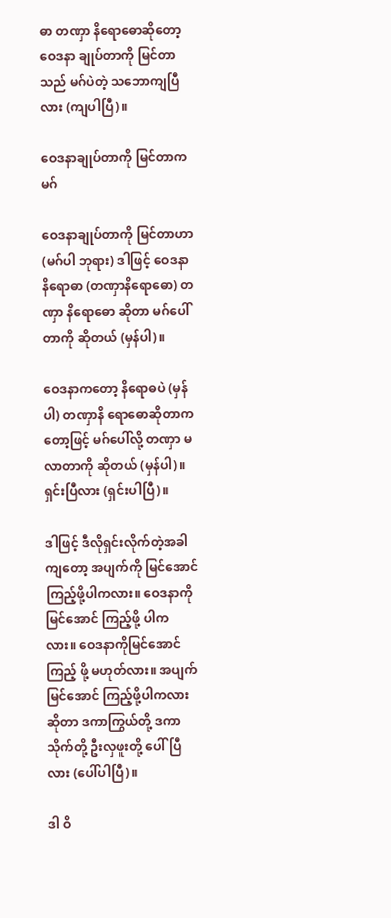ဓာ တဏှာ နိရောဓောဆိုတော့ ဝေဒနာ ချုပ်တာကို မြင်တာသည် မဂ်ပဲတဲ့ သဘောကျပြီလား (ကျပါပြီ)။

ဝေဒနာချုပ်တာကို မြင်တာကမဂ်

ဝေဒနာချုပ်တာကို မြင်တာဟာ (မဂ်ပါ ဘုရား) ဒါဖြင့် ဝေဒနာနိရောဓာ (တဏှာနိရောဓော) တဏှာ နိရောဓော ဆိုတာ မဂ်ပေါ်တာကို ဆိုတယ် (မှန်ပါ)။

ဝေဒနာကတော့ နိရောဓပဲ (မှန်ပါ) တဏှာနိ ရောဓောဆိုတာကတော့ဖြင့် မဂ်ပေါ်လို့ တဏှာ မလာတာကို ဆိုတယ် (မှန်ပါ)။ ရှင်းပြီလား (ရှင်းပါပြီ)။

ဒါဖြင့် ဒီလိုရှင်းလိုက်တဲ့အခါကျတော့ အပျက်ကို မြင်အောင်ကြည့်ဖို့ပါကလား။ ဝေဒနာကို မြင်အောင် ကြည့်ဖို့ ပါကလား။ ဝေဒနာကိုမြင်အောင်ကြည့် ဖို့ မဟုတ်လား။ အပျက်မြင်အောင် ကြည့်ဖို့ပါကလား ဆိုတာ ဒကာကြွယ်တို့ ဒကာသိုက်တို့ ဦးလှဖူးတို့ ပေါ်ပြီလား (ပေါ်ပါပြီ)။

ဒါ ဝိ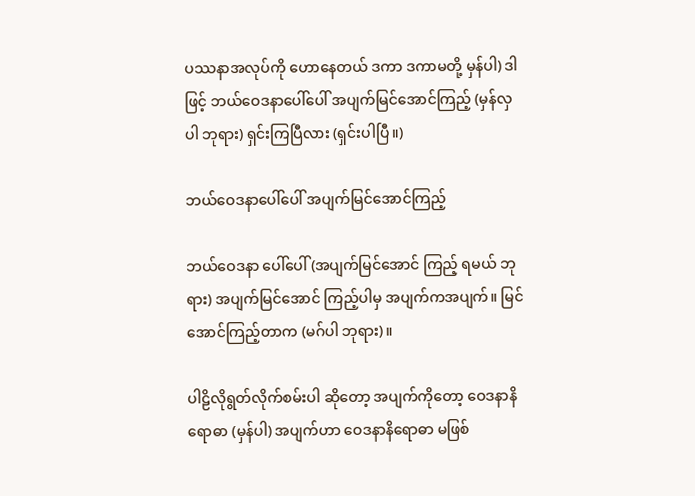ပဿနာအလုပ်ကို ဟောနေတယ် ဒကာ ဒကာမတို့ မှန်ပါ) ဒါဖြင့် ဘယ်ဝေဒနာပေါ်ပေါ် အပျက်မြင်အောင်ကြည့် (မှန်လှပါ ဘုရား) ရှင်းကြပြီလား (ရှင်းပါပြီ။)

ဘယ်ဝေဒနာပေါ်ပေါ် အပျက်မြင်အောင်ကြည့်

ဘယ်ဝေဒနာ ပေါ်ပေါ် (အပျက်မြင်အောင် ကြည့် ရမယ် ဘုရား) အပျက်မြင်အောင် ကြည့်ပါမှ အပျက်ကအပျက်။ မြင်အောင်ကြည့်တာက (မဂ်ပါ ဘုရား)။

ပါဠိလိုရွတ်လိုက်စမ်းပါ ဆိုတော့ အပျက်ကိုတော့ ဝေဒနာနိရောဓာ (မှန်ပါ) အပျက်ဟာ ဝေဒနာနိရောဓာ မဖြစ်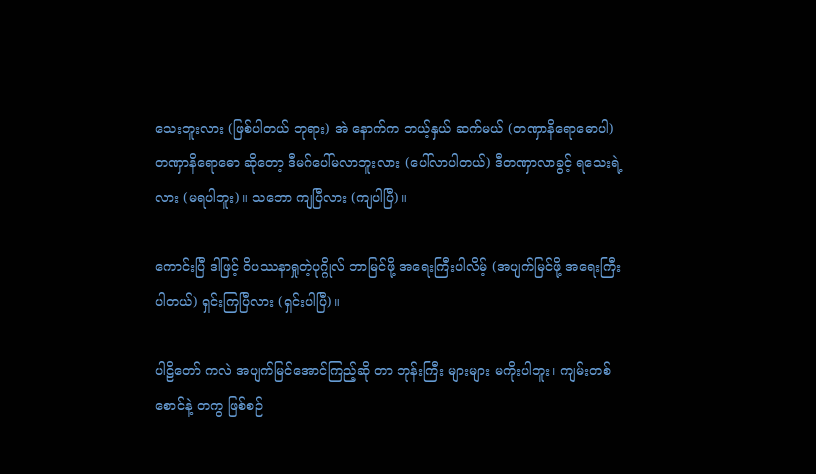သေးဘူးလား (ဖြစ်ပါတယ် ဘုရား) အဲ နောက်က ဘယ့်နှယ် ဆက်မယ် (တဏှာနိရောဓောပါ) တဏှာနိရောဓော ဆိုတော့ ဒီမဂ်ပေါ်မလာဘူးလား (ပေါ်လာပါတယ်) ဒီတဏှာလာခွင့် ရသေးရဲ့လား (မရပါဘူး)။ သဘော ကျပြီလား (ကျပါပြီ)။

ကောင်းပြီ ဒါဖြင့် ဝိပဿနာရှုတဲ့ပုဂ္ဂိုလ် ဘာမြင်ဖို့ အရေးကြီးပါလိမ့် (အပျက်မြင်ဖို့ အရေးကြီးပါတယ်) ရှင်းကြပြီလား (ရှင်းပါပြီ)။

ပါဠိတော် ကလဲ အပျက်မြင်အောင်ကြည့်ဆို တာ ဘုန်းကြီး များများ မကိုးပါဘူး၊ ကျမ်းတစ်စောင်နဲ့ တကွ ဖြစ်စဉ်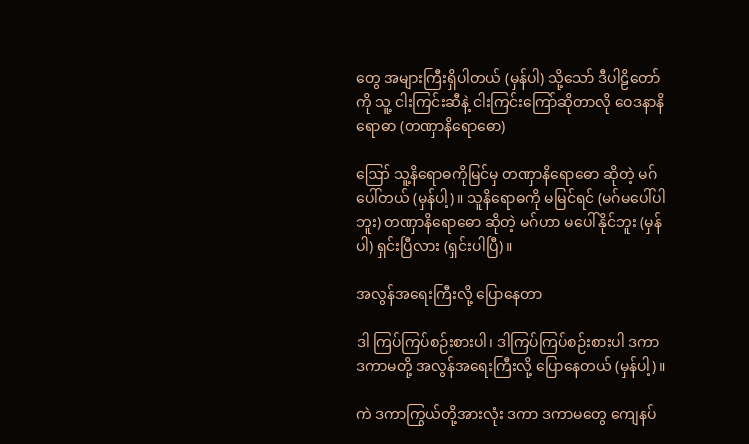တွေ အများကြီးရှိပါတယ် (မှန်ပါ) သို့သော် ဒီပါဠိတော်ကို သူ့ ငါးကြင်းဆီနဲ့ ငါးကြင်းကြော်ဆိုတာလို ဝေဒနာနိရောဓာ (တဏှာနိရောဓော)

ဪ သူ့နိရောဓကိုမြင်မှ တဏှာနိရောဓော ဆိုတဲ့ မဂ်ပေါ်တယ် (မှန်ပါ့)။ သူနိရောဓကို မမြင်ရင် (မဂ်မပေါ်ပါဘူး) တဏှာနိရောဓော ဆိုတဲ့ မဂ်ဟာ မပေါ်နိုင်ဘူး (မှန်ပါ) ရှင်းပြီလား (ရှင်းပါပြီ)။

အလွန်အရေးကြီးလို့ ပြောနေတာ

ဒါ ကြပ်ကြပ်စဉ်းစားပါ၊ ဒါကြပ်ကြပ်စဉ်းစားပါ ဒကာ ဒကာမတို့ အလွန်အရေးကြီးလို့ ပြောနေတယ် (မှန်ပါ့)။

ကဲ ဒကာကြွယ်တို့အားလုံး ဒကာ ဒကာမတွေ ကျေနပ်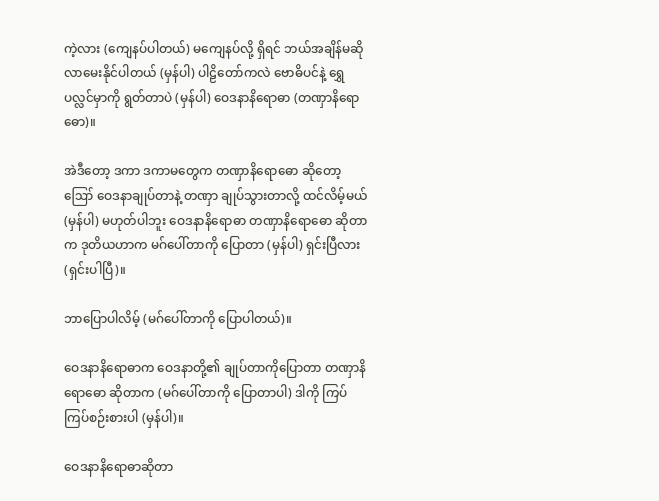ကဲ့လား (ကျေနပ်ပါတယ်) မကျေနပ်လို့ ရှိရင် ဘယ်အချိန်မဆို လာမေးနိုင်ပါတယ် (မှန်ပါ) ပါဠိတော်ကလဲ ဗောဓိပင်နဲ့ ရွှေပလ္လင်မှာကို ရွတ်တာပဲ (မှန်ပါ) ဝေဒနာနိရောဓာ (တဏှာနိရောဓော)။

အဲဒီတော့ ဒကာ ဒကာမတွေက တဏှာနိရောဓော ဆိုတော့ ဪ ဝေဒနာချုပ်တာနဲ့ တဏှာ ချုပ်သွားတာလို့ ထင်လိမ့်မယ် (မှန်ပါ) မဟုတ်ပါဘူး ဝေဒနာနိရောဓာ တဏှာနိရောဓော ဆိုတာက ဒုတိယဟာက မဂ်ပေါ်တာကို ပြောတာ (မှန်ပါ) ရှင်းပြီလား (ရှင်းပါပြီ)။

ဘာပြောပါလိမ့် (မဂ်ပေါ်တာကို ပြောပါတယ်)။

ဝေဒနာနိရောဓာက ဝေဒနာတို့၏ ချုပ်တာကိုပြောတာ တဏှာနိရောဓော ဆိုတာက (မဂ်ပေါ်တာကို ပြောတာပါ) ဒါကို ကြပ်ကြပ်စဉ်းစားပါ (မှန်ပါ)။

ဝေဒနာနိရောဓာဆိုတာ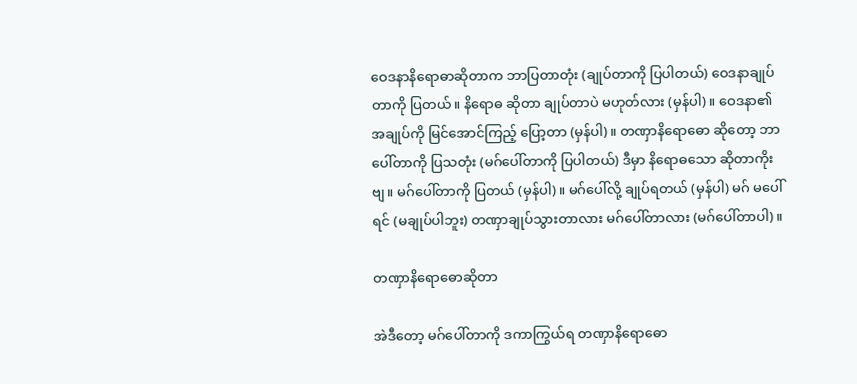ဝေဒနာနိရောဓာဆိုတာက ဘာပြတာတုံး (ချုပ်တာကို ပြပါတယ်) ဝေဒနာချုပ်တာကို ပြတယ်။ နိရောဓ ဆိုတာ ချုပ်တာပဲ မဟုတ်လား (မှန်ပါ)။ ဝေဒနာ၏ အချုပ်ကို မြင်အောင်ကြည့် ပြော့တာ (မှန်ပါ)။ တဏှာနိရောဓော ဆိုတော့ ဘာပေါ်တာကို ပြသတုံး (မဂ်ပေါ်တာကို ပြပါတယ်) ဒီမှာ နိရောဓသော ဆိုတာကိုးဗျ။ မဂ်ပေါ်တာကို ပြတယ် (မှန်ပါ)။ မဂ်ပေါ်လို့ ချုပ်ရတယ် (မှန်ပါ) မဂ် မပေါ်ရင် (မချုပ်ပါဘူး) တဏှာချုပ်သွားတာလား မဂ်ပေါ်တာလား (မဂ်ပေါ်တာပါ)။

တဏှာနိရောဓောဆိုတာ

အဲဒီတော့ မဂ်ပေါ်တာကို ဒကာကြွယ်ရ တဏှာနိရောဓော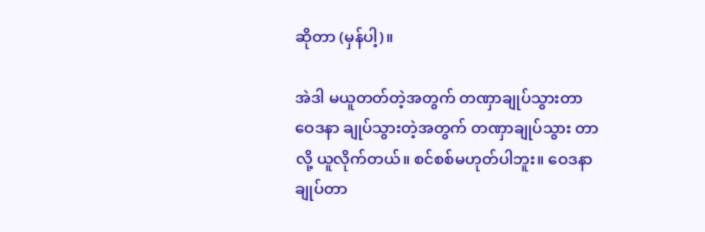ဆိုတာ (မှန်ပါ့)။

အဲဒါ မယူတတ်တဲ့အတွက် တဏှာချုပ်သွားတာ ဝေဒနာ ချုပ်သွားတဲ့အတွက် တဏှာချုပ်သွား တာလို့ ယူလိုက်တယ်။ စင်စစ်မဟုတ်ပါဘူး။ ဝေဒနာချုပ်တာ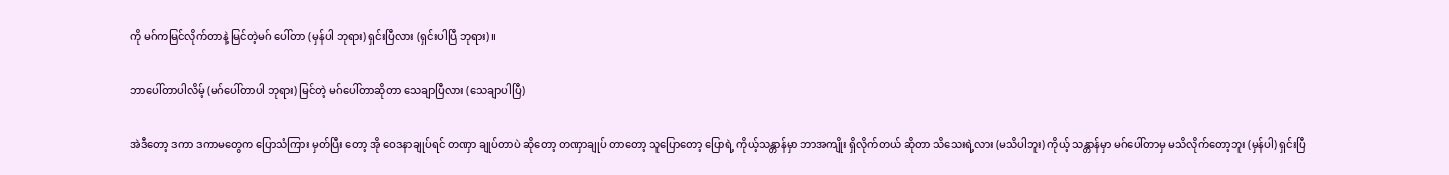ကို မဂ်ကမြင်လိုက်တာနဲ့ မြင်တဲ့မဂ် ပေါ်တာ (မှန်ပါ ဘုရား) ရှင်းပြီလား (ရှင်းပါပြီ ဘုရား)။

ဘာပေါ်တာပါလိမ့် (မဂ်ပေါ်တာပါ ဘုရား) မြင်တဲ့ မဂ်ပေါ်တာဆိုတာ သေချာပြီလား (သေချာပါပြီ)

အဲဒီတော့ ဒကာ ဒကာမတွေက ပြောသံကြား မှတ်ပြီး တော့ အို ဝေဒနာချုပ်ရင် တဏှာ ချုပ်တာပဲ ဆိုတော့ တဏှာချုပ် တာတော့ သူပြောတော့ ပြောရဲ့ ကိုယ့်သန္တာန်မှာ ဘာအကျိုး ရှိလိုက်တယ် ဆိုတာ သိသေးရဲ့လား (မသိပါဘူး) ကိုယ့် သန္တာန်မှာ မဂ်ပေါ်တာမှ မသိလိုက်တော့ဘူး (မှန်ပါ) ရှင်းပြီ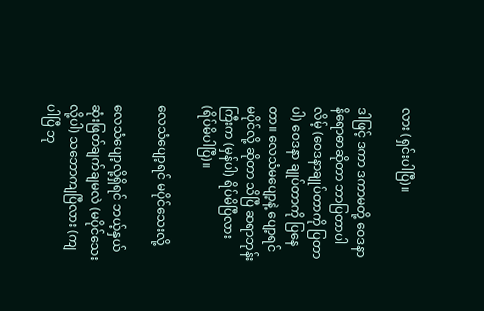လား (ရှင်းပါပြီ)။

ဒါဖြင့် ဒကာ ဒကာမတို့ ဝေဒနာနိရောဓာဆိုတာ ဘာပြတာပါလိမ့် (ဝေဒနာချုပ်တာကို ပြတာပါ) ဝေဒနာ ချုပ်တာကို ပြနေတာ။ လေသံမပျော့နဲ့ ပျော့ရင် မပိုင်လို့ ဆိုတာ သိပြီ ဆရာဘုန်းကြီးက (မှန်ပါ) ရိပ်မိပြီလား (ရိပ်မိပါပြီ)။

လေသံပျော့ရင် မပိုင်သေးလို့

လေသံပျော့လို့ရှိရင် ဘယ့်နှယ် ဆုံးဖြတ်ချက်ချမလဲ (မပိုင်သေးလို့ပါ) သဘောကျပြီလား (ကျပါပြီ ဘု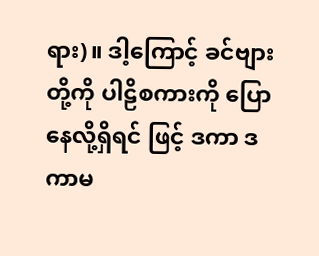ရား)။ ဒါ့ကြောင့် ခင်ဗျားတို့ကို ပါဠိစကားကို ပြောနေလို့ရှိရင် ဖြင့် ဒကာ ဒကာမ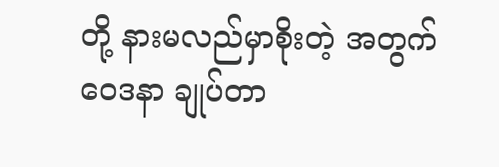တို့ နားမလည်မှာစိုးတဲ့ အတွက် ဝေဒနာ ချုပ်တာ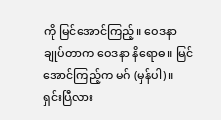ကို မြင်အောင်ကြည့်။ ဝေဒနာချုပ်တာက ဝေဒနာ နိရောဓ။ မြင်အောင်ကြည့်က မဂ် (မှန်ပါ)။ ရှင်းပြီလား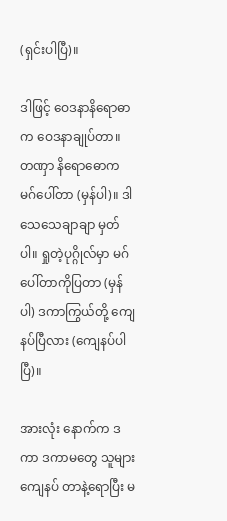(ရှင်းပါပြီ)။

ဒါဖြင့် ဝေဒနာနိရောဓာက ဝေဒနာချုပ်တာ။ တဏှာ နိရောဓောက မဂ်ပေါ်တာ (မှန်ပါ)။ ဒါ သေသေချာချာ မှတ်ပါ။ ရှုတဲ့ပုဂ္ဂိုလ်မှာ မဂ်ပေါ်တာကိုပြတာ (မှန်ပါ) ဒကာကြွယ်တို့ ကျေနပ်ပြီလား (ကျေနပ်ပါပြီ)။

အားလုံး နောက်က ဒကာ ဒကာမတွေ သူများ ကျေနပ် တာနဲ့ရောပြီး မ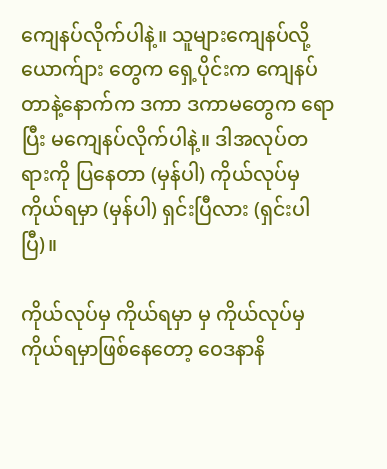ကျေနပ်လိုက်ပါနဲ့။ သူများကျေနပ်လို့ ယောက်ျား တွေက ရှေ့ပိုင်းက ကျေနပ်တာနဲ့နောက်က ဒကာ ဒကာမတွေက ရောပြီး မကျေနပ်လိုက်ပါနဲ့။ ဒါအလုပ်တရားကို ပြနေတာ (မှန်ပါ) ကိုယ်လုပ်မှ ကိုယ်ရမှာ (မှန်ပါ) ရှင်းပြီလား (ရှင်းပါပြီ)။

ကိုယ်လုပ်မှ ကိုယ်ရမှာ မှ ကိုယ်လုပ်မှ ကိုယ်ရမှာဖြစ်နေတော့ ဝေဒနာနိ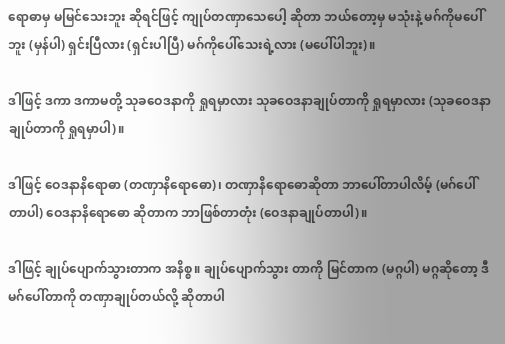ရောဓာမှ မမြင်သေးဘူး ဆိုရင်ဖြင့် ကျုပ်တဏှာသေပေါ့ ဆိုတာ ဘယ်တော့မှ မသုံးနဲ့ မဂ်ကိုမပေါ်ဘူး (မှန်ပါ) ရှင်းပြီလား (ရှင်းပါပြီ) မဂ်ကိုပေါ်သေးရဲ့လား (မပေါ်ပါဘူး)။

ဒါဖြင့် ဒကာ ဒကာမတို့ သုခဝေဒနာကို ရှုရမှာလား သုခဝေဒနာချုပ်တာကို ရှုရမှာလား (သုခဝေဒနာ ချုပ်တာကို ရှုရမှာပါ)။

ဒါဖြင့် ဝေဒနာနိရောဓာ (တဏှာနိရောဓော)၊ တဏှာနိရောဓောဆိုတာ ဘာပေါ်တာပါလိမ့် (မဂ်ပေါ်တာပါ) ဝေဒနာနိရောဓော ဆိုတာက ဘာဖြစ်တာတုံး (ဝေဒနာချုပ်တာပါ)။

ဒါဖြင့် ချုပ်ပျောက်သွားတာက အနိစ္စ။ ချုပ်ပျောက်သွား တာကို မြင်တာက (မဂ္ဂပါ) မဂ္ဂဆိုတော့ ဒီမဂ်ပေါ်တာကို တဏှာချုပ်တယ်လို့ ဆိုတာပါ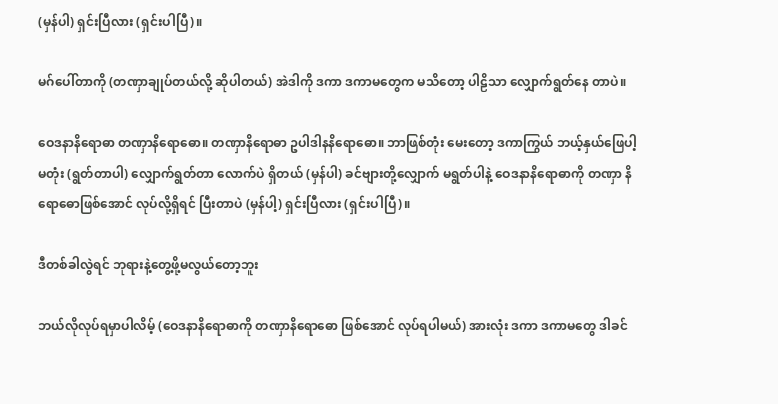(မှန်ပါ) ရှင်းပြီလား (ရှင်းပါပြီ)။

မဂ်ပေါ်တာကို (တဏှာချုပ်တယ်လို့ ဆိုပါတယ်) အဲဒါကို ဒကာ ဒကာမတွေက မသိတော့ ပါဠိသာ လျှောက်ရွတ်နေ တာပဲ။

ဝေဒနာနိရောဓာ တဏှာနိရောဓော။ တဏှာနိရောဓာ ဥပါဒါနနိရောဓော။ ဘာဖြစ်တုံး မေးတော့ ဒကာကြွယ် ဘယ့်နှယ်ဖြေပါ့မတုံး (ရွတ်တာပါ) လျှောက်ရွတ်တာ လောက်ပဲ ရှိတယ် (မှန်ပါ) ခင်ဗျားတို့လျှောက် မရွတ်ပါနဲ့ ဝေဒနာနိရောဓာကို တဏှာ နိရောဓောဖြစ်အောင် လုပ်လို့ရှိရင် ပြီးတာပဲ (မှန်ပါ့) ရှင်းပြီလား (ရှင်းပါပြီ)။

ဒီတစ်ခါလွဲရင် ဘုရားနဲ့တွေ့ဖို့မလွယ်တော့ဘူး

ဘယ်လိုလုပ်ရမှာပါလိမ့် (ဝေဒနာနိရောဓာကို တဏှာနိရောဓော ဖြစ်အောင် လုပ်ရပါမယ်) အားလုံး ဒကာ ဒကာမတွေ ဒါခင်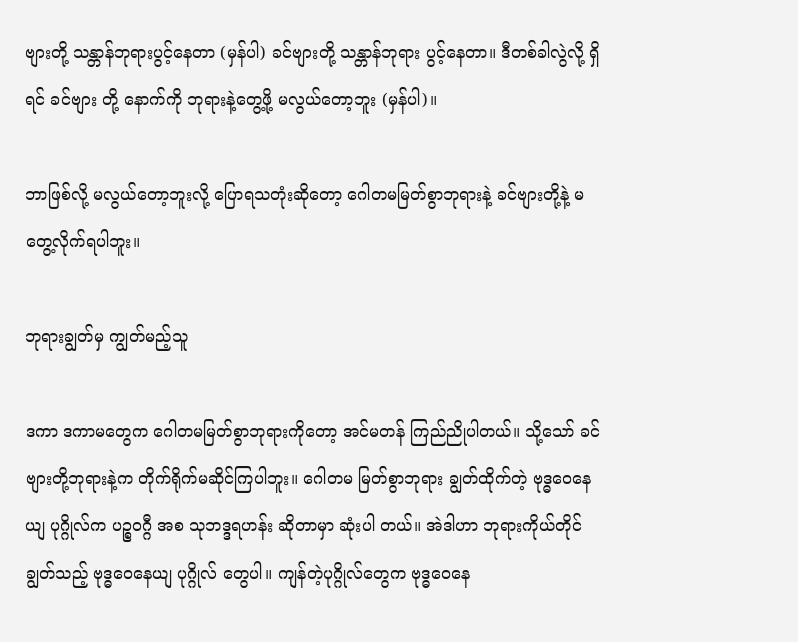ဗျားတို့ သန္တာန်ဘုရားပွင့်နေတာ (မှန်ပါ) ခင်ဗျားတို့ သန္တာန်ဘုရား ပွင့်နေတာ။ ဒီတစ်ခါလွဲလို့ ရှိရင် ခင်ဗျား တို့ နောက်ကို ဘုရားနဲ့တွေ့ဖို့ မလွယ်တော့ဘူး (မှန်ပါ)။

ဘာဖြစ်လို့ မလွယ်တော့ဘူးလို့ ပြောရသတုံးဆိုတော့ ဂေါတမမြတ်စွာဘုရားနဲ့ ခင်ဗျားတို့နဲ့ မတွေ့လိုက်ရပါဘူး။

ဘုရားချွတ်မှ ကျွတ်မည့်သူ

ဒကာ ဒကာမတွေက ဂေါတမမြတ်စွာဘုရားကိုတော့ အင်မတန် ကြည်ညိုပါတယ်။ သို့သော် ခင်ဗျားတို့ဘုရားနဲ့က တိုက်ရိုက်မဆိုင်ကြပါဘူး။ ဂေါတမ မြတ်စွာဘုရား ချွတ်ထိုက်တဲ့ ဗုဒ္ဓဝေနေယျ ပုဂ္ဂိုလ်က ပဉ္စဝဂ္ဂီ အစ သုဘဒ္ဒရဟန်း ဆိုတာမှာ ဆုံးပါ တယ်။ အဲဒါဟာ ဘုရားကိုယ်တိုင် ချွတ်သည့် ဗုဒ္ဓဝေနေယျ ပုဂ္ဂိုလ် တွေပါ။ ကျန်တဲ့ပုဂ္ဂိုလ်တွေက ဗုဒ္ဓဝေနေ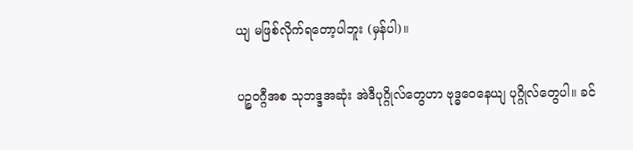ယျ မဖြစ်လိုက်ရတော့ပါဘူး (မှန်ပါ)။

ပဉ္စဝဂ္ဂီအစ သုဘဒ္ဒအဆုံး အဲဒီပုဂ္ဂိုလ်တွေဟာ ဗုဒ္ဓဝေနေယျ ပုဂ္ဂိုလ်တွေပါ။ ခင်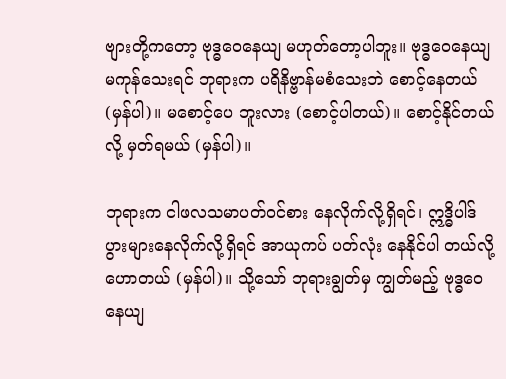ဗျားတို့ကတော့ ဗုဒ္ဓဝေနေယျ မဟုတ်တော့ပါဘူး။ ဗုဒ္ဓဝေနေယျ မကုန်သေးရင် ဘုရားက ပရိနိဗ္ဗာန်မစံသေးဘဲ စောင့်နေတယ် (မှန်ပါ)။ မစောင့်ပေ ဘူးလား (စောင့်ပါတယ်)။ စောင့်နိုင်တယ်လို့ မှတ်ရမယ် (မှန်ပါ)။

ဘုရားက ငါဖလသမာပတ်ဝင်စား နေလိုက်လို့ရှိရင်၊ ဣဒ္ဓိပါဒ် ပွားများနေလိုက်လို့ရှိရင် အာယုကပ် ပတ်လုံး နေနိုင်ပါ တယ်လို့ဟောတယ် (မှန်ပါ)။ သို့သော် ဘုရားချွတ်မှ ကျွတ်မည့် ဗုဒ္ဓဝေနေယျ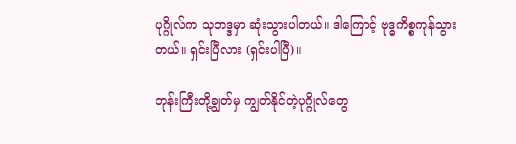ပုဂ္ဂိုလ်က သုဘဒ္ဒမှာ ဆုံးသွားပါတယ်။ ဒါကြောင့် ဗုဒ္ဓကိစ္စကုန်သွားတယ်။ ရှင်းပြီလား (ရှင်းပါပြီ)။

ဘုန်းကြီးတို့ချွတ်မှ ကျွတ်နိုင်တဲ့ပုဂ္ဂိုလ်တွေ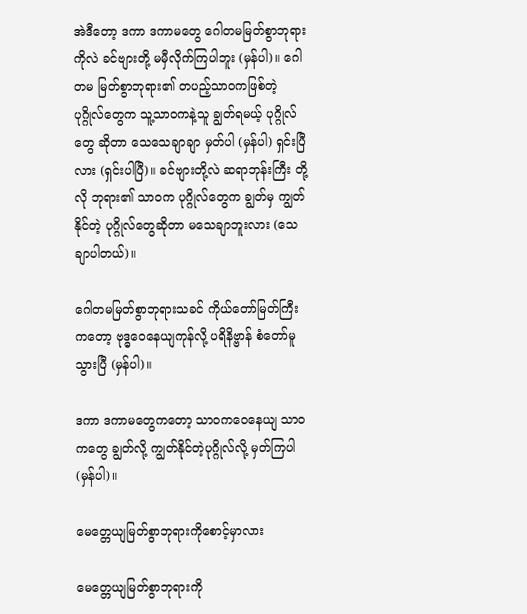အဲဒီတော့ ဒကာ ဒကာမတွေ ဂေါတမမြတ်စွာဘုရား ကိုလဲ ခင်ဗျားတို့ မမှီလိုက်ကြပါဘူး (မှန်ပါ)။ ဂေါတမ မြတ်စွာဘုရား၏ တပည့်သာဝကဖြစ်တဲ့ ပုဂ္ဂိုလ်တွေက သူ့သာဝကနဲ့သူ ချွတ်ရမယ့် ပုဂ္ဂိုလ်တွေ ဆိုတာ သေသေချာချာ မှတ်ပါ (မှန်ပါ) ရှင်းပြီလား (ရှင်းပါပြီ)။ ခင်ဗျားတို့လဲ ဆရာဘုန်းကြီး တို့လို ဘုရား၏ သာဝက ပုဂ္ဂိုလ်တွေက ချွတ်မှ ကျွတ်နိုင်တဲ့ ပုဂ္ဂိုလ်တွေဆိုတာ မသေချာဘူးလား (သေချာပါတယ်)။

ဂေါတမမြတ်စွာဘုရားသခင် ကိုယ်တော်မြတ်ကြီး ကတော့ ဗုဒ္ဓဝေနေယျကုန်လို့ ပရိနိဗ္ဗာန် စံတော်မူသွားပြီ (မှန်ပါ)။

ဒကာ ဒကာမတွေကတော့ သာဝကဝေနေယျ သာဝကတွေ ချွတ်လို့ ကျွတ်နိုင်တဲ့ပုဂ္ဂိုလ်လို့ မှတ်ကြပါ (မှန်ပါ)။

မေတ္တေယျမြတ်စွာဘုရားကိုစောင့်မှာလား

မေတ္တေယျမြတ်စွာဘုရားကို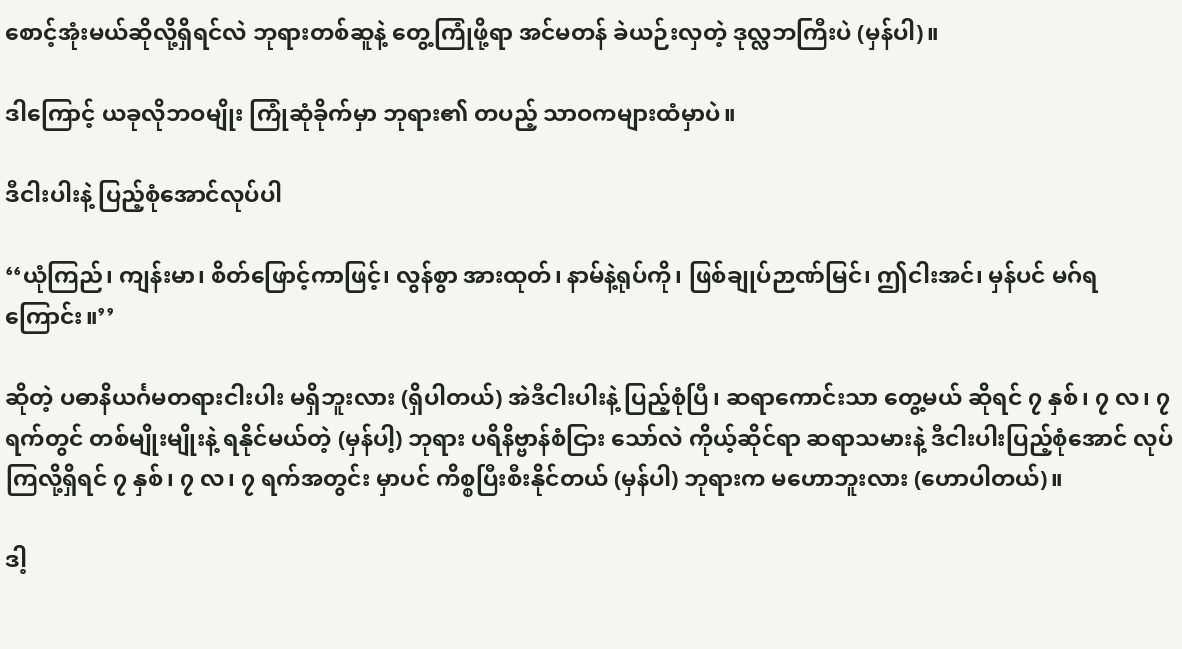စောင့်အုံးမယ်ဆိုလို့ရှိရင်လဲ ဘုရားတစ်ဆူနဲ့ တွေ့ကြုံဖို့ရာ အင်မတန် ခဲယဉ်းလှတဲ့ ဒုလ္လဘကြီးပဲ (မှန်ပါ)။

ဒါကြောင့် ယခုလိုဘဝမျိုး ကြုံဆုံခိုက်မှာ ဘုရား၏ တပည့် သာဝကများထံမှာပဲ။

ဒီငါးပါးနဲ့ ပြည့်စုံအောင်လုပ်ပါ

‘‘ယုံကြည်၊ ကျန်းမာ၊ စိတ်ဖြောင့်ကာဖြင့်၊ လွန်စွာ အားထုတ်၊ နာမ်နဲ့ရုပ်ကို၊ ဖြစ်ချုပ်ဉာဏ်မြင်၊ ဤငါးအင်၊ မှန်ပင် မဂ်ရကြောင်း။’’

ဆိုတဲ့ ပဓာနိယင်္ဂမတရားငါးပါး မရှိဘူးလား (ရှိပါတယ်) အဲဒီငါးပါးနဲ့ ပြည့်စုံပြီ၊ ဆရာကောင်းသာ တွေ့မယ် ဆိုရင် ၇ နှစ်၊ ၇ လ၊ ၇ ရက်တွင် တစ်မျိုးမျိုးနဲ့ ရနိုင်မယ်တဲ့ (မှန်ပါ့) ဘုရား ပရိနိဗ္ဗာန်စံငြား သော်လဲ ကိုယ့်ဆိုင်ရာ ဆရာသမားနဲ့ ဒီငါးပါးပြည့်စုံအောင် လုပ်ကြလို့ရှိရင် ၇ နှစ်၊ ၇ လ၊ ၇ ရက်အတွင်း မှာပင် ကိစ္စပြီးစီးနိုင်တယ် (မှန်ပါ) ဘုရားက မဟောဘူးလား (ဟောပါတယ်)။

ဒါ့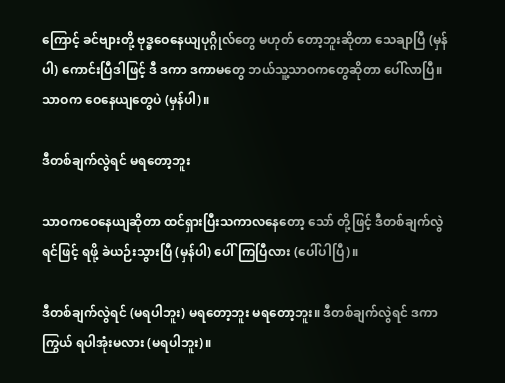ကြောင့် ခင်ဗျားတို့ ဗုဒ္ဓဝေနေယျပုဂ္ဂိုလ်တွေ မဟုတ် တော့ဘူးဆိုတာ သေချာပြီ (မှန်ပါ) ကောင်းပြီဒါဖြင့် ဒီ ဒကာ ဒကာမတွေ ဘယ်သူ့သာဝကတွေဆိုတာ ပေါ်လာပြီ။ သာဝက ဝေနေယျတွေပဲ (မှန်ပါ)။

ဒီတစ်ချက်လွဲရင် မရတော့ဘူး

သာဝကဝေနေယျဆိုတာ ထင်ရှားပြီးသကာလနေတော့ သော် တို့ဖြင့် ဒီတစ်ချက်လွဲရင်ဖြင့် ရဖို့ ခဲယဉ်းသွားပြီ (မှန်ပါ) ပေါ်ကြပြီလား (ပေါ်ပါပြီ)။

ဒီတစ်ချက်လွဲရင် (မရပါဘူး) မရတော့ဘူး မရတော့ဘူး။ ဒီတစ်ချက်လွဲရင် ဒကာကြွယ် ရပါအုံးမလား (မရပါဘူး)။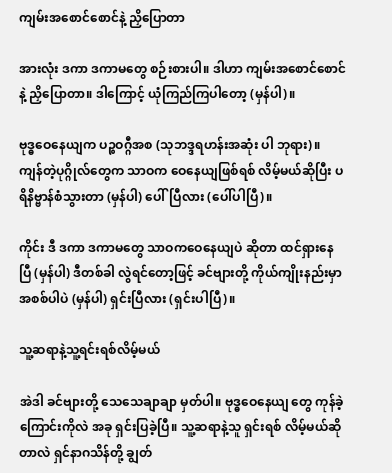ကျမ်းအစောင်စောင်နဲ့ ညှိပြောတာ

အားလုံး ဒကာ ဒကာမတွေ စဉ်းစားပါ။ ဒါဟာ ကျမ်းအစောင်စောင်နဲ့ ညှိပြောတာ။ ဒါကြောင့် ယုံကြည်ကြပါတော့ (မှန်ပါ)။

ဗုဒ္ဓဝေနေယျက ပဉ္စဝဂ္ဂီအစ (သုဘဒ္ဒရဟန်းအဆုံး ပါ ဘုရား)။ ကျန်တဲ့ပုဂ္ဂိုလ်တွေက သာဝက ဝေနေယျဖြစ်ရစ် လိမ့်မယ်ဆိုပြီး ပရိနိဗ္ဗာန်စံသွားတာ (မှန်ပါ) ပေါ်ပြီလား (ပေါ်ပါပြီ)။

ကိုင်း ဒီ ဒကာ ဒကာမတွေ သာဝကဝေနေယျပဲ ဆိုတာ ထင်ရှားနေပြီ (မှန်ပါ) ဒီတစ်ခါ လွဲရင်တော့ဖြင့် ခင်ဗျားတို့ ကိုယ်ကျိုးနည်းမှာ အစစ်ပါပဲ (မှန်ပါ) ရှင်းပြီလား (ရှင်းပါပြီ)။

သူ့ဆရာနဲ့သူ့ရင်းရစ်လိမ့်မယ်

အဲဒါ ခင်ဗျားတို့ သေသေချာချာ မှတ်ပါ။ ဗုဒ္ဓဝေနေယျ တွေ ကုန်ခဲ့ကြောင်းကိုလဲ အခု ရှင်းပြခဲ့ပြီ။ သူ့ဆရာနဲ့သူ ရှင်းရစ် လိမ့်မယ်ဆိုတာလဲ ရှင်နာဂသိန်တို့ ချွတ်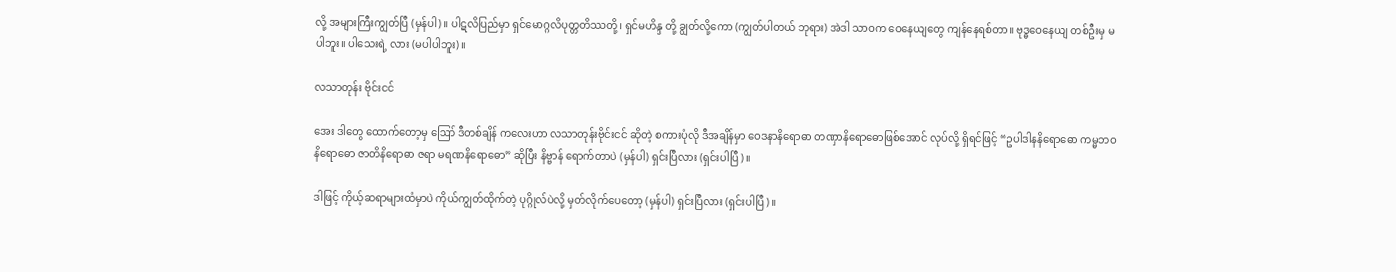လို့ အများကြီးကျွတ်ပြီ (မှန်ပါ)။ ပါဋလိပြည်မှာ ရှင်မောဂ္ဂလိပုတ္တတိဿတို့၊ ရှင်မဟိန္ဒ တို့ ချွတ်လို့ကော (ကျွတ်ပါတယ် ဘုရား) အဲဒါ သာဝက ဝေနေယျတွေ ကျန်နေရစ်တာ။ ဗုဒ္ဓဝေနေယျ တစ်ဦးမှ မပါဘူး။ ပါသေးရဲ့ လား (မပါပါဘူး)။

လသာတုန်း ဗိုင်းငင်

အေး ဒါတွေ ထောက်တော့မှ ဪ ဒီတစ်ချိန် ကလေးဟာ လသာတုန်းဗိုင်းငင် ဆိုတဲ့ စကားပုံလို ဒီအချိန်မှာ ဝေဒနာနိရောဓာ တဏှာနိရောဓောဖြစ်အောင် လုပ်လို့ ရှိရင်ဖြင့် “ဥပါဒါနနိရောဓော ကမ္မဘဝနိရောဓော ဇာတိနိရောဓာ ဇရာ မရဏနိရောဓော” ဆိုပြီး နိဗ္ဗာန် ရောက်တာပဲ (မှန်ပါ) ရှင်းပြီလား (ရှင်းပါပြီ)။

ဒါဖြင့် ကိုယ့်ဆရာများထံမှာပဲ ကိုယ်ကျွတ်ထိုက်တဲ့ ပုဂ္ဂိုလ်ပဲလို့ မှတ်လိုက်ပေတော့ (မှန်ပါ) ရှင်းပြီလား (ရှင်းပါပြီ)။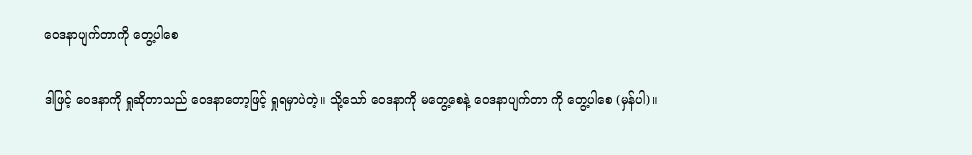ဝေဒနာပျက်တာကို တွေ့ပါစေ

ဒါဖြင့် ဝေဒနာကို ရှုဆိုတာသည် ဝေဒနာတော့ဖြင့် ရှုရမှာပဲတဲ့။ သို့သော် ဝေဒနာကို မတွေ့စေနဲ့ ဝေဒနာပျက်တာ ကို တွေ့ပါစေ (မှန်ပါ)။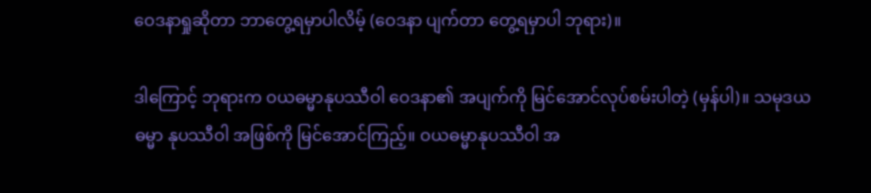ဝေဒနာရှုဆိုတာ ဘာတွေ့ရမှာပါလိမ့် (ဝေဒနာ ပျက်တာ တွေ့ရမှာပါ ဘုရား)။

ဒါကြောင့် ဘုရားက ဝယဓမ္မာနုပဿီဝါ ဝေဒနာ၏ အပျက်ကို မြင်အောင်လုပ်စမ်းပါတဲ့ (မှန်ပါ)။ သမုဒယဓမ္မာ နုပဿီဝါ အဖြစ်ကို မြင်အောင်ကြည့်။ ဝယဓမ္မာနုပဿီဝါ အ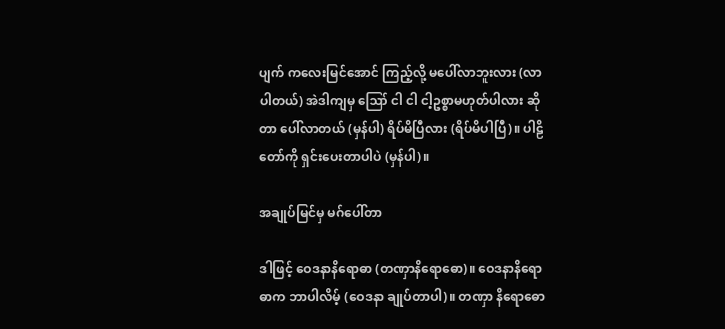ပျက် ကလေးမြင်အောင် ကြည့်လို့ မပေါ်လာဘူးလား (လာပါတယ်) အဲဒါကျမှ ဪ ငါ ငါ ငါ့ဥစ္စာမဟုတ်ပါလား ဆိုတာ ပေါ်လာတယ် (မှန်ပါ) ရိပ်မိပြီလား (ရိပ်မိပါပြီ)။ ပါဠိတော်ကို ရှင်းပေးတာပါပဲ (မှန်ပါ)။

အချုပ်မြင်မှ မဂ်ပေါ်တာ

ဒါဖြင့် ဝေဒနာနိရောဓာ (တဏှာနိရောဓော)။ ဝေဒနာနိရောဓာက ဘာပါလိမ့် (ဝေဒနာ ချုပ်တာပါ)။ တဏှာ နိရောဓော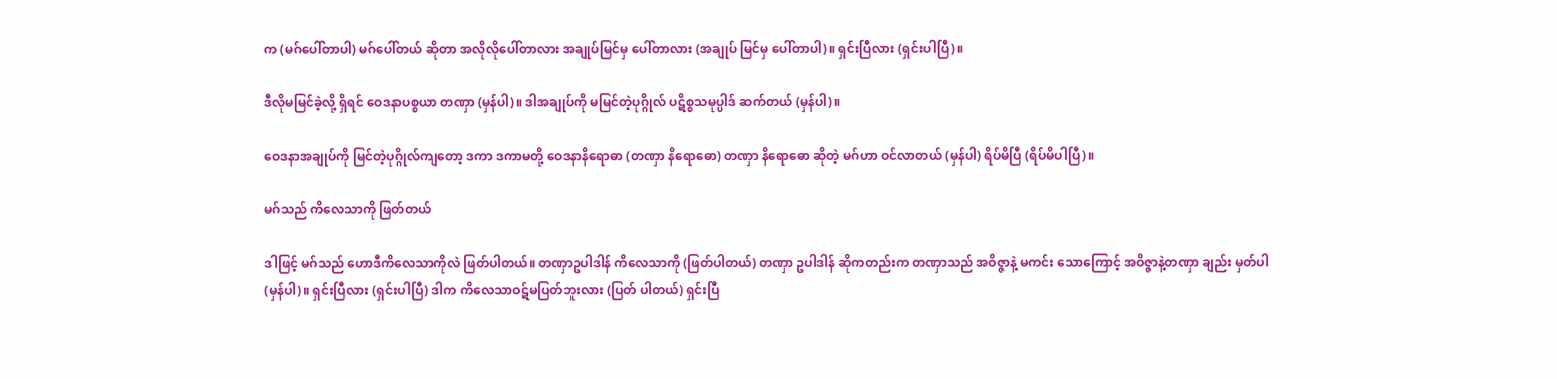က (မဂ်ပေါ်တာပါ) မဂ်ပေါ်တယ် ဆိုတာ အလိုလိုပေါ်တာလား အချုပ်မြင်မှ ပေါ်တာလား (အချုပ် မြင်မှ ပေါ်တာပါ)။ ရှင်းပြီလား (ရှင်းပါပြီ)။

ဒီလိုမမြင်ခဲ့လို့ ရှိရင် ဝေဒနာပစ္စယာ တဏှာ (မှန်ပါ)။ ဒါအချုပ်ကို မမြင်တဲ့ပုဂ္ဂိုလ် ပဋိစ္စသမုပ္ပါဒ် ဆက်တယ် (မှန်ပါ)။

ဝေဒနာအချုပ်ကို မြင်တဲ့ပုဂ္ဂိုလ်ကျတော့ ဒကာ ဒကာမတို့ ဝေဒနာနိရောဓာ (တဏှာ နိရောဓော) တဏှာ နိရောဓော ဆိုတဲ့ မဂ်ဟာ ဝင်လာတယ် (မှန်ပါ) ရိပ်မိပြီ (ရိပ်မိပါပြီ)။

မဂ်သည် ကိလေသာကို ဖြတ်တယ်

ဒါဖြင့် မဂ်သည် ဟောဒီကိလေသာကိုလဲ ဖြတ်ပါတယ်။ တဏှာဥပါဒါန် ကိလေသာကို (ဖြတ်ပါတယ်) တဏှာ ဥပါဒါန် ဆိုကတည်းက တဏှာသည် အဝိဇ္ဇာနဲ့ မကင်း သောကြောင့် အဝိဇ္ဇာနဲ့တဏှာ ချည်း မှတ်ပါ (မှန်ပါ)။ ရှင်းပြီလား (ရှင်းပါပြီ) ဒါက ကိလေသာဝဋ်မပြတ်ဘူးလား (ပြတ် ပါတယ်) ရှင်းပြီ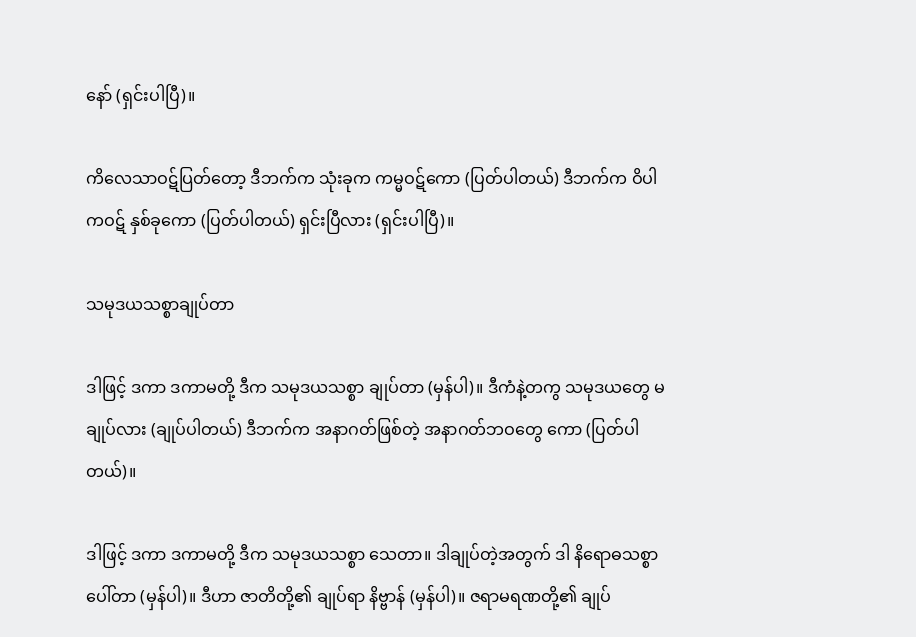နော် (ရှင်းပါပြီ)။

ကိလေသာဝဋ်ပြတ်တော့ ဒီဘက်က သုံးခုက ကမ္မဝဋ်ကော (ပြတ်ပါတယ်) ဒီဘက်က ဝိပါကဝဋ် နှစ်ခုကော (ပြတ်ပါတယ်) ရှင်းပြီလား (ရှင်းပါပြီ)။

သမုဒယသစ္စာချုပ်တာ

ဒါဖြင့် ဒကာ ဒကာမတို့ ဒီက သမုဒယသစ္စာ ချုပ်တာ (မှန်ပါ)။ ဒီကံနဲ့တကွ သမုဒယတွေ မချုပ်လား (ချုပ်ပါတယ်) ဒီဘက်က အနာဂတ်ဖြစ်တဲ့ အနာဂတ်ဘဝတွေ ကော (ပြတ်ပါတယ်)။

ဒါဖြင့် ဒကာ ဒကာမတို့ ဒီက သမုဒယသစ္စာ သေတာ။ ဒါချုပ်တဲ့အတွက် ဒါ နိရောဓသစ္စာ ပေါ်တာ (မှန်ပါ)။ ဒီဟာ ဇာတိတို့၏ ချုပ်ရာ နိဗ္ဗာန် (မှန်ပါ)။ ဇရာမရဏတို့၏ ချုပ်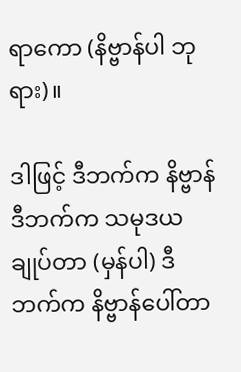ရာကော (နိဗ္ဗာန်ပါ ဘုရား)။

ဒါဖြင့် ဒီဘက်က နိဗ္ဗာန် ဒီဘက်က သမုဒယချုပ်တာ (မှန်ပါ) ဒီဘက်က နိဗ္ဗာန်ပေါ်တာ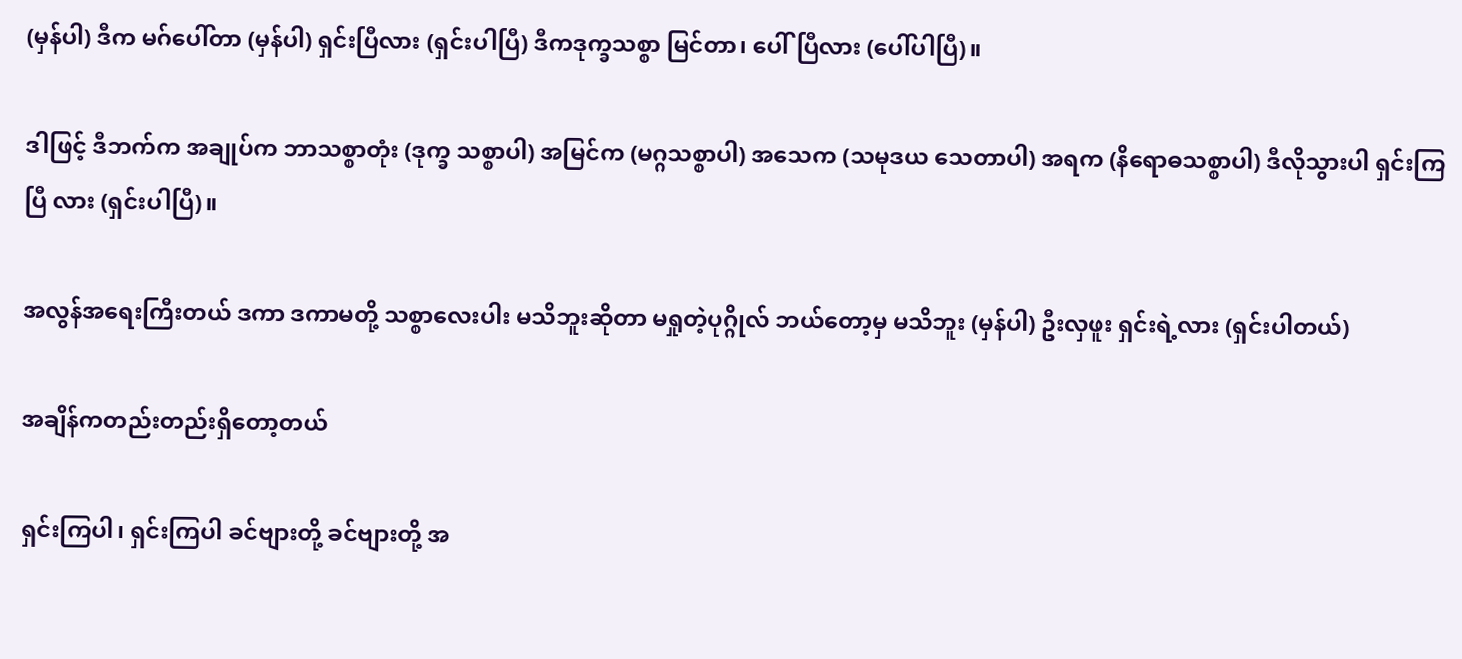(မှန်ပါ) ဒီက မဂ်ပေါ်တာ (မှန်ပါ) ရှင်းပြီလား (ရှင်းပါပြီ) ဒီကဒုက္ခသစ္စာ မြင်တာ၊ ပေါ်ပြီလား (ပေါ်ပါပြီ)။

ဒါဖြင့် ဒီဘက်က အချုပ်က ဘာသစ္စာတုံး (ဒုက္ခ သစ္စာပါ) အမြင်က (မဂ္ဂသစ္စာပါ) အသေက (သမုဒယ သေတာပါ) အရက (နိရောဓသစ္စာပါ) ဒီလိုသွားပါ ရှင်းကြပြီ လား (ရှင်းပါပြီ)။

အလွန်အရေးကြီးတယ် ဒကာ ဒကာမတို့ သစ္စာလေးပါး မသိဘူးဆိုတာ မရှုတဲ့ပုဂ္ဂိုလ် ဘယ်တော့မှ မသိဘူး (မှန်ပါ) ဦးလှဖူး ရှင်းရဲ့လား (ရှင်းပါတယ်)

အချိန်ကတည်းတည်းရှိတော့တယ်

ရှင်းကြပါ၊ ရှင်းကြပါ ခင်ဗျားတို့ ခင်ဗျားတို့ အ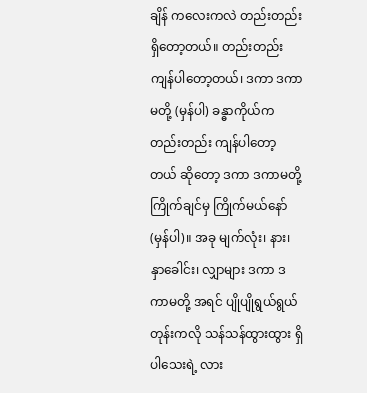ချိန် ကလေးကလဲ တည်းတည်း ရှိတော့တယ်။ တည်းတည်း ကျန်ပါတော့တယ်၊ ဒကာ ဒကာမတို့ (မှန်ပါ) ခန္ဓာကိုယ်က တည်းတည်း ကျန်ပါတော့တယ် ဆိုတော့ ဒကာ ဒကာမတို့ ကြိုက်ချင်မှ ကြိုက်မယ်နော် (မှန်ပါ)။ အခု မျက်လုံး၊ နား၊ နှာခေါင်း၊ လျှာများ ဒကာ ဒကာမတို့ အရင် ပျိုပျိုရွယ်ရွယ် တုန်းကလို သန်သန်ထွားထွား ရှိပါသေးရဲ့ လား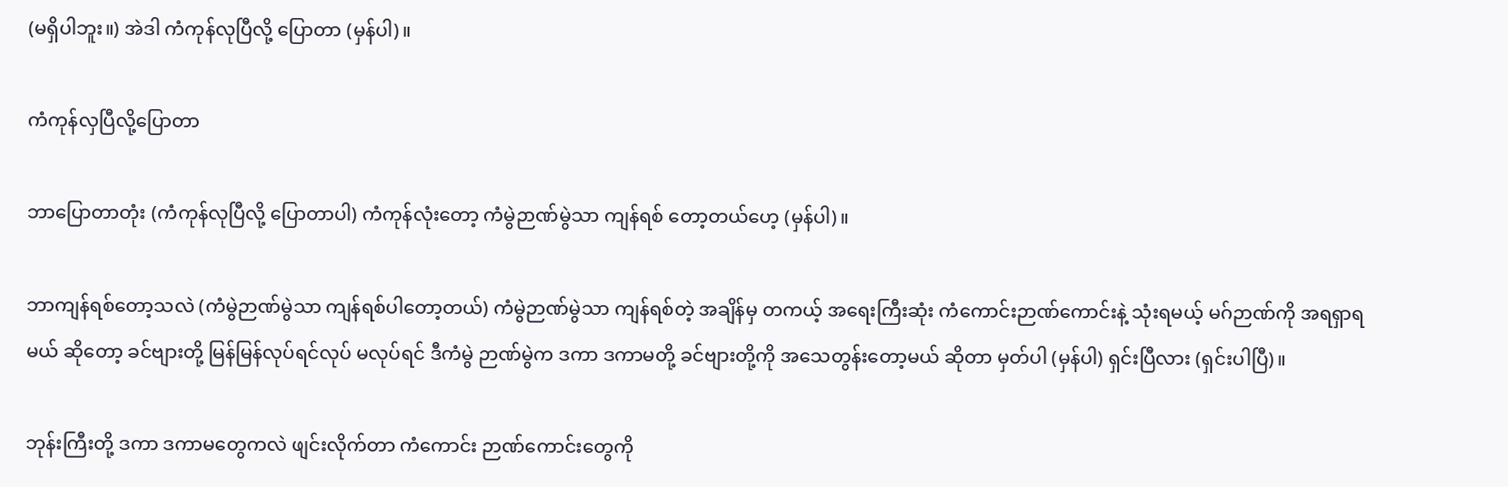(မရှိပါဘူး။) အဲဒါ ကံကုန်လုပြီလို့ ပြောတာ (မှန်ပါ)။

ကံကုန်လှပြီလို့ပြောတာ

ဘာပြောတာတုံး (ကံကုန်လုပြီလို့ ပြောတာပါ) ကံကုန်လုံးတော့ ကံမွဲဉာဏ်မွဲသာ ကျန်ရစ် တော့တယ်ဟေ့ (မှန်ပါ)။

ဘာကျန်ရစ်တော့သလဲ (ကံမွဲဉာဏ်မွဲသာ ကျန်ရစ်ပါတော့တယ်) ကံမွဲဉာဏ်မွဲသာ ကျန်ရစ်တဲ့ အချိန်မှ တကယ့် အရေးကြီးဆုံး ကံကောင်းဉာဏ်ကောင်းနဲ့ သုံးရမယ့် မဂ်ဉာဏ်ကို အရရှာရမယ် ဆိုတော့ ခင်ဗျားတို့ မြန်မြန်လုပ်ရင်လုပ် မလုပ်ရင် ဒီကံမွဲ ဉာဏ်မွဲက ဒကာ ဒကာမတို့ ခင်ဗျားတို့ကို အသေတွန်းတော့မယ် ဆိုတာ မှတ်ပါ (မှန်ပါ) ရှင်းပြီလား (ရှင်းပါပြီ)။

ဘုန်းကြီးတို့ ဒကာ ဒကာမတွေကလဲ ဖျင်းလိုက်တာ ကံကောင်း ဉာဏ်ကောင်းတွေကို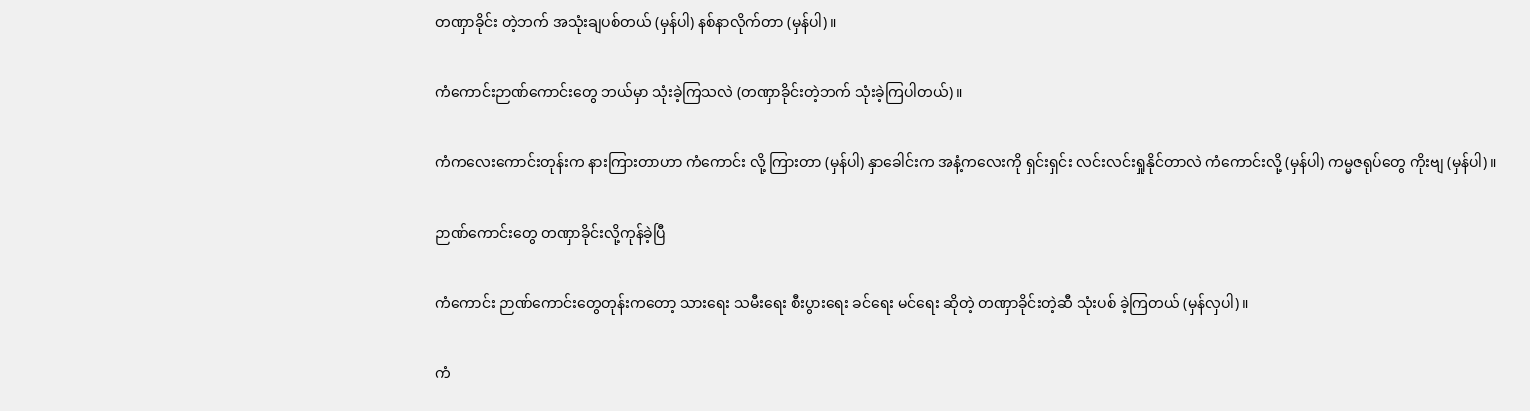တဏှာခိုင်း တဲ့ဘက် အသုံးချပစ်တယ် (မှန်ပါ) နစ်နာလိုက်တာ (မှန်ပါ)။

ကံကောင်းဉာဏ်ကောင်းတွေ ဘယ်မှာ သုံးခဲ့ကြသလဲ (တဏှာခိုင်းတဲ့ဘက် သုံးခဲ့ကြပါတယ်)။

ကံကလေးကောင်းတုန်းက နားကြားတာဟာ ကံကောင်း လို့ ကြားတာ (မှန်ပါ) နှာခေါင်းက အနံ့ကလေးကို ရှင်းရှင်း လင်းလင်းရှုနိုင်တာလဲ ကံကောင်းလို့ (မှန်ပါ) ကမ္မဇရုပ်တွေ ကိုးဗျ (မှန်ပါ)။

ဉာဏ်ကောင်းတွေ တဏှာခိုင်းလို့ကုန်ခဲ့ပြီ

ကံကောင်း ဉာဏ်ကောင်းတွေတုန်းကတော့ သားရေး သမီးရေး စီးပွားရေး ခင်ရေး မင်ရေး ဆိုတဲ့ တဏှာခိုင်းတဲ့ဆီ သုံးပစ် ခဲ့ကြတယ် (မှန်လှပါ)။

ကံ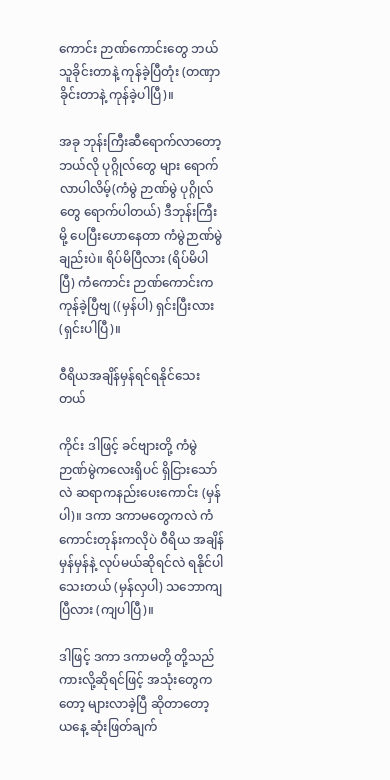ကောင်း ဉာဏ်ကောင်းတွေ ဘယ်သူခိုင်းတာနဲ့ ကုန်ခဲ့ပြီတုံး (တဏှာခိုင်းတာနဲ့ ကုန်ခဲ့ပါပြီ)။

အခု ဘုန်းကြီးဆီရောက်လာတော့ ဘယ်လို ပုဂ္ဂိုလ်တွေ များ ရောက်လာပါလိမ့်(ကံမွဲ ဉာဏ်မွဲ ပုဂ္ဂိုလ်တွေ ရောက်ပါတယ်) ဒီဘုန်းကြီးမို့ ပေပြီးဟောနေတာ ကံမွဲဉာဏ်မွဲချည်းပဲ။ ရိပ်မိပြီလား (ရိပ်မိပါပြီ) ကံကောင်း ဉာဏ်ကောင်းက ကုန်ခဲ့ပြီဗျ ((မှန်ပါ) ရှင်းပြီးလား (ရှင်းပါပြီ)။

ဝီရိယအချိန်မှန်ရင်ရနိုင်သေးတယ်

ကိုင်း ဒါဖြင့် ခင်ဗျားတို့ ကံမွဲ ဉာဏ်မွဲကလေးရှိပင် ရှိငြားသော်လဲ ဆရာကနည်းပေးကောင်း (မှန်ပါ)။ ဒကာ ဒကာမတွေကလဲ ကံကောင်းတုန်းကလိုပဲ ဝီရိယ အချိန်မှန်မှန်နဲ့ လုပ်မယ်ဆိုရင်လဲ ရနိုင်ပါသေးတယ် (မှန်လှပါ) သဘောကျ ပြီလား (ကျပါပြီ)။

ဒါဖြင့် ဒကာ ဒကာမတို့ တို့သည်ကားလို့ဆိုရင်ဖြင့် အသုံးတွေကတော့ များလာခဲ့ပြီ ဆိုတာတော့ ယနေ့ ဆုံးဖြတ်ချက်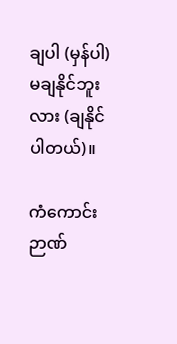ချပါ (မှန်ပါ) မချနိုင်ဘူးလား (ချနိုင်ပါတယ်)။

ကံကောင်း ဉာဏ်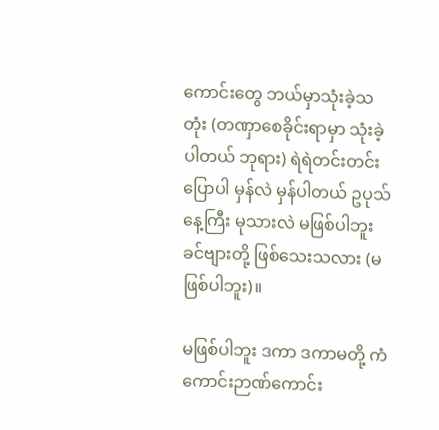ကောင်းတွေ ဘယ်မှာသုံးခဲ့သတုံး (တဏှာစေခိုင်းရာမှာ သုံးခဲ့ပါတယ် ဘုရား) ရဲရဲတင်းတင်း ပြောပါ မှန်လဲ မှန်ပါတယ် ဥပုသ်နေ့ကြီး မုသားလဲ မဖြစ်ပါဘူး ခင်ဗျားတို့ ဖြစ်သေးသလား (မဖြစ်ပါဘူး)။

မဖြစ်ပါဘူး ဒကာ ဒကာမတို့ ကံကောင်းဉာဏ်ကောင်း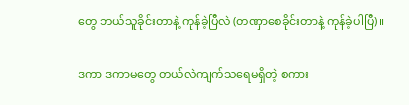တွေ ဘယ်သူခိုင်းတာနဲ့ ကုန်ခဲ့ပြီလဲ (တဏှာစေခိုင်းတာနဲ့ ကုန်ခဲ့ပါပြီ)။

ဒကာ ဒကာမတွေ တယ်လဲကျက်သရေမရှိတဲ့ စကား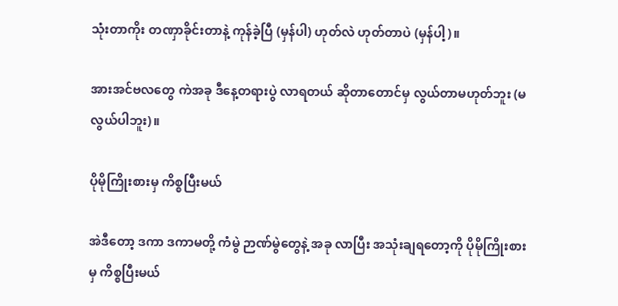သုံးတာကိုး တဏှာခိုင်းတာနဲ့ ကုန်ခဲ့ပြီ (မှန်ပါ) ဟုတ်လဲ ဟုတ်တာပဲ (မှန်ပါ့)။

အားအင်ဗလတွေ ကဲအခု ဒီနေ့တရားပွဲ လာရတယ် ဆိုတာတောင်မှ လွယ်တာမဟုတ်ဘူး (မလွယ်ပါဘူး)။

ပိုမိုကြိုးစားမှ ကိစ္စပြီးမယ်

အဲဒီတော့ ဒကာ ဒကာမတို့ ကံမွဲ ဉာဏ်မွဲတွေနဲ့ အခု လာပြီး အသုံးချရတော့ကို ပိုမိုကြိုးစားမှ ကိစ္စပြီးမယ်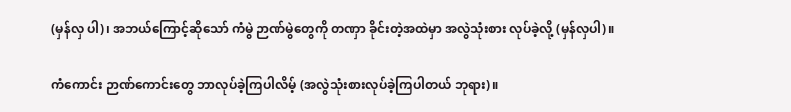(မှန်လှ ပါ)၊ အဘယ်ကြောင့်ဆိုသော် ကံမွဲ ဉာဏ်မွဲတွေကို တဏှာ ခိုင်းတဲ့အထဲမှာ အလွဲသုံးစား လုပ်ခဲ့လို့ (မှန်လှပါ)။

ကံကောင်း ဉာဏ်ကောင်းတွေ ဘာလုပ်ခဲ့ကြပါလိမ့် (အလွဲသုံးစားလုပ်ခဲ့ကြပါတယ် ဘုရား)။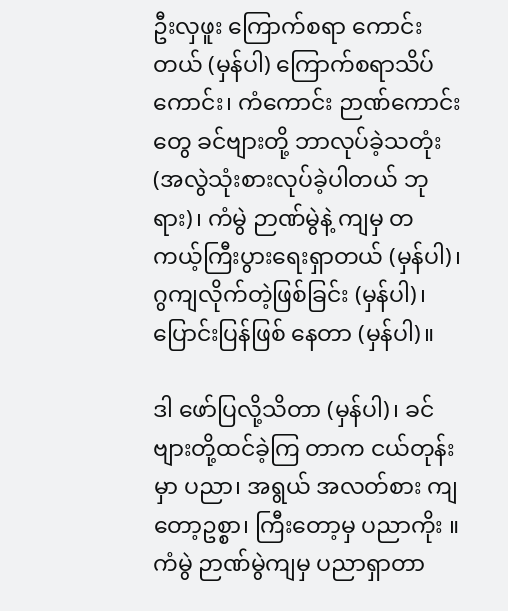ဦးလှဖူး ကြောက်စရာ ကောင်းတယ် (မှန်ပါ) ကြောက်စရာသိပ်ကောင်း၊ ကံကောင်း ဉာဏ်ကောင်းတွေ ခင်ဗျားတို့ ဘာလုပ်ခဲ့သတုံး (အလွဲသုံးစားလုပ်ခဲ့ပါတယ် ဘုရား)၊ ကံမွဲ ဉာဏ်မွဲနဲ့ ကျမှ တကယ့်ကြီးပွားရေးရှာတယ် (မှန်ပါ)၊ ဂွကျလိုက်တဲ့ဖြစ်ခြင်း (မှန်ပါ)၊ ပြောင်းပြန်ဖြစ် နေတာ (မှန်ပါ)။

ဒါ ဖော်ပြလို့သိတာ (မှန်ပါ)၊ ခင်ဗျားတို့ထင်ခဲ့ကြ တာက ငယ်တုန်းမှာ ပညာ၊ အရွယ် အလတ်စား ကျတော့ဥစ္စာ၊ ကြီးတော့မှ ပညာကိုး ။ ကံမွဲ ဉာဏ်မွဲကျမှ ပညာရှာတာ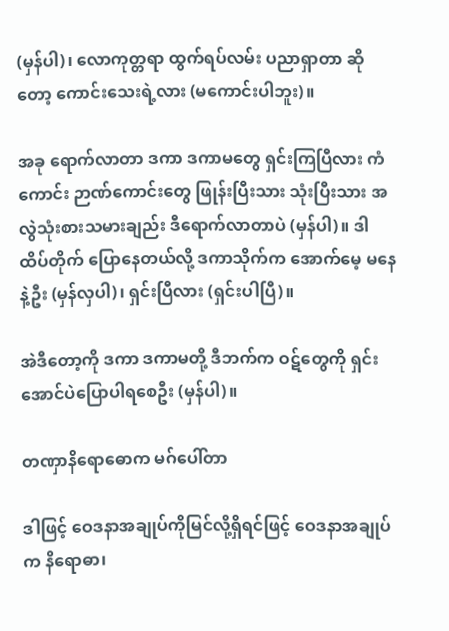(မှန်ပါ)၊ လောကုတ္တရာ ထွက်ရပ်လမ်း ပညာရှာတာ ဆိုတော့ ကောင်းသေးရဲ့လား (မကောင်းပါဘူး)။

အခု ရောက်လာတာ ဒကာ ဒကာမတွေ ရှင်းကြပြီလား ကံကောင်း ဉာဏ်ကောင်းတွေ ဖြုန်းပြီးသား သုံးပြီးသား အလွဲသုံးစားသမားချည်း ဒီရောက်လာတာပဲ (မှန်ပါ)။ ဒါ ထိပ်တိုက် ပြောနေတယ်လို့ ဒကာသိုက်က အောက်မေ့ မနေနဲ့ဦး (မှန်လှပါ)၊ ရှင်းပြီလား (ရှင်းပါပြီ)။

အဲဒီတော့ကို ဒကာ ဒကာမတို့ ဒီဘက်က ဝဋ်တွေကို ရှင်းအောင်ပဲပြောပါရစေဦး (မှန်ပါ)။

တဏှာနိရောဓောက မဂ်ပေါ်တာ

ဒါဖြင့် ဝေဒနာအချုပ်ကိုမြင်လို့ရှိရင်ဖြင့် ဝေဒနာအချုပ်က နိရောဓာ၊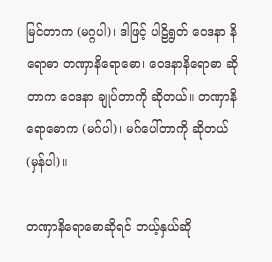မြင်တာက (မဂ္ဂပါ)၊ ဒါဖြင့် ပါဠိရွတ် ဝေဒနာ နိရောဓာ တဏှာနိရောဓော၊ ဝေဒနာနိရောဓာ ဆိုတာက ဝေဒနာ ချုပ်တာကို ဆိုတယ်။ တဏှာနိရောဓောက (မဂ်ပါ)၊ မဂ်ပေါ်တာကို ဆိုတယ် (မှန်ပါ)။

တဏှာနိရောဓောဆိုရင် ဘယ့်နှယ်ဆို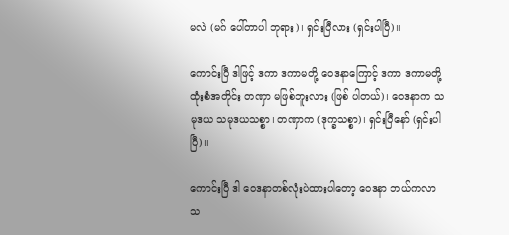မလဲ (မဂ် ပေါ်တာပါ ဘုရား)၊ ရှင်းပြီလား (ရှင်းပါပြီ)။

ကောင်းပြီ ဒါဖြင့် ဒကာ ဒကာမတို့ ဝေဒနာကြောင့် ဒကာ ဒကာမတို့ ထုံးစံအတိုင်း တဏှာ မဖြစ်ဘူးလား (ဖြစ် ပါတယ်)၊ ဝေဒနာက သမုဒယ သမုဒယသစ္စာ၊ တဏှာက (ဒုက္ခသစ္စာ)၊ ရှင်းပြီနော် (ရှင်းပါပြီ)။

ကောင်းပြီ ဒါ ဝေဒနာတစ်လုံးပဲထားပါတော့ ဝေဒနာ ဘယ်ကလာသ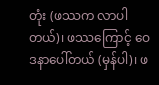တုံး (ဖဿက လာပါတယ်)၊ ဖဿကြောင့် ဝေဒနာပေါ်တယ် (မှန်ပါ)၊ ဖ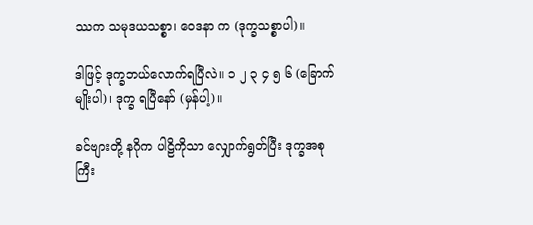ဿက သမုဒယသစ္စာ၊ ဝေဒနာ က (ဒုက္ခသစ္စာပါ)။

ဒါဖြင့် ဒုက္ခဘယ်လောက်ရပြီလဲ။ ၁ ၂ ၃ ၄ ၅ ၆ (ခြောက်မျိုးပါ)၊ ဒုက္ခ ရပြီနော် (မှန်ပါ့)။

ခင်ဗျားတို့ နဂိုက ပါဠိကိုသာ လျှောက်ရွတ်ပြီး ဒုက္ခအစု ကြီး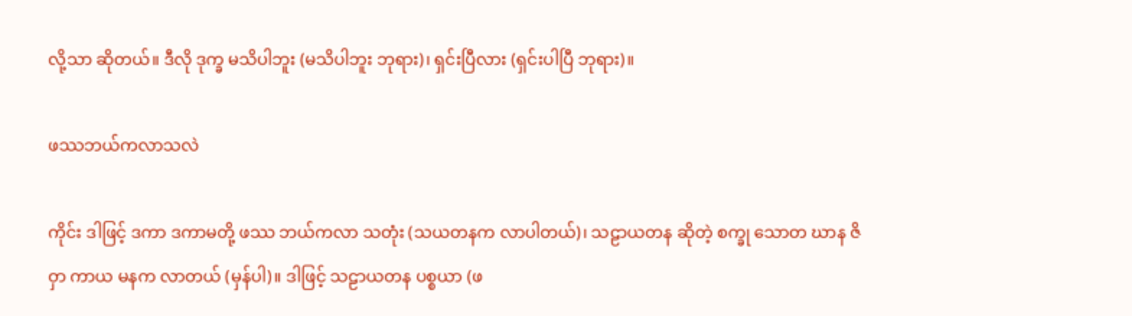လို့သာ ဆိုတယ်။ ဒီလို ဒုက္ခ မသိပါဘူး (မသိပါဘူး ဘုရား)၊ ရှင်းပြီလား (ရှင်းပါပြီ ဘုရား)။

ဖဿဘယ်ကလာသလဲ

ကိုင်း ဒါဖြင့် ဒကာ ဒကာမတို့ ဖဿ ဘယ်ကလာ သတုံး (သယတနက လာပါတယ်)၊ သဠာယတန ဆိုတဲ့ စက္ခု သောတ ဃာန ဇိဝှာ ကာယ မနက လာတယ် (မှန်ပါ)။ ဒါဖြင့် သဠာယတန ပစ္စယာ (ဖ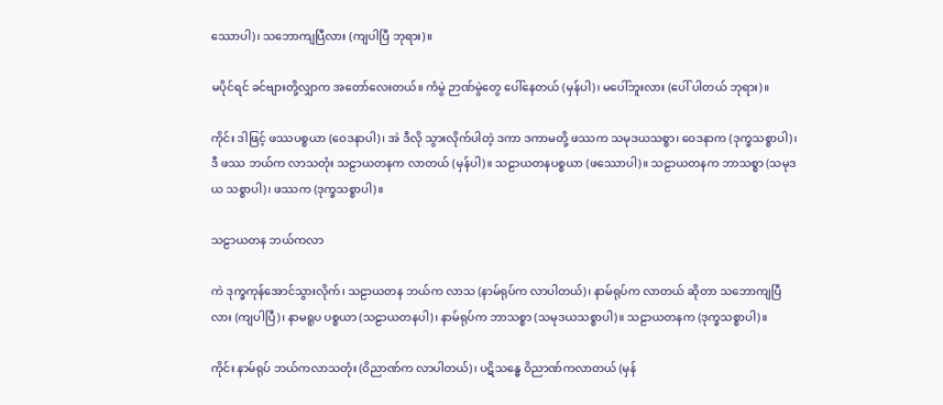ဿောပါ)၊ သဘောကျပြီလား (ကျပါပြီ ဘုရား)။

မပိုင်ရင် ခင်ဗျားတို့လျှာက အတော်လေးတယ်။ ကံမွဲ ဉာဏ်မွဲတွေ ပေါ်နေတယ် (မှန်ပါ)၊ မပေါ်ဘူးလား (ပေါ် ပါတယ် ဘုရား)။

ကိုင်း ဒါဖြင့် ဖဿပစ္စယာ (ဝေဒနာပါ)၊ အဲ ဒီလို သွားလိုက်ပါတဲ့ ဒကာ ဒကာမတို့ ဖဿက သမုဒယသစ္စာ၊ ဝေဒနာက (ဒုက္ခသစ္စာပါ)၊ ဒီ ဖဿ ဘယ်က လာသတုံး သဠာယတနက လာတယ် (မှန်ပါ)။ သဠာယတနပစ္စယာ (ဖဿောပါ)။ သဠာယတနက ဘာသစ္စာ (သမုဒယ သစ္စာပါ)၊ ဖဿက (ဒုက္ခသစ္စာပါ)။

သဠာယတန ဘယ်ကလာ

ကဲ ဒုက္ခကုန်အောင်သွားလိုက်၊ သဠာယတန ဘယ်က လာသ (နာမ်ရုပ်က လာပါတယ်)၊ နာမ်ရုပ်က လာတယ် ဆိုတာ သဘောကျပြီလား (ကျပါပြီ)၊ နာမရူပ ပစ္စယာ (သဠာယတနပါ)၊ နာမ်ရုပ်က ဘာသစ္စာ (သမုဒယသစ္စာပါ)။ သဠာယတနက (ဒုက္ခသစ္စာပါ)။

ကိုင်း နာမ်ရုပ် ဘယ်ကလာသတုံး (ဝိညာဏ်က လာပါတယ်)၊ ပဋိသန္ဓေ ဝိညာဏ်ကလာတယ် (မှန်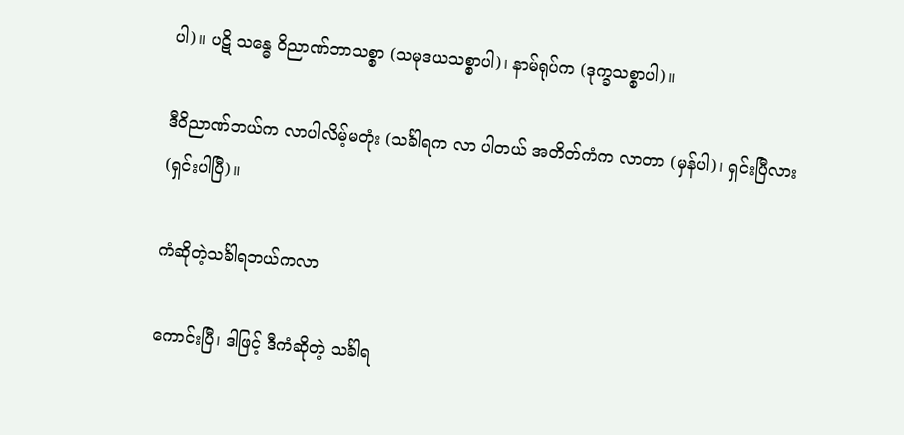ပါ)။ ပဋိ သန္ဓေ ဝိညာဏ်ဘာသစ္စာ (သမုဒယသစ္စာပါ)၊ နာမ်ရုပ်က (ဒုက္ခသစ္စာပါ)။

ဒီဝိညာဏ်ဘယ်က လာပါလိမ့်မတုံး (သင်္ခါရက လာ ပါတယ် အတိတ်ကံက လာတာ (မှန်ပါ)၊ ရှင်းပြီလား (ရှင်းပါပြီ)။

ကံဆိုတဲ့သင်္ခါရဘယ်ကလာ

ကောင်းပြီ၊ ဒါဖြင့် ဒီကံဆိုတဲ့ သင်္ခါရ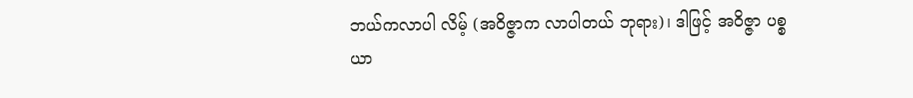ဘယ်ကလာပါ လိမ့် (အဝိဇ္ဇာက လာပါတယ် ဘုရား)၊ ဒါဖြင့် အဝိဇ္ဇာ ပစ္စယာ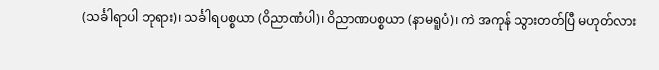(သင်္ခါရာပါ ဘုရား)၊ သင်္ခါရပစ္စယာ (ဝိညာဏံပါ)၊ ဝိညာဏပစ္စယာ (နာမရူပံ)၊ ကဲ အကုန် သွားတတ်ပြီ မဟုတ်လား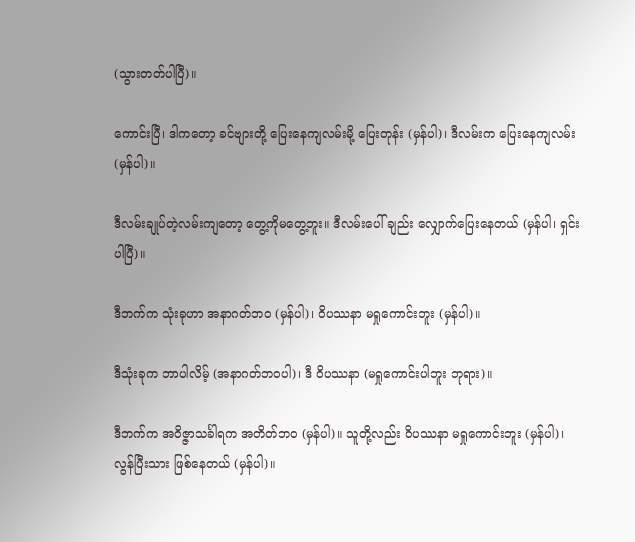(သွားတတ်ပါပြီ)။

ကောင်းပြီ၊ ဒါကတော့ ခင်ဗျားတို့ ပြေးနေကျလမ်းမို့ ပြေးတုန်း (မှန်ပါ)၊ ဒီလမ်းက ပြေးနေကျလမ်း (မှန်ပါ)။

ဒီလမ်းချုပ်တဲ့လမ်းကျတော့ တွေ့ကိုမတွေ့ဘူး။ ဒီလမ်းပေါ် ချည်း လျှောက်ပြေးနေတယ် (မှန်ပါ၊ ရှင်းပါပြီ)။

ဒီဘက်က သုံးခုဟာ အနာဂတ်ဘ၀ (မှန်ပါ)၊ ဝိပဿနာ မရှုကောင်းဘူး (မှန်ပါ)။

ဒီသုံးခုက ဘာပါလိမ့် (အနာဂတ်ဘဝပါ)၊ ဒီ ဝိပဿနာ (မရှုကောင်းပါဘူး ဘုရား)။

ဒီဘက်က အဝိဇ္ဇာသင်္ခါရက အတိတ်ဘ၀ (မှန်ပါ)။ သူတို့လည်း ဝိပဿနာ မရှုကောင်းဘူး (မှန်ပါ)၊ လွန်ပြီးသား ဖြစ်နေတယ် (မှန်ပါ)။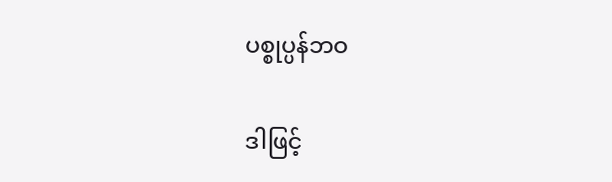ပစ္စုပ္ပန်ဘဝ

ဒါဖြင့်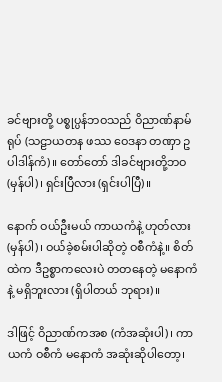ခင်ဗျားတို့ ပစ္စုပ္ပန်ဘဝသည် ဝိညာဏ်နာမ်ရုပ် (သဠာယတန ဖဿ ဝေဒနာ တဏှာ ဥပါဒါန်ကံ)။ တော်တော် ဒါခင်ဗျားတို့ဘဝ (မှန်ပါ)၊ ရှင်းပြီလား (ရှင်းပါပြီ)။

နောက် ဝယ်ဦးမယ် ကာယကံနဲ့ ဟုတ်လား (မှန်ပါ)၊ ဝယ်ခဲ့စမ်းပါဆိုတဲ့ ဝစီကံနဲ့။ စိတ်ထဲက ဒီဥစ္စာကလေးပဲ တတနေတဲ့ မနောကံနဲ့ မရှိဘူးလား (ရှိပါတယ် ဘုရား)။

ဒါဖြင့် ဝိညာဏ်ကအစ (ကံအဆုံးပါ)၊ ကာယကံ ဝစီကံ မနောကံ အဆုံးဆိုပါတော့၊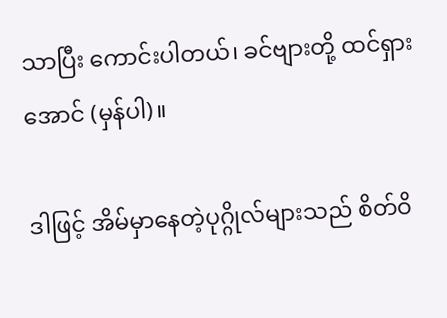သာပြီး ကောင်းပါတယ်၊ ခင်ဗျားတို့ ထင်ရှားအောင် (မှန်ပါ)။

ဒါဖြင့် အိမ်မှာနေတဲ့ပုဂ္ဂိုလ်များသည် စိတ်ဝိ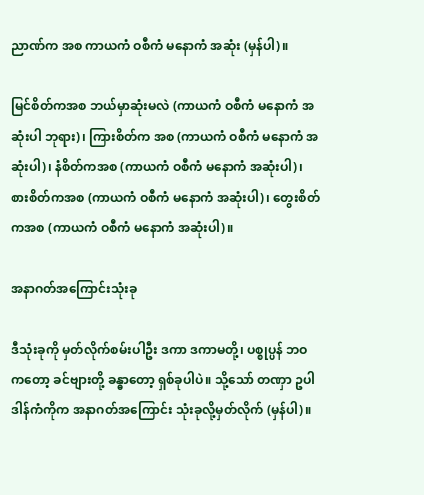ညာဏ်က အစ ကာယကံ ဝစီကံ မနောကံ အဆုံး (မှန်ပါ)။

မြင်စိတ်ကအစ ဘယ်မှာဆုံးမလဲ (ကာယကံ ဝစီကံ မနောကံ အဆုံးပါ ဘုရား)၊ ကြားစိတ်က အစ (ကာယကံ ဝစီကံ မနောကံ အဆုံးပါ)၊ နံစိတ်ကအစ (ကာယကံ ဝစီကံ မနောကံ အဆုံးပါ)၊ စားစိတ်ကအစ (ကာယကံ ဝစီကံ မနောကံ အဆုံးပါ)၊ တွေးစိတ်ကအစ (ကာယကံ ဝစီကံ မနောကံ အဆုံးပါ)။

အနာဂတ်အကြောင်းသုံးခု

ဒီသုံးခုကို မှတ်လိုက်စမ်းပါဦး ဒကာ ဒကာမတို့၊ ပစ္စုပ္ပန် ဘဝကတော့ ခင်ဗျားတို့ ခန္ဓာတော့ ရှစ်ခုပါပဲ။ သို့သော် တဏှာ ဥပါဒါန်ကံကိုက အနာဂတ်အကြောင်း သုံးခုလို့မှတ်လိုက် (မှန်ပါ)။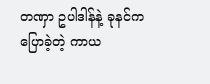တဏှာ ဥပါဒါန်နဲ့ ခုနင်ကပြောခဲ့တဲ့ ကာယ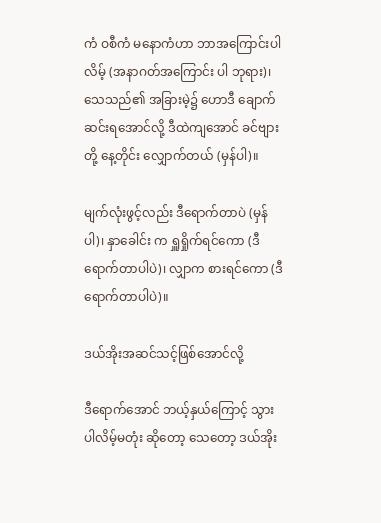ကံ ဝစီကံ မနောကံဟာ ဘာအကြောင်းပါလိမ့် (အနာဂတ်အကြောင်း ပါ ဘုရား)၊ သေသည်၏ အခြားမဲ့၌ ဟောဒီ ချောက်ဆင်းရအောင်လို့ ဒီထဲကျအောင် ခင်ဗျားတို့ နေ့တိုင်း လျှောက်တယ် (မှန်ပါ)။

မျက်လုံးဖွင့်လည်း ဒီရောက်တာပဲ (မှန်ပါ)၊ နှာခေါင်း က ရှူရှိုက်ရင်ကော (ဒီရောက်တာပါပဲ)၊ လျှာက စားရင်ကော (ဒီရောက်တာပါပဲ)။

ဒယ်အိုးအဆင်သင့်ဖြစ်အောင်လို့

ဒီရောက်အောင် ဘယ့်နှယ်ကြောင့် သွားပါလိမ့်မတုံး ဆိုတော့ သေတော့ ဒယ်အိုး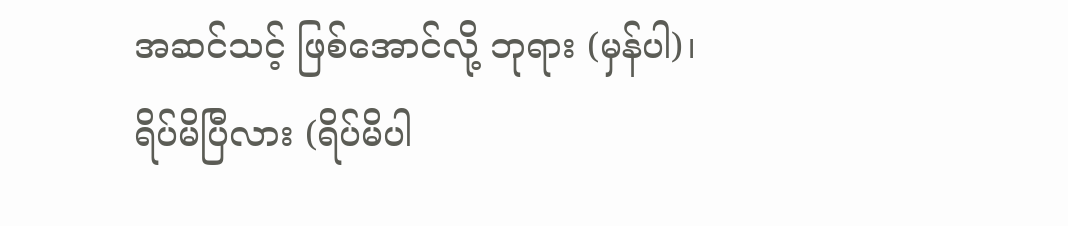အဆင်သင့် ဖြစ်အောင်လို့ ဘုရား (မှန်ပါ)၊ ရိပ်မိပြီလား (ရိပ်မိပါ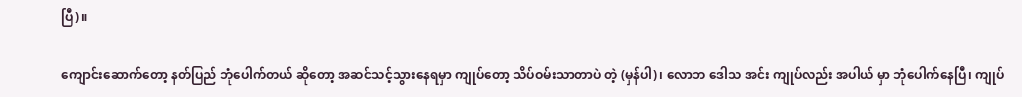ပြီ)။

ကျောင်းဆောက်တော့ နတ်ပြည် ဘုံပေါက်တယ် ဆိုတော့ အဆင်သင့်သွားနေရမှာ ကျုပ်တော့ သိပ်ဝမ်းသာတာပဲ တဲ့ (မှန်ပါ)၊ လောဘ ဒေါသ အင်း ကျုပ်လည်း အပါယ် မှာ ဘုံပေါက်နေပြီ၊ ကျုပ်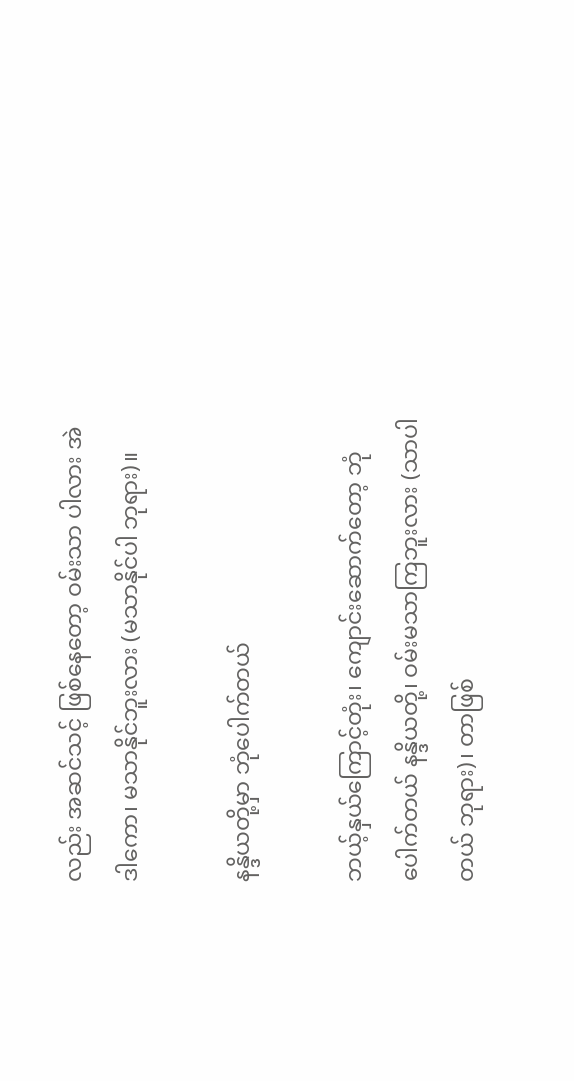လည်း အဆင်သင့် ဖြစ်နေတော့ ဝမ်းသာ ပါလား အဲဒါကော၊ မသာနိုင်ဘူးလား (မသာနိုင်ပါ ဘုရား)။

နန္ဒိယတို့မှာ ဘုံပေါက်တယ်

ဘယ့်နှယ်ကြောင့်တုံး၊ ကျောင်းဆောက်တော့ ဘုံ ပေါက်တယ် နန္ဒိယတို့၊ ဝမ်းမသာကြဘူးလား (သာပါတယ် ဘုရား)၊ တာဖြစ်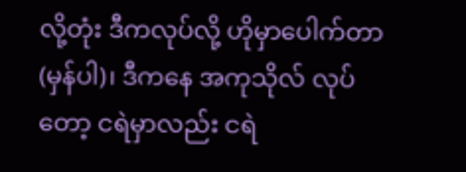လို့တုံး ဒီကလုပ်လို့ ဟိုမှာပေါက်တာ (မှန်ပါ)၊ ဒီကနေ အကုသိုလ် လုပ်တော့ ငရဲမှာလည်း ငရဲ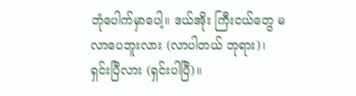ဘုံပေါက်မှာပေါ့။ ဒယ်အိုး ကြီးငယ်တွေ မလာပေဘူးလား (လာပါတယ် ဘုရား)၊ ရှင်းပြီလား (ရှင်းပါပြီ)။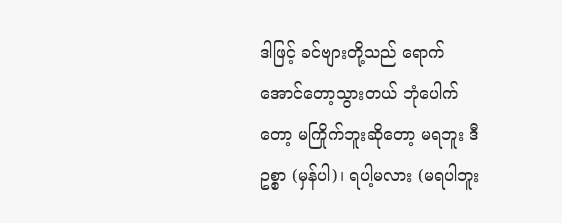ဒါဖြင့် ခင်ဗျားတို့သည် ရောက်အောင်တော့သွားတယ် ဘုံပေါက်တော့ မကြိုက်ဘူးဆိုတော့ မရဘူး ဒီဥစ္စာ (မှန်ပါ)၊ ရပါ့မလား (မရပါဘူး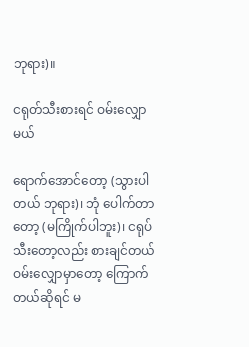ဘုရား)။

ငရုတ်သီးစားရင် ဝမ်းလျှောမယ်

ရောက်အောင်တော့ (သွားပါတယ် ဘုရား)၊ ဘုံ ပေါက်တာတော့ (မကြိုက်ပါဘူး)၊ ငရုပ်သီးတော့လည်း စားချင်တယ် ဝမ်းလျှောမှာတော့ ကြောက်တယ်ဆိုရင် မ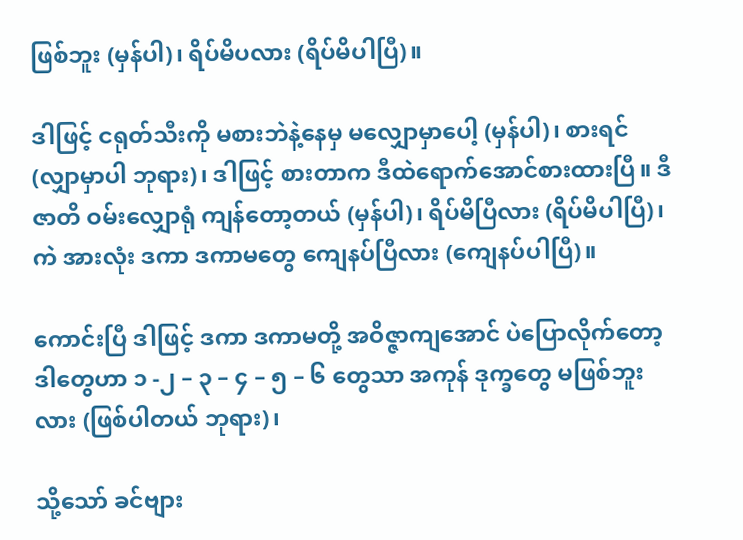ဖြစ်ဘူး (မှန်ပါ)၊ ရိပ်မိပလား (ရိပ်မိပါပြီ)။

ဒါဖြင့် ငရုတ်သီးကို မစားဘဲနဲ့နေမှ မလျှောမှာပေါ့ (မှန်ပါ)၊ စားရင် (လျှာမှာပါ ဘုရား)၊ ဒါဖြင့် စားတာက ဒီထဲရောက်အောင်စားထားပြီ။ ဒီဇာတိ ဝမ်းလျှောရုံ ကျန်တော့တယ် (မှန်ပါ)၊ ရိပ်မိပြီလား (ရိပ်မိပါပြီ)၊ ကဲ အားလုံး ဒကာ ဒကာမတွေ ကျေနပ်ပြီလား (ကျေနပ်ပါပြီ)။

ကောင်းပြီ ဒါဖြင့် ဒကာ ဒကာမတို့ အဝိဇ္ဇာကျအောင် ပဲပြောလိုက်တော့ ဒါတွေဟာ ၁ -၂ – ၃ – ၄ – ၅ – ၆ တွေသာ အကုန် ဒုက္ခတွေ မဖြစ်ဘူးလား (ဖြစ်ပါတယ် ဘုရား)၊

သို့သော် ခင်ဗျား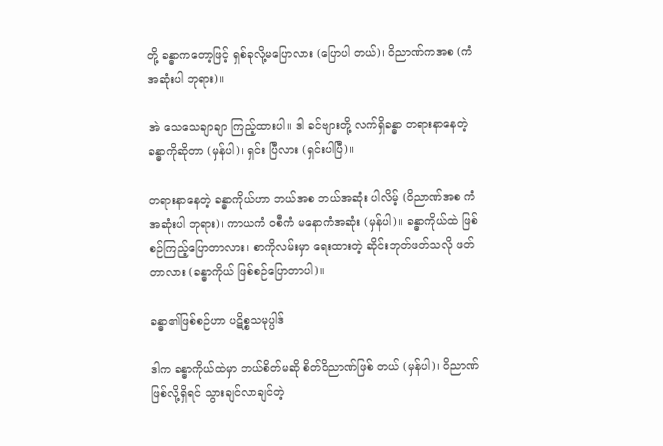တို့ ခန္ဓာကတော့ဖြင့် ရှစ်ခုလို့မပြောလား (ပြောပါ တယ်)၊ ဝိညာဏ်ကအစ (ကံအဆုံးပါ ဘုရား)။

အဲ သေသေချာချာ ကြည့်ထားပါ။ ဒါ ခင်ဗျားတို့ လက်ရှိခန္ဓာ တရားနာနေတဲ့ ခန္ဓာကိုဆိုတာ (မှန်ပါ)၊ ရှင်း ပြီလား (ရှင်းပါပြီ)။

တရားနာနေတဲ့ ခန္ဓာကိုယ်ဟာ ဘယ်အစ ဘယ်အဆုံး ပါလိမ့် (ဝိညာဏ်အစ ကံအဆုံးပါ ဘုရား)၊ ကာယကံ ဝစီကံ မနောကံအဆုံး (မှန်ပါ)။ ခန္ဓာကိုယ်ထဲ ဖြစ်စဉ်ကြည့်ပြောတာလား၊ စာကိုလမ်းမှာ ရေးထားတဲ့ ဆိုင်းဘုတ်ဖတ်သလို ဖတ်တာလား (ခန္ဓာကိုယ် ဖြစ်စဉ်ပြောတာပါ)။

ခန္ဓာ၏ဖြစ်စဉ်ဟာ ပဋိစ္စသမုပ္ပါဒ်

ဒါက ခန္ဓာကိုယ်ထဲမှာ ဘယ်စိတ်မဆို စိတ်ဝိညာဏ်ဖြစ် တယ် (မှန်ပါ)၊ ဝိညာဏ်ဖြစ်လို့ရှိရင် သွားချင်လာချင်တဲ့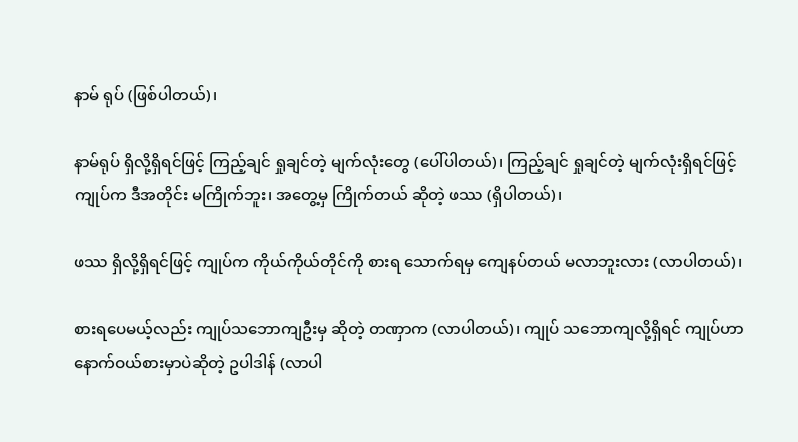နာမ် ရုပ် (ဖြစ်ပါတယ်)၊

နာမ်ရုပ် ရှိလို့ရှိရင်ဖြင့် ကြည့်ချင် ရှုချင်တဲ့ မျက်လုံးတွေ (ပေါ်ပါတယ်)၊ ကြည့်ချင် ရှုချင်တဲ့ မျက်လုံးရှိရင်ဖြင့် ကျုပ်က ဒီအတိုင်း မကြိုက်ဘူး၊ အတွေ့မှ ကြိုက်တယ် ဆိုတဲ့ ဖဿ (ရှိပါတယ်)၊

ဖဿ ရှိလို့ရှိရင်ဖြင့် ကျုပ်က ကိုယ်ကိုယ်တိုင်ကို စားရ သောက်ရမှ ကျေနပ်တယ် မလာဘူးလား (လာပါတယ်)၊

စားရပေမယ့်လည်း ကျုပ်သဘောကျဦးမှ ဆိုတဲ့ တဏှာက (လာပါတယ်)၊ ကျုပ် သဘောကျလို့ရှိရင် ကျုပ်ဟာ နောက်ဝယ်စားမှာပဲဆိုတဲ့ ဥပါဒါန် (လာပါ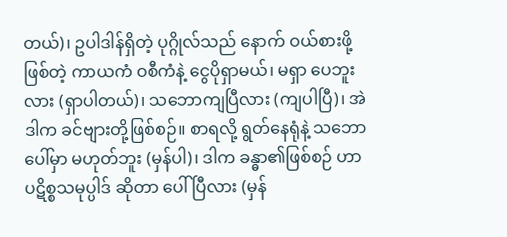တယ်)၊ ဥပါဒါန်ရှိတဲ့ ပုဂ္ဂိုလ်သည် နောက် ဝယ်စားဖို့ဖြစ်တဲ့ ကာယကံ ဝစီကံနဲ့ ငွေပိုရှာမယ်၊ မရှာ ပေဘူးလား (ရှာပါတယ်)၊ သဘောကျပြီလား (ကျပါပြီ)၊ အဲဒါက ခင်ဗျားတို့ဖြစ်စဉ်။ စာရလို့ ရွတ်နေရုံနဲ့ သဘောပေါ်မှာ မဟုတ်ဘူး (မှန်ပါ)၊ ဒါက ခန္ဓာ၏ဖြစ်စဉ် ဟာ ပဋိစ္စသမုပ္ပါဒ် ဆိုတာ ပေါ်ပြီလား (မှန်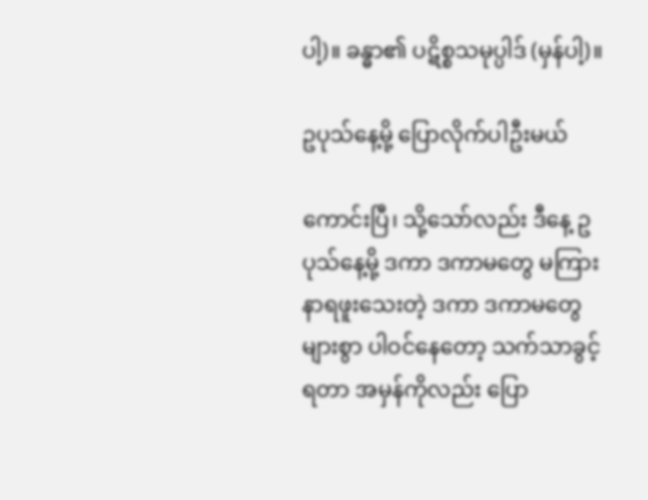ပါ့)။ ခန္ဓာ၏ ပဋိစ္စသမုပ္ပါဒ် (မှန်ပါ့)။

ဥပုသ်နေ့မို့ ပြောလိုက်ပါဦးမယ်

ကောင်းပြီ၊ သို့သော်လည်း ဒီနေ့ ဥပုသ်နေ့မို့ ဒကာ ဒကာမတွေ မကြားနာရဖူးသေးတဲ့ ဒကာ ဒကာမတွေများစွာ ပါဝင်နေတော့ သက်သာခွင့်ရတာ အမှန်ကိုလည်း ပြော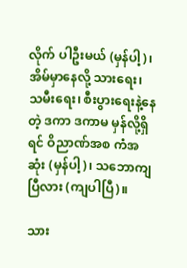လိုက် ပါဦးမယ် (မှန်ပါ့)၊ အိမ်မှာနေလို့ သားရေး၊ သမီးရေး၊ စီးပွားရေးနဲ့နေတဲ့ ဒကာ ဒကာမ မှန်လို့ရှိရင် ဝိညာဏ်အစ ကံအဆုံး (မှန်ပါ့)၊ သဘောကျပြီလား (ကျပါပြီ)။

သား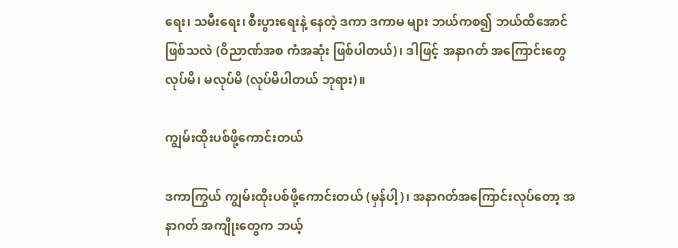ရေး၊ သမီးရေး၊ စီးပွားရေးနဲ့ နေတဲ့ ဒကာ ဒကာမ များ ဘယ်ကစ၍ ဘယ်ထိအောင် ဖြစ်သလဲ (ဝိညာဏ်အစ ကံအဆုံး ဖြစ်ပါတယ်)၊ ဒါဖြင့် အနာဂတ် အကြောင်းတွေ လုပ်မိ၊ မလုပ်မိ (လုပ်မိပါတယ် ဘုရား)။

ကျွမ်းထိုးပစ်ဖို့ကောင်းတယ်

ဒကာကြွယ် ကျွမ်းထိုးပစ်ဖို့ကောင်းတယ် (မှန်ပါ့)၊ အနာဂတ်အကြောင်းလုပ်တော့ အနာဂတ် အကျိုးတွေက ဘယ့်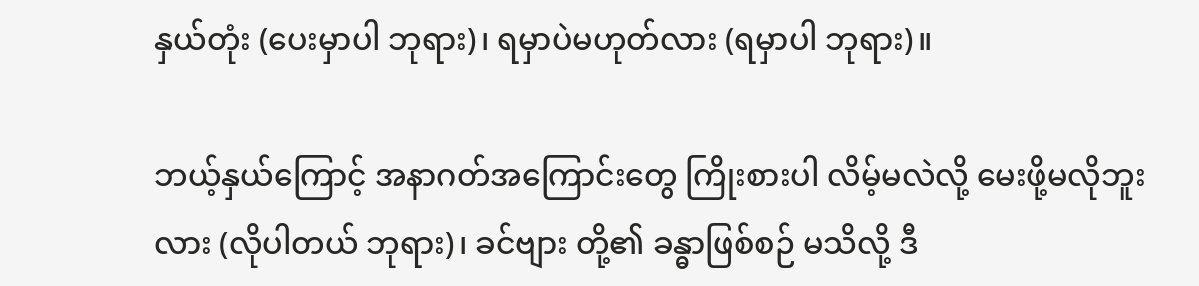နှယ်တုံး (ပေးမှာပါ ဘုရား)၊ ရမှာပဲမဟုတ်လား (ရမှာပါ ဘုရား)။

ဘယ့်နှယ်ကြောင့် အနာဂတ်အကြောင်းတွေ ကြိုးစားပါ လိမ့်မလဲလို့ မေးဖို့မလိုဘူးလား (လိုပါတယ် ဘုရား)၊ ခင်ဗျား တို့၏ ခန္ဓာဖြစ်စဉ် မသိလို့ ဒီ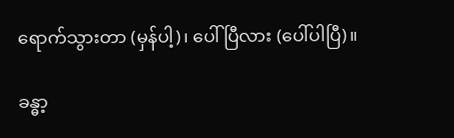ရောက်သွားတာ (မှန်ပါ့)၊ ပေါ် ပြီလား (ပေါ်ပါပြီ)။

ခန္ဓာ့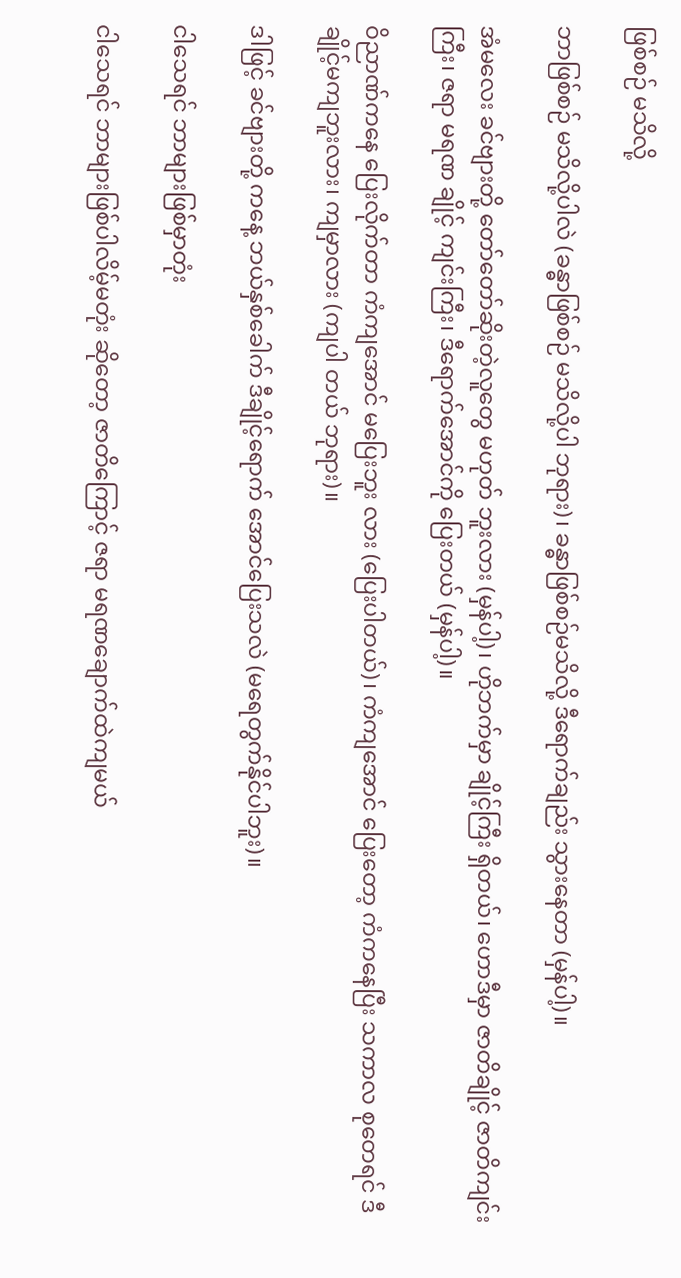ဖြစ်စဉ် မသိလို့

ဘာဖြစ်စဉ် မသိလို့ပါလဲ (ခန္ဓာဖြစ်စဉ် မသိလို့ပါ ဘုရား)၊ ခန္ဓာဖြစ်စဉ်မသိလို့ ဒီရောက်ချည်း သွားနေတာ (မှန်ပါ့)။

အံမလေး ခင်ဗျားတို့ တော်တော်ဆိုးတဲ့လူတွေ မဟုတ် ဘူးလား (မှန်ပါ့)၊ ဟိုဘက်မှာ ချိုင့်ကြီး ရှိတယ်၊ ဟောဒီမှာ ဇာတိချိုင့် ဇာတိကျင်းကြီး၊ ဇရာ မရဏ ချိုင့် ကျင်းကြီး၊ ဒီရောက်အောင်ကို ပြေးတယ် (မှန်ပါ့)။

ဝိညာဏ်ကနေ ပြေးလိုက်တာ ကံကျအောင် မပြေးဘူး လား (ပြေးပါတယ်)၊ ကံကျအောင် ပြေးတော့ ကံကနေပြီး သကာလ စုတေရင် ဒီချိုင့်မကျဘူးလား၊ ကျမှာလား (ကျပါ တယ် ဘုရား)။

ဒါဖြင့် ခင်ဗျားတို့ ကနေ့ ဘယ်နှစ်ခေါက် ဒီချိုင့်ရောက် အောင်ပြေးသလဲ (မရေတွက်နိုင်ပါဘူး)။

ငါသေရင် ဘာများဖြစ်မှာတုံး

ငါသေရင် ဘာများဖြစ်ပါလိမ့်မတုံး ဆိုတော့ ဇာတိကြောင့် ဇရာ မရဏချောက်ထဲကျမယ်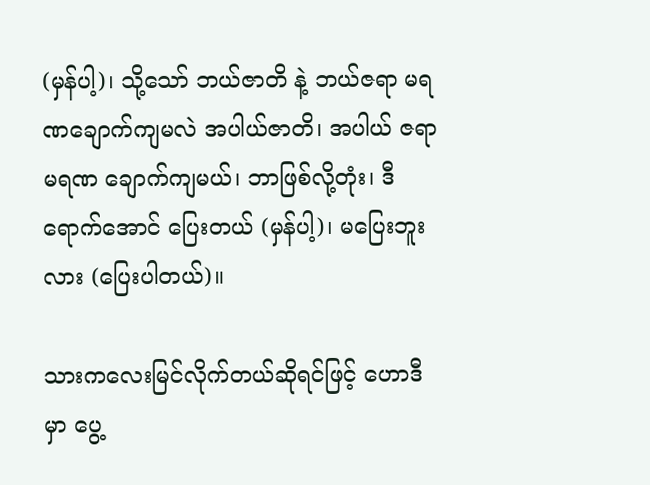(မှန်ပါ့)၊ သို့သော် ဘယ်ဇာတိ နဲ့ ဘယ်ဇရာ မရဏချောက်ကျမလဲ အပါယ်ဇာတိ၊ အပါယ် ဇရာ မရဏ ချောက်ကျမယ်၊ ဘာဖြစ်လို့တုံး၊ ဒီရောက်အောင် ပြေးတယ် (မှန်ပါ့)၊ မပြေးဘူးလား (ပြေးပါတယ်)။

သားကလေးမြင်လိုက်တယ်ဆိုရင်ဖြင့် ဟောဒီမှာ ပွေ့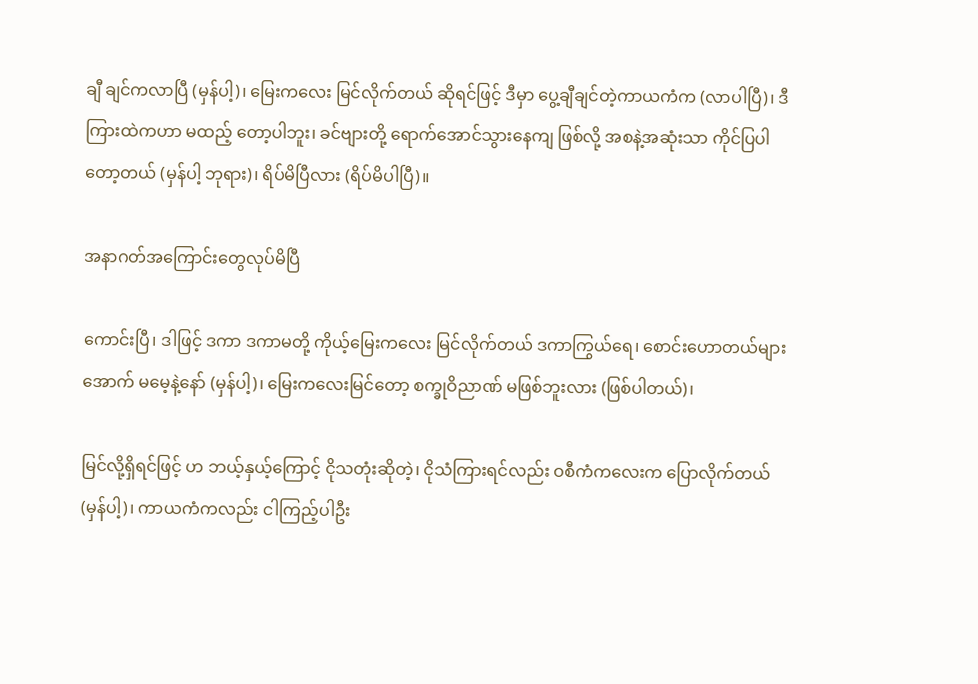ချီ ချင်ကလာပြီ (မှန်ပါ့)၊ မြေးကလေး မြင်လိုက်တယ် ဆိုရင်ဖြင့် ဒီမှာ ပွေ့ချီချင်တဲ့ကာယကံက (လာပါပြီ)၊ ဒီကြားထဲကဟာ မထည့် တော့ပါဘူး၊ ခင်ဗျားတို့ ရောက်အောင်သွားနေကျ ဖြစ်လို့ အစနဲ့အဆုံးသာ ကိုင်ပြပါတော့တယ် (မှန်ပါ့ ဘုရား)၊ ရိပ်မိပြီလား (ရိပ်မိပါပြီ)။

အနာဂတ်အကြောင်းတွေလုပ်မိပြီ

ကောင်းပြီ၊ ဒါဖြင့် ဒကာ ဒကာမတို့ ကိုယ့်မြေးကလေး မြင်လိုက်တယ် ဒကာကြွယ်ရေ၊ စောင်းဟောတယ်များ အောက် မမေ့နဲ့နော် (မှန်ပါ့)၊ မြေးကလေးမြင်တော့ စက္ခုဝိညာဏ် မဖြစ်ဘူးလား (ဖြစ်ပါတယ်)၊

မြင်လို့ရှိရင်ဖြင့် ဟ ဘယ့်နှယ့်ကြောင့် ငိုသတုံးဆိုတဲ့၊ ငိုသံကြားရင်လည်း ဝစီကံကလေးက ပြောလိုက်တယ် (မှန်ပါ့)၊ ကာယကံကလည်း ငါကြည့်ပါဦး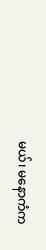မယ်၊ မနောကံက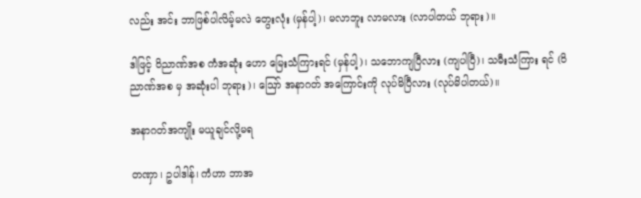လည်း အင်း ဘာဖြစ်ပါလိမ့်မလဲ တွေးလုံး (မှန်ပါ့)၊ မလာဘူး လာမလား (လာပါတယ် ဘုရား)။

ဒါဖြင့် ဝိညာဏ်အစ ကံအဆုံး ဟော မြေးသံကြားရင် (မှန်ပါ့)၊ သဘောကျပြီလား (ကျပါပြီ)၊ သမီးသံကြား ရင် (ဝိညာဏ်အစ မှ အဆုံးပါ ဘုရား)၊ ဪ အနာဂတ် အကြောင်းကို လုပ်မိပြီလား (လုပ်မိပါတယ်)။

အနာဂတ်အကျိုး မယူချင်လို့မရ

တဏှာ၊ ဥပါဒါန်၊ ကံဟာ ဘာအ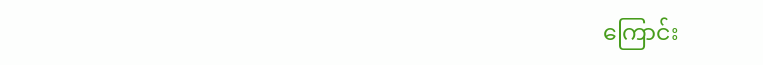ကြောင်း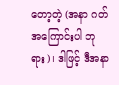တော့တဲ့ (အနာ ဂတ်အကြောင်းပါ ဘုရား)၊ ဒါဖြင့် ဒီအနာ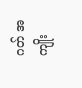ဂတ် အကျိုး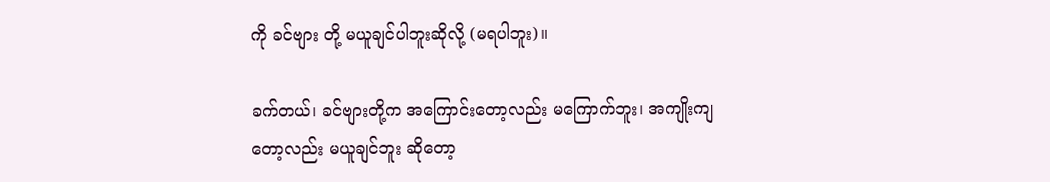ကို ခင်ဗျား တို့ မယူချင်ပါဘူးဆိုလို့ (မရပါဘူး)။

ခက်တယ်၊ ခင်ဗျားတို့က အကြောင်းတော့လည်း မကြောက်ဘူး၊ အကျိုးကျတော့လည်း မယူချင်ဘူး ဆိုတော့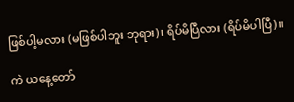ဖြစ်ပါ့မလား (မဖြစ်ပါဘူး ဘုရား)၊ ရိပ်မိပြီလား (ရိပ်မိပါပြီ)။

ကဲ ယနေ့တော်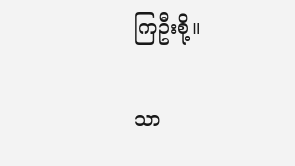ကြဦးစို့။

သာ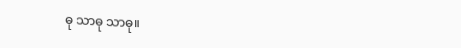ဓု သာဓု သာဓု။